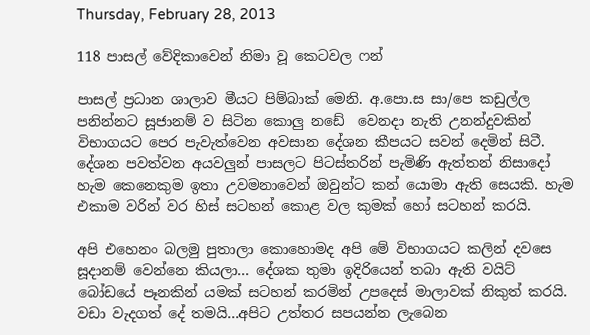Thursday, February 28, 2013

118 පාසල් වේදිකාවෙන් නිමා වූ කෙටවල ෆන්

පාසල් ප්‍ර‍ධාන ශාලාව මීයට පිම්බාක් මෙනි. අ.පො.ස සා/පෙ කඩුල්ල පනින්නට සූජානම් ව සිටින කොලු නඩේ  වෙනදා නැති උනන්දුවකින් විභාගයට පෙර පැවැත්වෙන අවසාන දේශන කීපයට සවන් දෙමින් සිටී. දේශන පවත්වන අයවලුන් පාසලට පිටස්තරින් පැමිණි ඇත්තන් නිසාදෝ හැම කෙනෙකුම ඉතා උවමනාවෙන් ඔවුන්ට කන් යොමා ඇති සෙයකි. හැම එකාම වරින් වර හිස් සටහන් කොළ වල කුමක් හෝ සටහන් කරයි.

අපි එහෙනං බලමු පුතාලා කොහොමද අපි මේ විභාගයට කලින් දවසෙ සූදානම් වෙන්නෙ කියලා... දේශක තුමා ඉදිරියෙන් තබා ඇති වයිට් බෝඩයේ පෑනකින් යමක් සටහන් කරමින් උපදෙස් මාලාවක් නිකුත් කරයි. වඩා වැදගත් දේ තමයි...අපිට උත්තර සපයන්න ලැබෙන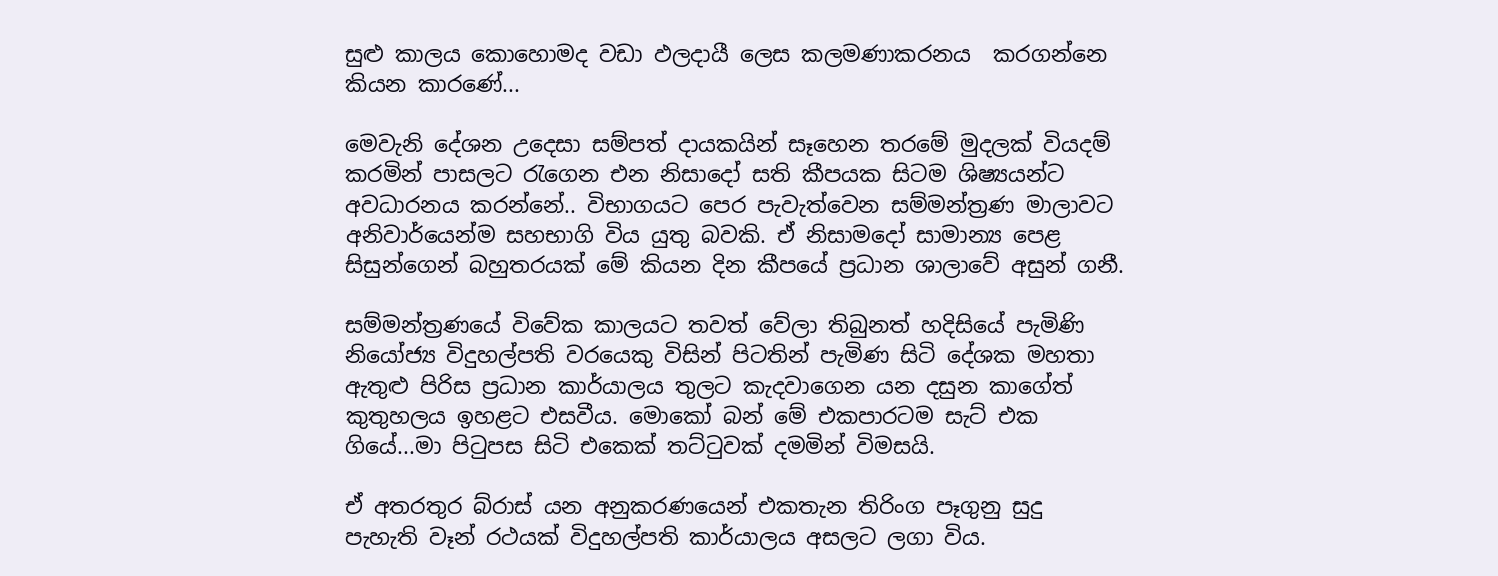සුළු කාලය කොහොමද වඩා ඵලදායී ලෙස කලමණාකරනය  කරගන්නෙ කියන කාරණේ...

මෙවැනි දේශන උදෙසා සම්පත් දායකයින් සෑහෙන තරමේ මුදලක් වියදම් කරමින් පාසලට රැගෙන එන නිසාදෝ සති කීපයක සිටම ශිෂ්‍යයන්ට අවධාරනය කරන්නේ.. විභාගයට පෙර පැවැත්වෙන සම්මන්ත්‍ර‍ණ මාලාවට අනිවාර්යෙන්ම සහභාගි විය යුතු බවකි. ඒ නිසාමදෝ සාමාන්‍ය පෙළ සිසුන්ගෙන් බහුතරයක් මේ කියන දින කීපයේ ප්‍ර‍ධාන ශාලාවේ අසුන් ගනී.

සම්මන්ත්‍ර‍ණයේ විවේක කාලයට තවත් වේලා තිබුනත් හදිසියේ පැමිණි නියෝජ්‍ය විදුහල්පති වරයෙකු විසින් පිටතින් පැමිණ සිටි දේශක මහතා ඇතුළු පිරිස ප්‍ර‍ධාන කාර්යාලය තුලට කැදවාගෙන යන දසුන කාගේත් කුතුහලය ඉහළට එසවීය. මොකෝ බන් මේ එකපාරටම සැට් එක ගියේ...මා පිටුපස සිටි එකෙක් තට්ටුවක් දමමින් විමසයි.

ඒ අතරතුර බ්රාස් යන අනුකරණයෙන් එකතැන තිරිංග පෑගුනු සුදු පැහැති වෑන් රථයක් විදුහල්පති කාර්යාලය අසලට ලගා විය.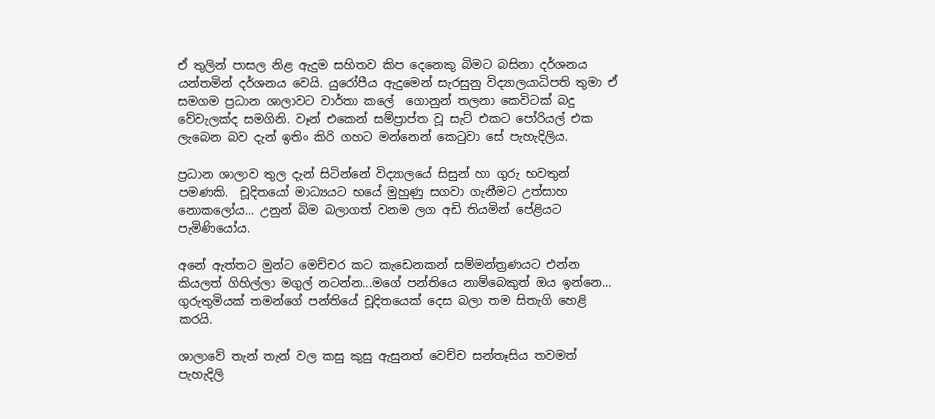ඒ තුලින් පාසල නිළ ඇදුම සහිතව කිප දෙනෙකු බිමට බසිනා දර්ශනය යන්තමින් දර්ශනය වෙයි. යුරෝපීය ඇදුමෙන් සැරසුනු විද්‍යාලයාධිපති තුමා ඒ සමගම ප්‍ර‍ධාන ශාලාවට වාර්තා කලේ  ගොනුන් තලනා කෙවිටක් බදු වේවැලක්ද සමගිනි. වෑන් එකෙන් සම්ප්‍රාප්ත වූ සැට් එකට පෝරියල් එක ලැබෙන බව දැන් ඉතිං කිරි ගහට මන්නෙන් කෙටුවා සේ පැහැදිලිය.

ප්‍ර‍ධාන ශාලාව තුල දැන් සිටින්නේ විද්‍යාලයේ සිසුන් හා ගුරු භවතුන් පමණකි.  චූදිතයෝ මාධ්‍යයට භයේ මුහුණු සගවා ගැනීමට උත්සාහ නොකලෝය... උනුන් බිම බලාගත් වනම ලග අඩි තියමින් පේළියට පැමිණියෝය.

අනේ ඇත්තට මුන්ට මෙච්චර කට කැඩෙනකන් සම්මන්ත්‍ර‍ණයට එන්න කියලත් ගිහිල්ලා මගුල් නටන්න...මගේ පන්තියෙ නාම්බෙකුත් ඔය ඉන්නෙ... ගුරුතුමියක් තමන්ගේ පන්තියේ චූදිතයෙක් දෙස බලා තම සිතැගි හෙළි කරයි.

ශාලාවේ තැන් තැන් වල කසු කුසු ඇසුනත් වෙච්ච සන්තෑසිය තවමත් පැහැදිලි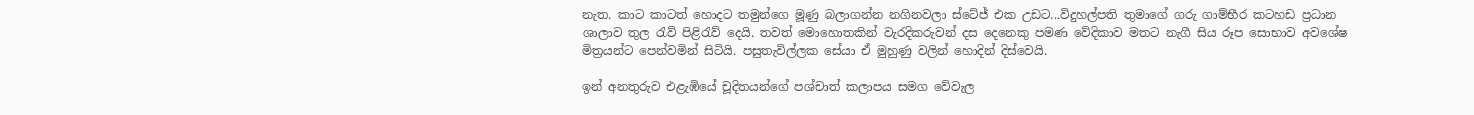නැත. කාට කාටත් හොදට තමුන්ගෙ මූණු බලාගන්න නගිනවලා ස්ටේජ් එක උඩට...විදුහල්පති තුමාගේ ගරු ගාම්භීර කටහඩ ප්‍ර‍ධාන ශාලාව තුල රැව් පිළිරැව් දෙයි. තවත් මොහොතකින් වැරදිකරුවන් දස දෙනෙකු පමණ වේදිකාව මතට නැගී සිය රූප සොභාව අවශේෂ මිත්‍ර‍යන්ට පෙන්වමින් සිටියි. පසුතැවිල්ලක සේයා ඒ මුහුණු වලින් හොදින් දිස්වෙයි.

ඉන් අනතුරුව එළැඹියේ චූදිතයන්ගේ පශ්චාත් කලාපය සමග වේවැල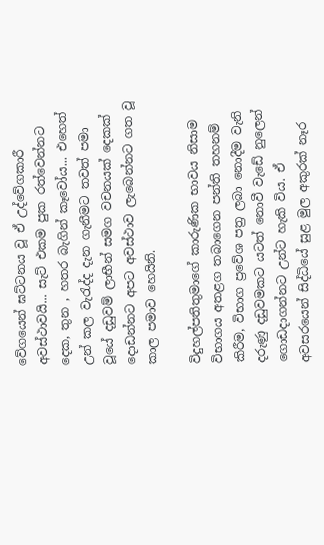වේගයෙන් ඝට්ටනය වූ ඒ උද්වේගකාරී අවස්ථාවයි... සැට් එකම පුක රත්වෙන්නට දෙක, තුන , හතර බැගින් කෑවෝය... එහෙත් උන් කල වැරැද්ද දැන ගැනීමට තවත් පමා වූයේ දඩුවම් ලාභීන් සමග වචනයක් දෙකක් දොඩන්නට අපට අවස්ථාව ලැබෙන්නට ගත වූ කාල පමාව හෙයිනි.

විදුහල්පතිතුමාගේ කාරුණික භාවය නිසාම විභාගය අතළග තබාගෙන පන්ති තහනම් කිරීම, විභාග ප්‍රවේශ පත්‍ර‍ ලබා නොදීම වැනි දරුණු දඩුවමකට යටත් නොවී වැඩේ නුලෙන් ගොඩදාගන්නට උන්ට හැකි විය. ඒ අවසරයෙන් සිද්ධියේ සුළ මුල අකුරක් නෑර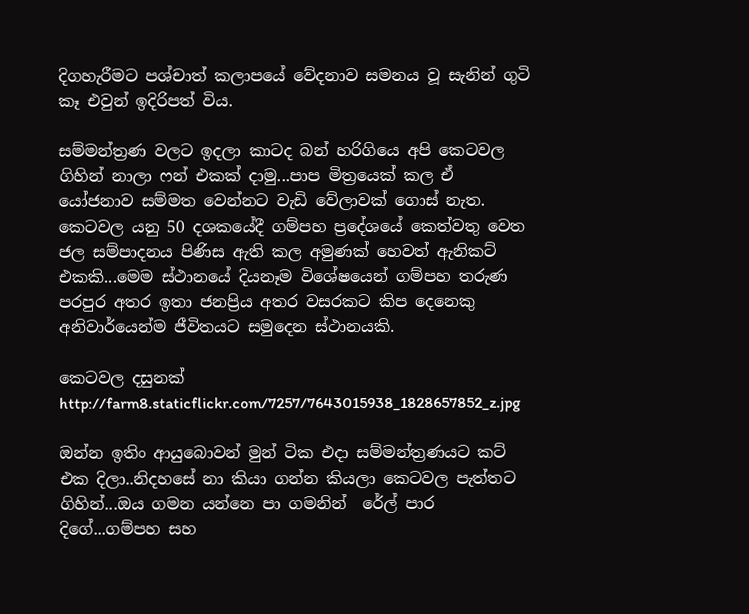දිගහැරීමට පශ්චාත් කලාපයේ වේදනාව සමනය වූ සැනින් ගුටි කෑ එවුන් ඉදිරිපත් විය.

සම්මන්ත්‍ර‍ණ වලට ඉදලා කාටද බන් හරිගියෙ අපි කෙටවල ගිහින් නාලා ෆන් එකක් දාමු...පාප මිත්‍රයෙක් කල ඒ යෝජනාව සම්මත වෙන්නට වැඩි වේලාවක් ගොස් නැත. කෙටවල යනු 50 දශකයේදී ගම්පහ ප්‍රදේශයේ කෙත්වතු වෙත ජල සම්පාදනය පිණිස ඇති කල අමුණක් හෙවත් ඇනිකට් එකකි...මෙම ස්ථානයේ දියනෑම විශේෂයෙන් ගම්පහ තරුණ පරපුර අතර ඉතා ජනප්‍රිය අතර වසරකට කිප දෙනෙකු අනිවාර්යෙන්ම ජීවිතයට සමුදෙන ස්ථානයකි.

කෙටවල දසුනක්
http://farm8.staticflickr.com/7257/7643015938_1828657852_z.jpg

ඔන්න ඉතිං ආයුබොවන් මුන් ටික එදා සම්මන්ත්‍ර‍ණයට කට් එක දිලා..නිදහසේ නා කියා ගන්න කියලා කෙටවල පැත්තට ගිහින්...ඔය ගමන යන්නෙ පා ගමනින්  රේල් පාර දිගේ...ගම්පහ සහ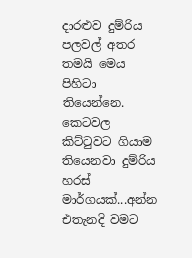දාරළුව දුම්රිය පලවල් අතර තමයි මෙය පිහිටා තියෙන්නෙ. කෙටවල කිට්ටුවට ගියාම තියෙනවා දුම්රිය හරස් මාර්ගයක්...අන්න එතැනදි වමට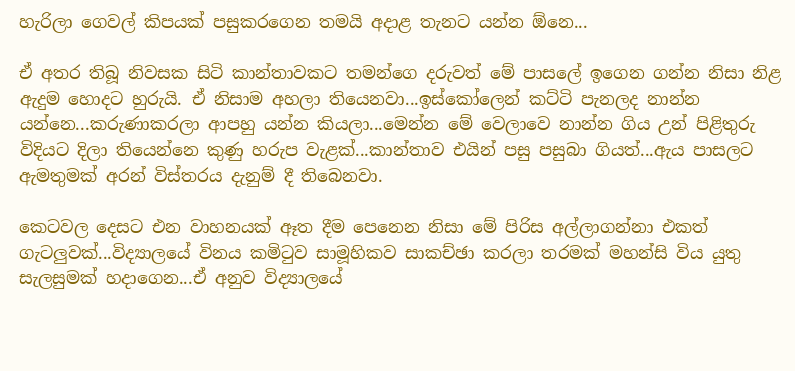හැරිලා ගෙවල් කිපයක් පසුකරගෙන තමයි අදාළ තැනට යන්න ඕනෙ...

ඒ අතර තිබූ නිවසක සිටි කාන්තාවකට තමන්ගෙ දරුවත් මේ පාසලේ ඉගෙන ගන්න නිසා නිළ ඇදුම හොදට හුරුයි. ඒ නිසාම අහලා තියෙනවා...ඉස්කෝලෙන් කට්ටි පැනලද නාන්න යන්නෙ...කරුණාකරලා ආපහු යන්න කියලා...මෙන්න මේ වෙලාවෙ නාන්න ගිය උන් පිළිතුරු විදියට දිලා තියෙන්නෙ කුණු හරුප වැළක්...කාන්තාව එයින් පසු පසුබා ගියත්...ඇය පාසලට ඇමතුමක් අරන් විස්තරය දැනුම් දී තිබෙනවා.

කෙටවල දෙසට එන වාහනයක් ඈත දීම පෙනෙන නිසා මේ පිරිස අල්ලාගන්නා එකත් ගැටලුවක්...විද්‍යාලයේ විනය කමිටුව සාමූහිකව සාකච්ඡා කරලා තරමක් මහන්සි විය යුතු සැලසුමක් හදාගෙන...ඒ අනුව විද්‍යාලයේ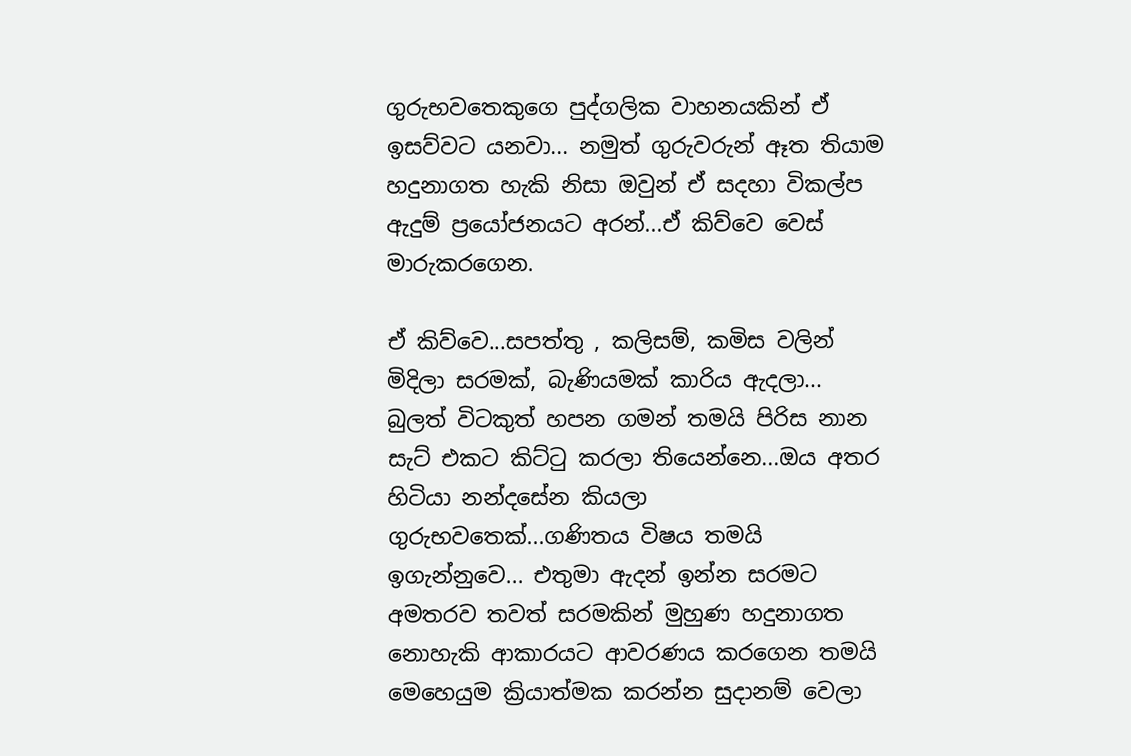ගුරුභවතෙකුගෙ පුද්ගලික වාහනයකින් ඒ ඉසව්වට යනවා... නමුත් ගුරුවරුන් ඈත තියාම හදුනාගත හැකි නිසා ඔවුන් ඒ සදහා විකල්ප ඇදුම් ප්‍රයෝජනයට අරන්...ඒ කිව්වෙ වෙස් මාරුකරගෙන.

ඒ කිව්වෙ...සපත්තු , කලිසම්, කමිස වලින් මිදිලා සරමක්, බැණියමක් කාරිය ඇදලා... බුලත් විටකුත් හපන ගමන් තමයි පිරිස නාන සැට් එකට කිට්ටු කරලා තියෙන්නෙ...ඔය අතර හිටියා නන්දසේන කියලා ගුරුභවතෙක්...ගණිතය විෂය තමයි ඉගැන්නුවෙ... එතුමා ඇදන් ඉන්න සරමට අමතරව තවත් සරමකින් මුහුණ හදුනාගත නොහැකි ආකාරයට ආවරණය කරගෙන තමයි මෙහෙයුම ක්‍රියාත්මක කරන්න සුදානම් වෙලා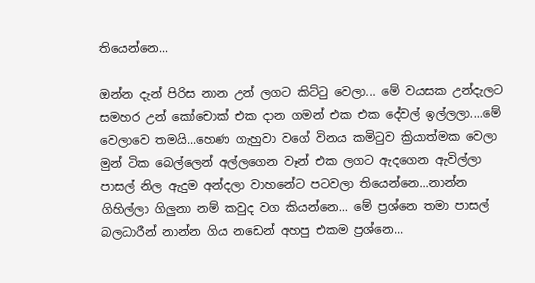තියෙන්නෙ...

ඔන්න දැන් පිරිස නාන උන් ලගට කිට්ටු වෙලා... මේ වයසක උන්දැලට සමහර උන් කෝචොක් එක දාන ගමන් එක එක දේවල් ඉල්ලලා....මේ වෙලාවෙ තමයි...හෙණ ගැහුවා වගේ විනය කමිටුව ක්‍රියාත්මක වෙලා මුන් ටික බෙල්ලෙන් අල්ලගෙන වෑන් එක ලගට ඇදගෙන ඇවිල්ලා පාසල් නිල ඇදුම අන්දලා වාහනේට පටවලා තියෙන්නෙ...නාන්න ගිහිල්ලා ගිලුනා නම් කවුද වග කියන්නෙ... මේ ප්‍ර‍ශ්නෙ තමා පාසල් බලධාරීන් නාන්න ගිය නඩෙන් අහපු එකම ප්‍ර‍ශ්නෙ...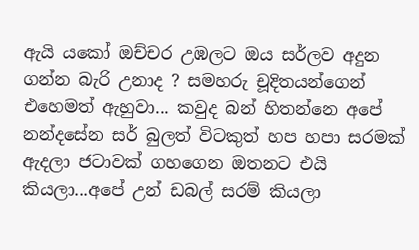ඇයි යකෝ ඔච්චර උඹලට ඔය සර්ලව අදුන ගන්න බැරි උනාද ? සමහරු චූදිතයන්ගෙන් එහෙමත් ඇහුවා... කවුද බන් හිතන්නෙ අපේ නන්දසේන සර් බුලත් විටකුත් හප හපා සරමක් ඇදලා ජටාවක් ගහගෙන ඔතනට එයි කියලා...අපේ උන් ඩබල් සරම් කියලා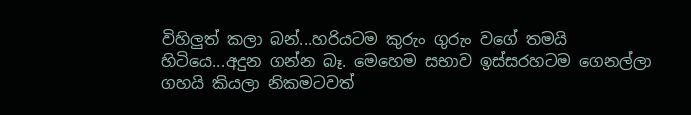විහිලුත් කලා බන්...හරියටම කුරුං ගුරුං වගේ තමයි හිටියෙ...අදුන ගන්න බෑ. මෙහෙම සභාව ඉස්සරහටම ගෙනල්ලා ගහයි කියලා නිකමටවත්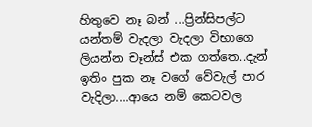හිතුවෙ නෑ බන් ...ප්‍රින්සිපල්ට යන්තම් වැදලා වැදලා විභාගෙ ලියන්න චෑන්ස් එක ගත්තෙ..දැන් ඉතිං පුක නෑ වගේ වේවැල් පාර වැදිලා....ආයෙ නම් කෙටවල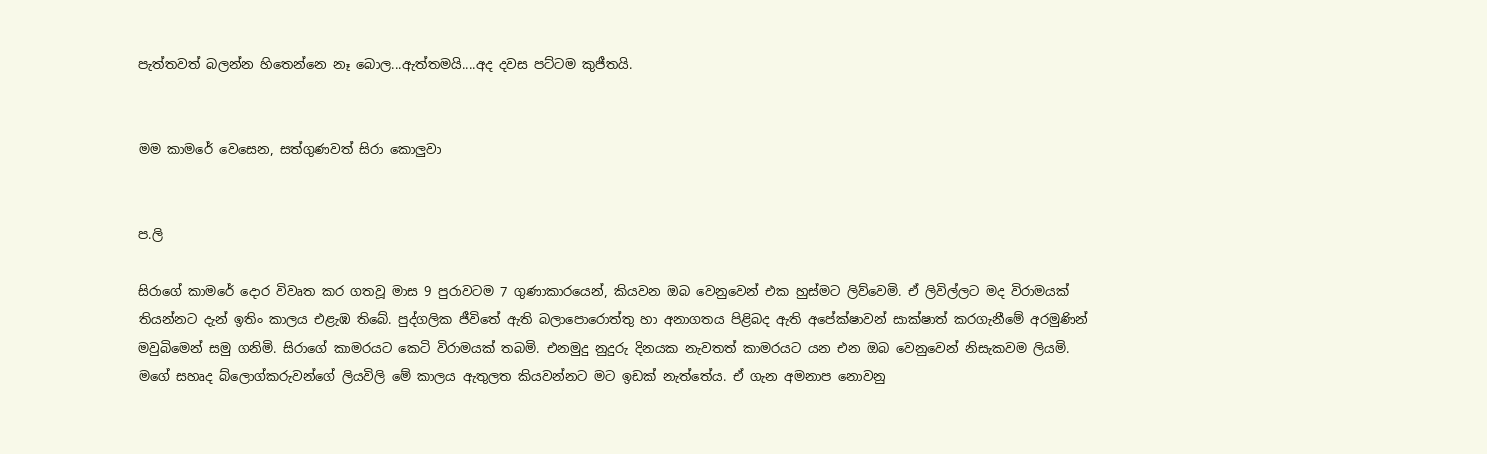පැත්තවත් බලන්න හිතෙන්නෙ නෑ බොල...ඇත්තමයි....අද දවස පට්ටම කුජීතයි.


මම කාමරේ වෙසෙන, සත්ගුණවත් සිරා කොලුවා


ප.ලි

සිරාගේ කාමරේ දොර විවෘත කර ගතවූ මාස 9 පුරාවටම 7 ගුණාකාරයෙන්, කියවන ඔබ වෙනුවෙන් එක හුස්මට ලිව්වෙමි. ඒ ලිවිල්ලට මද විරාමයක් තියන්නට දැන් ඉතිං කාලය එළැඹ තිබේ. පුද්ගලික ජීවිතේ ඇති බලාපොරොත්තු හා අනාගතය පිළිබද ඇති අපේක්ෂාවන් සාක්ෂාත් කරගැනීමේ අරමුණින් මවුබිමෙන් සමු ගනිමි. සිරාගේ කාමරයට කෙටි විරාමයක් තබමි. එනමුදු නුදුරු දිනයක නැවතත් කාමරයට යන එන ඔබ වෙනුවෙන් නිසැකවම ලියමි. මගේ සහෘද බ්ලොග්කරුවන්ගේ ලියවිලි මේ කාලය ඇතුලත කියවන්නට මට ඉඩක් නැත්තේය. ඒ ගැන අමනාප නොවනු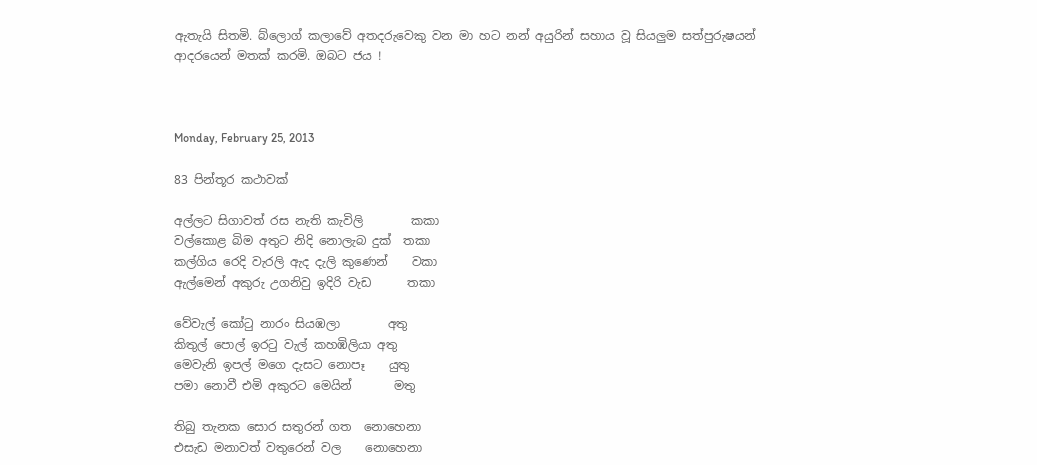ඇතැයි සිතමි. බ්ලොග් කලාවේ අතදරුවෙකු වන මා හට නන් අයුරින් සහාය වූ සියලුම සත්පුරුෂයන් ආදරයෙන් මතක් කරමි. ඔබට ජය !



Monday, February 25, 2013

83 පින්තූර කථාවක්

අල්ලට සිගාවත් රස නැති කැවිලි        කකා
වල්කොළ බිම අතුට නිදි නොලැබ දුක්  තකා
කල්ගිය රෙදි වැරලි ඇද දැලි කුණෙන්    වකා
ඇල්මෙන් අකුරු උගනිවු ඉදිරි වැඩ      තකා

වේවැල් කෝටු නාරං සියඹලා        අතු
කිතුල් පොල් ඉරටු වැල් කහඹිලියා අතු
මෙවැනි ඉපල් මගෙ දැසට නොපෑ    යුතු
පමා නොවී එමි අකුරට මෙයින්       මතු

තිබු තැනක සොර සතුරන් ගත  නොහෙනා
එසැඩ මනාවත් වතුරෙන් වල    නොහෙනා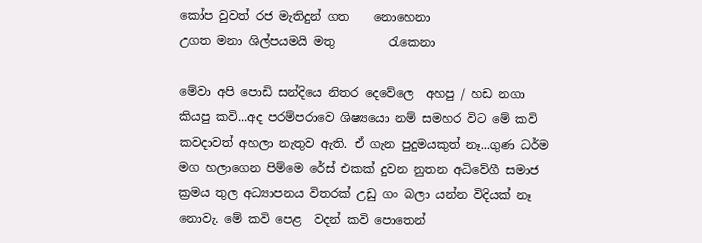කෝප වුවත් රජ මැතිදුන් ගත    නොහෙනා
උගත මනා ශිල්පයමයි මතු         රැකෙනා

මේවා අපි පොඩි සන්දියෙ නිතර දෙවේලෙ  අහපු / හඩ නගා කියපු කවි...අද පරම්පරාවෙ ශිෂ්‍යයො නම් සමහර විට මේ කවි කවදාවත් අහලා නැතුව ඇති. ඒ ගැන පුදුමයකුත් නෑ...ගුණ ධර්ම මග හලාගෙන පිම්මෙ රේස් එකක් දුවන නුතන අධිවේගී සමාජ ක්‍ර‍මය තුල අධ්‍යාපනය විතරක් උඩු ගං බලා යන්න විදියක් නෑ නොවැ. මේ කවි පෙළ  වදන් කවි පොතෙන්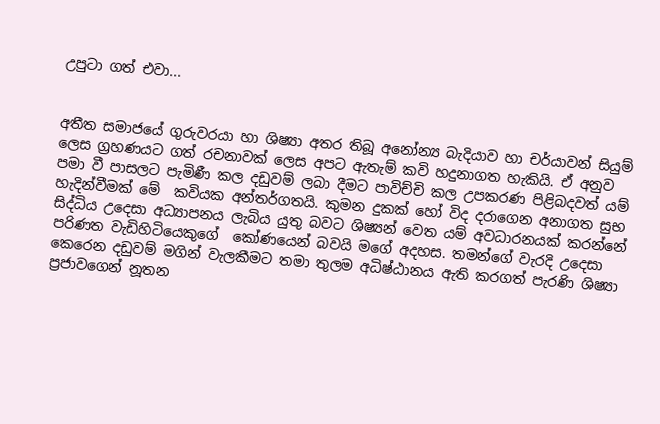උපුටා ගත් එවා...


අතීත සමාජයේ ගුරුවරයා හා ශිෂ්‍යා අතර තිබූ අනෝන්‍ය බැදියාව හා චර්යාවන් සියුම් ලෙස ග්‍ර‍හණයට ගත් රචනාවක් ලෙස අපට ඇතැම් කවි හදුනාගත හැකියි. ඒ අනුව පමා වී පාසලට පැමිණී කල දඩුවම් ලබා දීමට පාවිච්චි කල උපකරණ පිළිබදවත් යම් හැදින්වීමක් මේ  කවියක අන්තර්ගතයි. කුමන දුකක් හෝ විද දරාගෙන අනාගත සුභ සිද්ධිය උදෙසා අධ්‍යාපනය ලැබිය යුතු බවට ශිෂ්‍යන් වෙත යම් අවධාරනයක් කරන්නේ පරිණත වැඩිහිටියෙකුගේ  කෝණයෙන් බවයි මගේ අදහස. තමන්ගේ වැරදි උදෙසා කෙරෙන දඩුවම් මගින් වැලකීමට තමා තුලම අධිෂ්ඨානය ඇති කරගත් පැරණි ශිෂ්‍යා ප්‍ර‍ජාවගෙන් නූතන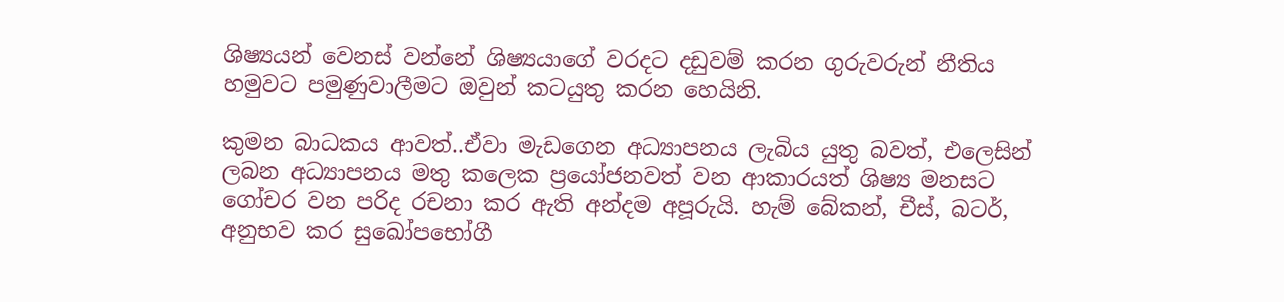ශිෂ්‍යයන් වෙනස් වන්නේ ශිෂ්‍යයාගේ වරදට දඩුවම් කරන ගුරුවරුන් නීතිය හමුවට පමුණුවාලීමට ඔවුන් කටයුතු කරන හෙයිනි.

කුමන බාධකය ආවත්..ඒවා මැඩගෙන අධ්‍යාපනය ලැබිය යුතු බවත්, එලෙසින් ලබන අධ්‍යාපනය මතු කලෙක ප්‍රයෝජනවත් වන ආකාරයත් ශිෂ්‍ය මනසට ගෝචර වන පරිද රචනා කර ඇති අන්දම අපූරුයි. හැම් බේකන්, චීස්, බටර්, අනුභව කර සුඛෝපභෝගී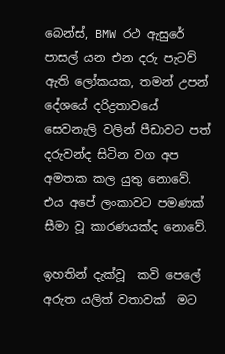බෙන්ස්, BMW රථ ඇසුරේ පාසල් යන එන දරු පැටව් ඇති ලෝකයක, තමන් උපන් දේශයේ දරිද්‍ර‍තාවයේ සෙවනැලි වලින් පීඩාවට පත් දරුවන්ද සිටින වග අප අමතක කල යුතු නොවේ. එය අපේ ලංකාවට පමණක් සීමා වූ කාරණයක්ද නොවේ.

ඉහතින් දැක්වූ  කවි පෙලේ අරුත යලිත් වතාවක්  මට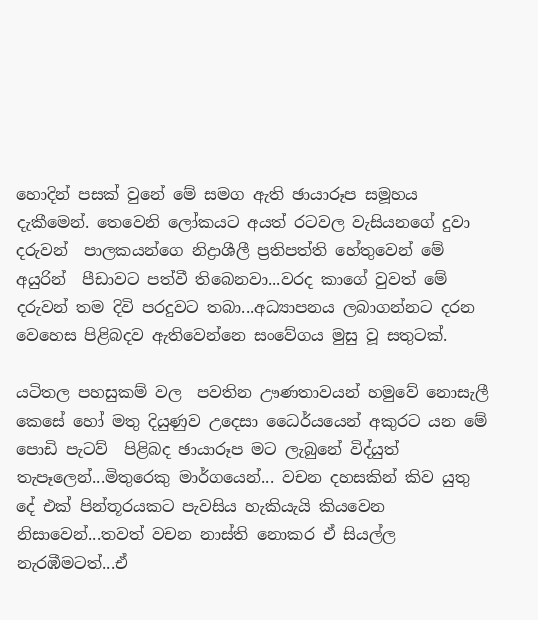හොදින් පසක් වුනේ මේ සමග ඇති ඡායාරූප සමූහය දැකීමෙන්. තෙවෙනි ලෝකයට අයත් රටවල වැසියනගේ දුවා දරුවන්  පාලකයන්ගෙ නිද්‍රාශීලී ප්‍ර‍තිපත්ති හේතුවෙන් මේ අයුරින්  පීඩාවට පත්වී තිබෙනවා...වරද කාගේ වුවත් මේ දරුවන් තම දිවි පරදුවට තබා...අධ්‍යාපනය ලබාගන්නට දරන වෙහෙස පිළිබදව ඇතිවෙන්නෙ සංවේගය මුසු වූ සතුටක්.

යටිතල පහසුකම් වල  පවතින ඌණතාවයන් හමුවේ නොසැලී කෙසේ හෝ මතු දියුණුව උදෙසා ධෛර්යයෙන් අකුරට යන මේ පොඩි පැටව්  පිළිබද ඡායාරූප මට ලැබුනේ විද්යුත් තැපෑලෙන්...මිතුරෙකු මාර්ගයෙන්... වචන දහසකින් කිව යුතු  දේ එක් පින්තූරයකට පැවසිය හැකියැයි කියවෙන නිසාවෙන්...තවත් වචන නාස්ති නොකර ඒ සියල්ල නැරඹීමටත්...ඒ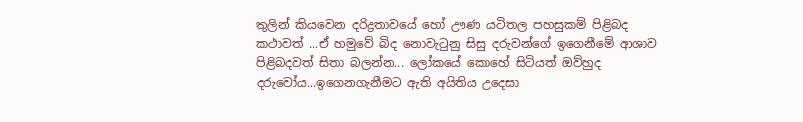තුලින් කියවෙන දරිද්‍ර‍තාවයේ හෝ ඌණ යටිතල පහසුකම් පිළිබද කථාවත් ...ඒ හමුවේ බිද නොවැටුනු සිසු දරුවන්ගේ ඉගෙනීමේ ආශාව පිළිබදවත් සිතා බලන්න... ලෝකයේ කොහේ සිටියත් ඔව්හුද දරුවෝය...ඉගෙනගැනීමට ඇති අයිතිය උදෙසා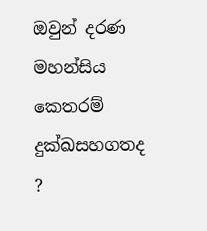ඔවුන් දරණ මහන්සිය කෙතරම් දුක්ඛසහගතද ?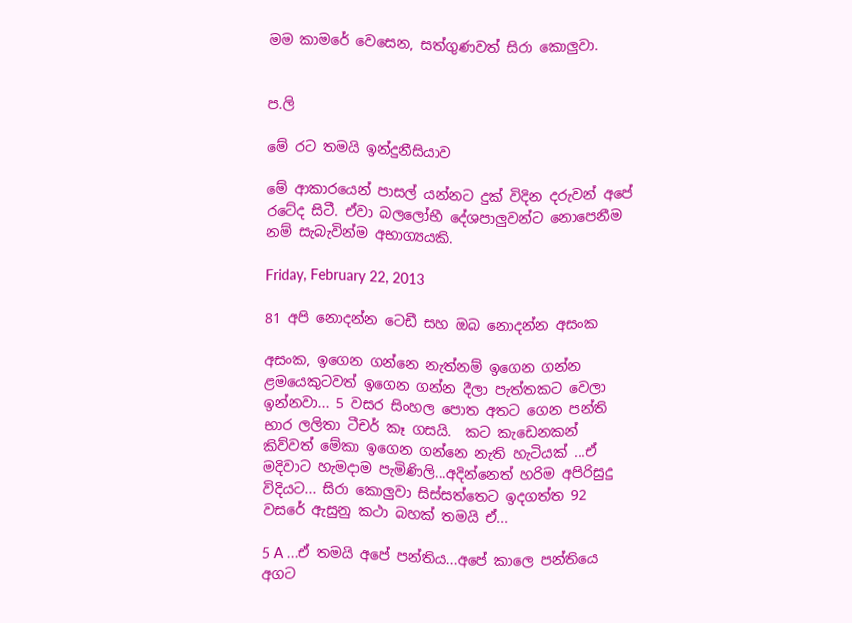මම කාමරේ වෙසෙන, සත්ගුණවත් සිරා කොලුවා.


ප.ලි

මේ රට තමයි ඉන්දුනීසියාව

මේ ආකාරයෙන් පාසල් යන්නට දුක් විදින දරුවන් අපේ රටේද සිටී. ඒවා බලලෝභී දේශපාලුවන්ට නොපෙනීම නම් සැබැවින්ම අභාග්‍යයකි.

Friday, February 22, 2013

81 අපි නොදන්න ටෙඩී සහ ඔබ නොදන්න අසංක

අසංක, ඉගෙන ගන්නෙ නැත්නම් ඉගෙන ගන්න ළමයෙකුටවත් ඉගෙන ගන්න දීලා පැත්තකට වෙලා ඉන්නවා... 5 වසර සිංහල පොත අතට ගෙන පන්ති භාර ලලිතා ටීචර් කෑ ගසයි.  කට කැඩෙනකන් කිව්වත් මේකා ඉගෙන ගන්නෙ නැති හැටියක් ...ඒ මදිවාට හැමදාම පැමිණිලි...අදින්නෙත් හරිම අපිරිසුදු විදියට... සිරා කොලුවා සිස්සත්තෙට ඉදගත්ත 92 වසරේ ඇසුනු කථා බහක් තමයි ඒ...

5 A ...ඒ තමයි අපේ පන්තිය...අපේ කාලෙ පන්තියෙ අගට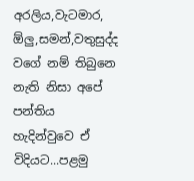අරලිය,වැටමාර, ඕලු,සමන්,වතුසුද්ද වගේ නම් තිබුනෙ නැති නිසා අපේ පන්තිය හැදින්වුවෙ ඒ විදියට...පළමු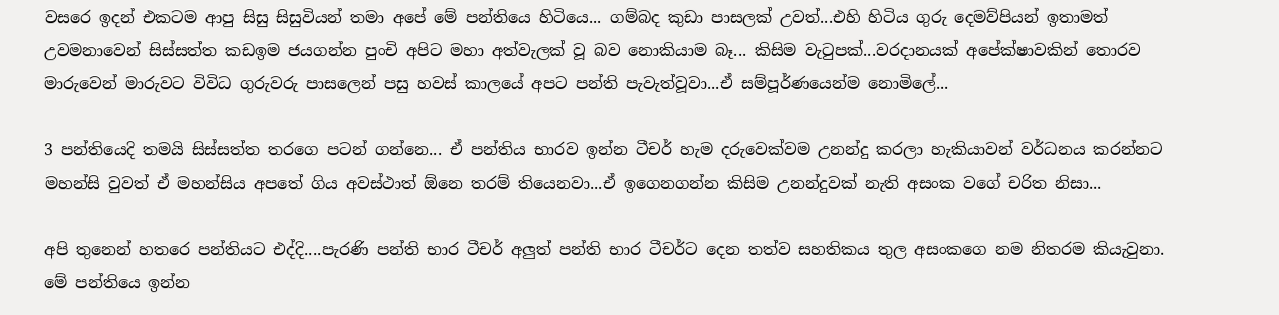වසරෙ ඉදන් එකටම ආපු සිසු සිසුවියන් තමා අපේ මේ පන්තියෙ හිටියෙ... ගම්බද කුඩා පාසලක් උවත්...එහි හිටිය ගුරු දෙමව්පියන් ඉතාමත් උවමනාවෙන් සිස්සත්ත කඩඉම ජයගන්න පුංචි අපිට මහා අත්වැලක් වූ බව නොකියාම බෑ... කිසිම වැටුපක්...වරදානයක් අපේක්ෂාවකින් තොරව මාරුවෙන් මාරුවට විවිධ ගුරුවරු පාසලෙන් පසු හවස් කාලයේ අපට පන්ති පැවැත්වූවා...ඒ සම්පූර්ණයෙන්ම නොමිලේ...

3 පන්තියෙදි තමයි සිස්සත්ත තරගෙ පටන් ගන්නෙ... ඒ පන්තිය භාරව ඉන්න ටීචර් හැම දරුවෙක්වම උනන්දු කරලා හැකියාවන් වර්ධනය කරන්නට මහන්සි වුවත් ඒ මහන්සිය අපතේ ගිය අවස්ථාත් ඕනෙ තරම් තියෙනවා...ඒ ඉගෙනගන්න කිසිම උනන්දුවක් නැති අසංක වගේ චරිත නිසා...

අපි තුනෙන් හතරෙ පන්තියට එද්දි....පැරණි පන්ති භාර ටීචර් අලුත් පන්ති භාර ටීචර්ට දෙන තත්ව සහතිකය තුල අසංකගෙ නම නිතරම කියැවුනා. මේ පන්තියෙ ඉන්න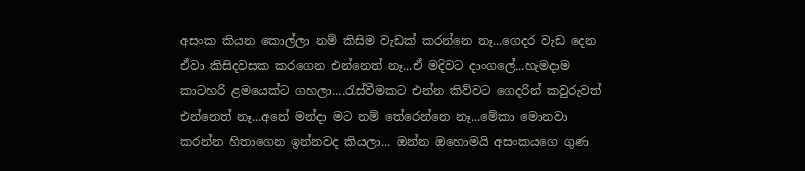අසංක කියන කොල්ලා නම් කිසිම වැඩක් කරන්නෙ නෑ...ගෙදර වැඩ දෙන ඒවා කිසිදවසක කරගෙන එන්නෙත් නෑ...ඒ මදිවට දාංගලේ...හැමදාම කාටහරි ළමයෙක්ට ගහලා....රැස්වීමකට එන්න කිව්වට ගෙදරින් කවුරුවත් එන්නෙත් නෑ...අනේ මන්දා මට නම් තේරෙන්නෙ නෑ...මේකා මොනවා කරන්න හිතාගෙන ඉන්නවද කියලා... ඔන්න ඔහොමයි අසංකයගෙ ගුණ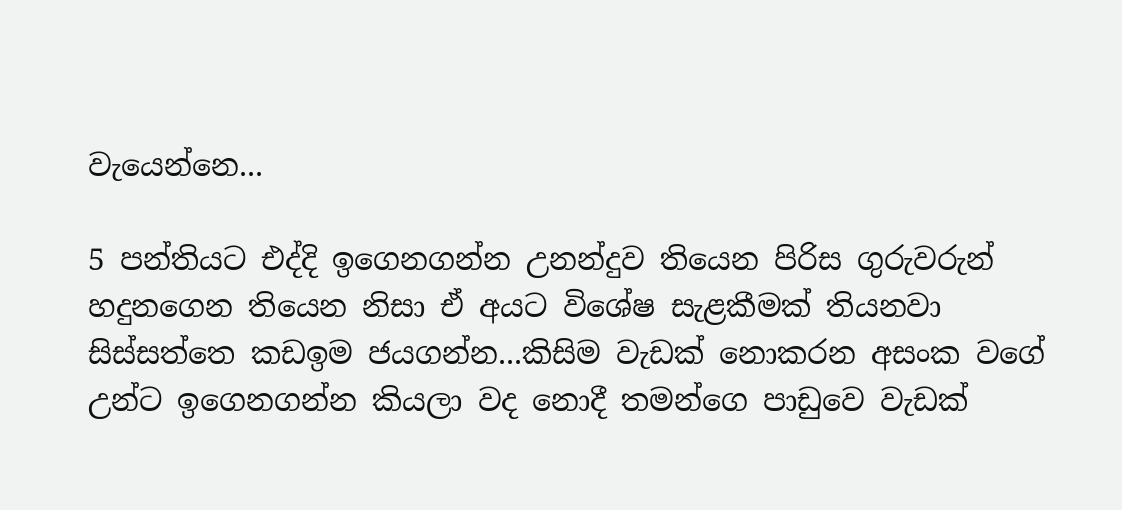වැයෙන්නෙ...

5 පන්තියට එද්දි ඉගෙනගන්න උනන්දුව තියෙන පිරිස ගුරුවරුන් හදුනගෙන තියෙන නිසා ඒ අයට විශේෂ සැළකීමක් තියනවා සිස්සත්තෙ කඩඉම ජයගන්න...කිසිම වැඩක් නොකරන අසංක වගේ උන්ට ඉගෙනගන්න කියලා වද නොදී තමන්ගෙ පාඩුවෙ වැඩක්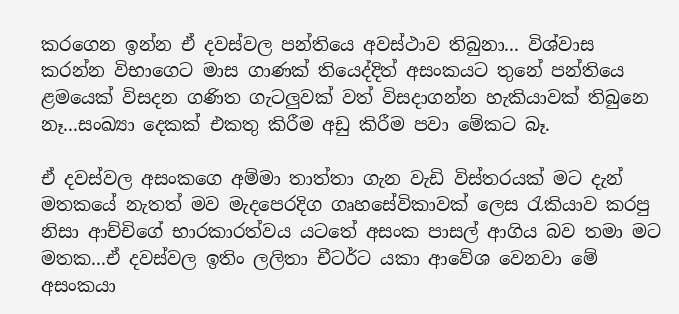කරගෙන ඉන්න ඒ දවස්වල පන්තියෙ අවස්ථාව තිබුනා... විශ්වාස කරන්න විභාගෙට මාස ගාණක් තියෙද්දිත් අසංකයට තුනේ පන්තියෙ ළමයෙක් විසදන ගණිත ගැටලුවක් වත් විසදාගන්න හැකියාවක් තිබුනෙ නෑ...සංඛ්‍යා දෙකක් එකතු කිරීම අඩු කිරීම පවා මේකට බෑ.

ඒ දවස්වල අසංකගෙ අම්මා තාත්තා ගැන වැඩි විස්තරයක් මට දැන් මතකයේ නැතත් මව මැදපෙරදිග ගෘහසේවිකාවක් ලෙස රැකියාව කරපු නිසා ආච්චිගේ භාරකාරත්වය යටතේ අසංක පාසල් ආගිය බව තමා මට මතක...ඒ දවස්වල ඉතිං ලලිතා චීටර්ට යකා ආවේශ වෙනවා මේ අසංකයා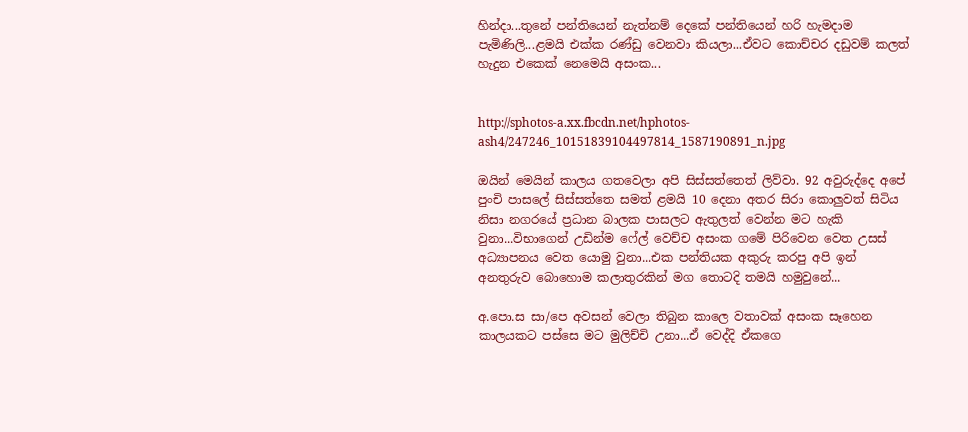හින්දා...තුනේ පන්තියෙන් නැත්නම් දෙකේ පන්තියෙන් හරි හැමදාම පැමිණිලි...ළමයි එක්ක රණ්ඩු වෙනවා කියලා...ඒවට කොච්චර දඩුවම් කලත් හැදුන එකෙක් නෙමෙයි අසංක...


http://sphotos-a.xx.fbcdn.net/hphotos-ash4/247246_10151839104497814_1587190891_n.jpg

ඔයින් මෙයින් කාලය ගතවෙලා අපි සිස්සත්තෙත් ලිව්වා. 92 අවුරුද්දෙ අපේ පුංචි පාසලේ සිස්සත්තෙ සමත් ළමයි 10 දෙනා අතර සිරා කොලුවත් සිටිය නිසා නගරයේ ප්‍ර‍ධාන බාලක පාසලට ඇතුලත් වෙන්න මට හැකි වුනා...විභාගෙන් උඩින්ම ෆේල් වෙච්ච අසංක ගමේ පිරිවෙන වෙත උසස් අධ්‍යාපනය වෙත යොමු වුනා...එක පන්තියක අකුරු කරපු අපි ඉන් අනතුරුව බොහොම කලාතුරකින් මග තොටදි තමයි හමුවුනේ...

අ.පො.ස සා/පෙ අවසන් වෙලා තිබුන කාලෙ වතාවක් අසංක සෑහෙන කාලයකට පස්සෙ මට මුලිච්චි උනා...ඒ වෙද්දි ඒකගෙ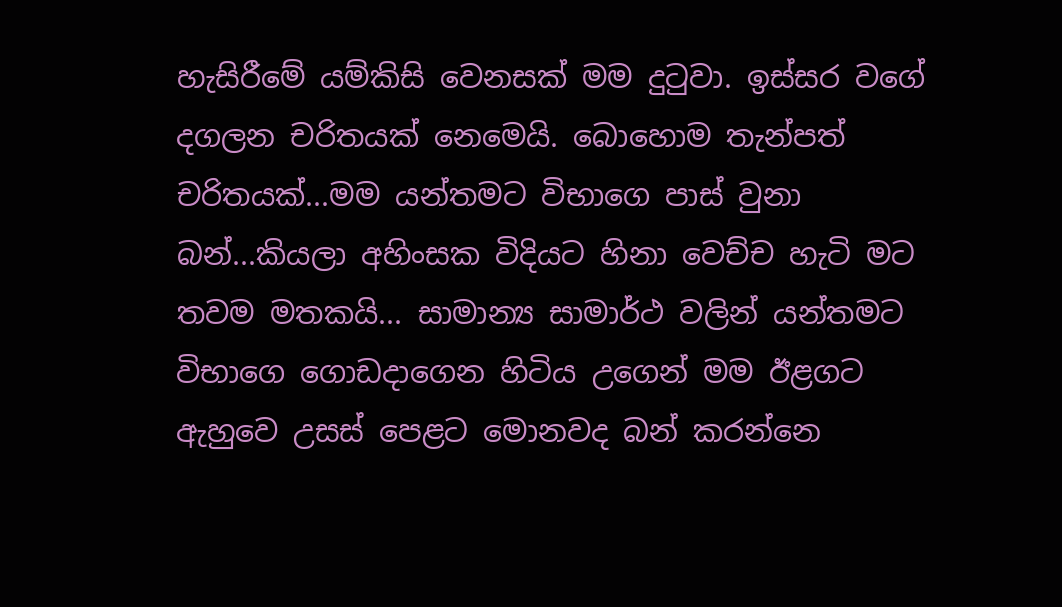හැසිරීමේ යම්කිසි වෙනසක් මම දුටුවා. ඉස්සර වගේ දගලන චරිතයක් නෙමෙයි. බොහොම තැන්පත් චරිතයක්...මම යන්තමට විභාගෙ පාස් වුනා බන්...කියලා අහිංසක විදියට හිනා වෙච්ච හැටි මට තවම මතකයි... සාමාන්‍ය සාමාර්ථ වලින් යන්තමට විභාගෙ ගොඩදාගෙන හිටිය උගෙන් මම ඊළගට  ඇහුවෙ උසස් පෙළට මොනවද බන් කරන්නෙ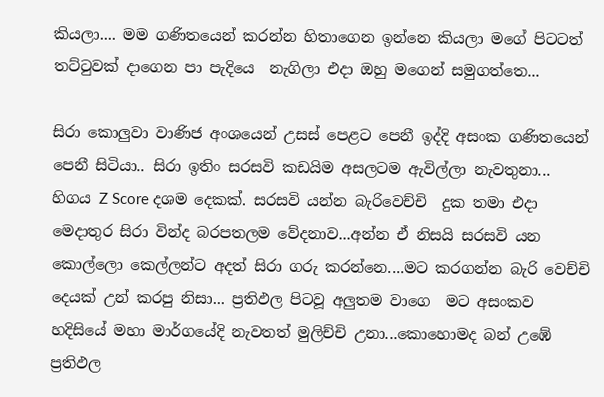කියලා.... මම ගණිතයෙන් කරන්න හිතාගෙන ඉන්නෙ කියලා මගේ පිටටත් තට්ටුවක් දාගෙන පා පැදියෙ  නැගිලා එදා ඔහු මගෙන් සමුගත්තෙ...

සිරා කොලුවා වාණිජ අංශයෙන් උසස් පෙළට පෙනී ඉද්දි අසංක ගණිතයෙන් පෙනී සිටියා.. සිරා ඉතිං සරසවි කඩයිම අසලටම ඇවිල්ලා නැවතුනා... හිගය Z Score දශම දෙකක්. සරසවි යන්න බැරිවෙච්චි  දුක තමා එදා මෙදාතුර සිරා වින්ද බරපතලම වේදනාව...අන්න ඒ නිසයි සරසවි යන කොල්ලො කෙල්ලන්ට අදත් සිරා ගරු කරන්නෙ....මට කරගන්න බැරි වෙච්චි දෙයක් උන් කරපු නිසා... ප්‍ර‍තිඵල පිටවූ අලුතම වාගෙ  මට අසංකව හදිසියේ මහා මාර්ගයේදි නැවතත් මුලිච්චි උනා...කොහොමද බන් උඹේ ප්‍ර‍තිඵල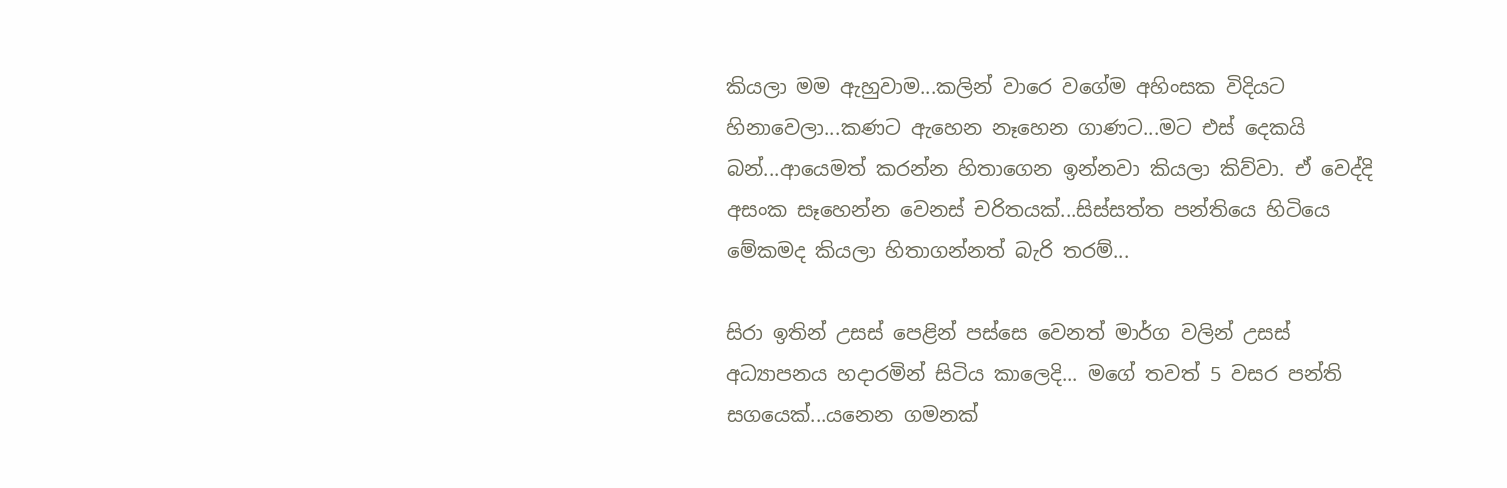කියලා මම ඇහුවාම...කලින් වාරෙ වගේම අහිංසක විදියට හිනාවෙලා...කණට ඇහෙන නෑහෙන ගාණට...මට එස් දෙකයි බන්...ආයෙමත් කරන්න හිතාගෙන ඉන්නවා කියලා කිව්වා. ඒ වෙද්දි අසංක සෑහෙන්න වෙනස් චරිතයක්...සිස්සත්ත පන්තියෙ හිටියෙ මේකමද කියලා හිතාගන්නත් බැරි තරම්...

සිරා ඉතින් උසස් ‍පෙළින් පස්සෙ වෙනත් මාර්ග වලින් උසස් අධ්‍යාපනය හදාරමින් සිටිය කාලෙදි... මගේ තවත් 5 වසර පන්ති සගයෙක්...යනෙන ගමනක්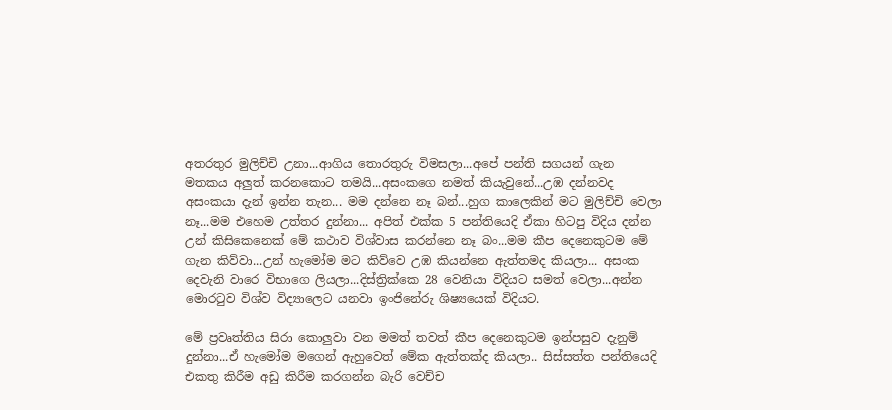අතරතුර මුලිච්චි උනා...ආගිය තොරතුරු විමසලා...අපේ පන්ති සගයන් ගැන මතකය අලුත් කරනකොට තමයි...අසංකගෙ නමත් කියැවුනේ...උඹ දන්නවද අසංකයා දැන් ඉන්න තැන... මම දන්නෙ නෑ බන්...හුග කාලෙකින් මට මුලිච්චි වෙලා නෑ...මම එහෙම උත්තර දුන්නා... අපිත් එක්ක 5 පන්තියෙදි ඒකා හිටපු විදිය දන්න උන් කිසිකෙනෙක් මේ කථාව විශ්වාස කරන්නෙ නෑ බං...මම කීප දෙනෙකුටම මේ ගැන කිව්වා...උන් හැමෝම මට කිව්වෙ උඹ කියන්නෙ ඇත්තමද කියලා... අසංක දෙවැනි වාරෙ විභාගෙ ලියලා...දිස්ත්‍රික්කෙ 28 වෙනියා විදියට සමත් වෙලා...අන්න මොරටුව විශ්ව විද්‍යාලෙට යනවා ඉංජිනේරු ශිෂ්‍යයෙක් විදියට.

මේ ප්‍ර‍වෘත්තිය සිරා කොලුවා වන මමත් තවත් කීප දෙනෙකුටම ඉන්පසුව දැනුම් දුන්නා...ඒ හැමෝම මගෙන් ඇහුවෙත් මේක ඇත්තක්ද කියලා.. සිස්සත්ත පන්තියෙදි එකතු කිරීම අඩු කිරීම කරගන්න බැරි වෙච්ච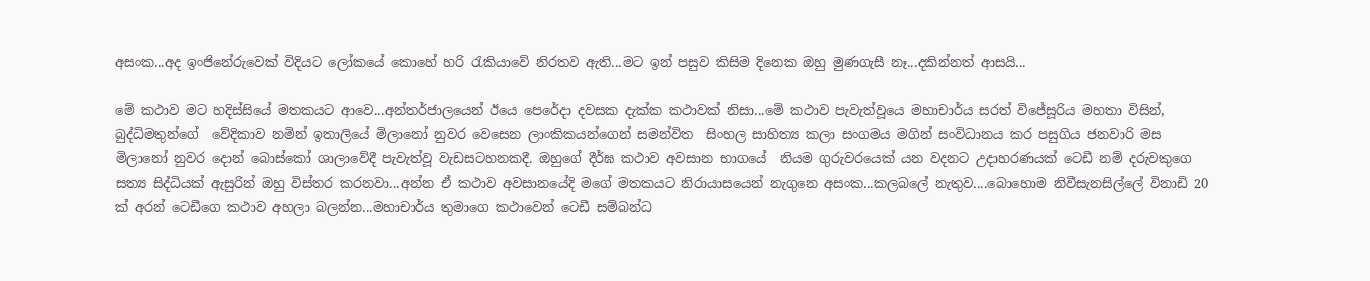අසංක...අද ඉංජිනේරුවෙක් විදියට ලෝකයේ කොහේ හරි රැකියාවේ නිරතව ඇති...මට ඉන් පසුව කිසිම දිනෙක ඔහු මුණගැසී නෑ...දකින්නත් ආසයි...

මේ කථාව මට හදිස්සියේ මතකයට ආවෙ...අන්තර්ජාලයෙන් ඊයෙ පෙරේදා දවසක දැක්ක කථාවක් නිසා...මේ කථාව පැවැත්වූයෙ මහාචාර්ය සරත් විජේසූරිය මහතා විසින්, බුද්ධිමතුන්ගේ  වේදිකාව නමින් ඉතාලියේ මිලානෝ නුවර වෙසෙන ලාංකිකයන්ගෙන් සමන්විත  සිංහල සාහිත්‍ය කලා සංගමය මගින් සංවිධානය කර පසුගිය ජනවාරි මස මිලානෝ නුවර දොන් බොස්කෝ ශාලාවේදී පැවැත්වූ වැඩසටහනකදී. ඔහුගේ දීර්ඝ කථාව අවසාන භාගයේ  නියම ගුරුවරයෙක් යන වදනට උදාහරණයක් ටෙඩී නම් දරුවකුගෙ සත්‍ය සිද්ධියක් ඇසුරින් ඔහු විස්තර කරනවා...අන්න ඒ කථාව අවසානයේදි මගේ මතකයට නිරායාසයෙන් නැගුනෙ අසංක...කලබලේ නැතුව....බොහොම නිවීසැනසිල්ලේ විනාඩි 20 ක් අරන් ටෙඩීගෙ කථාව අහලා බලන්න...මහාචාර්ය තුමාගෙ කථාවෙන් ටෙඩී සම්බන්ධ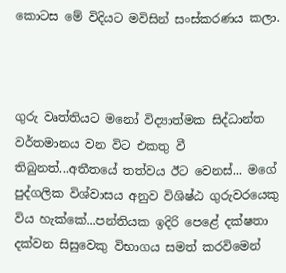කොටස මේ විදියට මවිසින් සංස්කරණය කලා.



ගුරු වෘත්තියට මනෝ විද්‍යාත්මක සිද්ධාන්ත වර්තමානය වන විට එකතු වී තිබුනත්...අතීතයේ තත්වය ඊට වෙනස්... මගේ පුද්ගලික විශ්වාසය අනුව විශිෂ්ඨ ගුරුවරයෙකු  විය හැක්කේ...පන්තියක ඉදිරි පෙළේ දක්ෂතා දක්වන සිසුවෙකු විභාගය සමත් කරවිමෙන්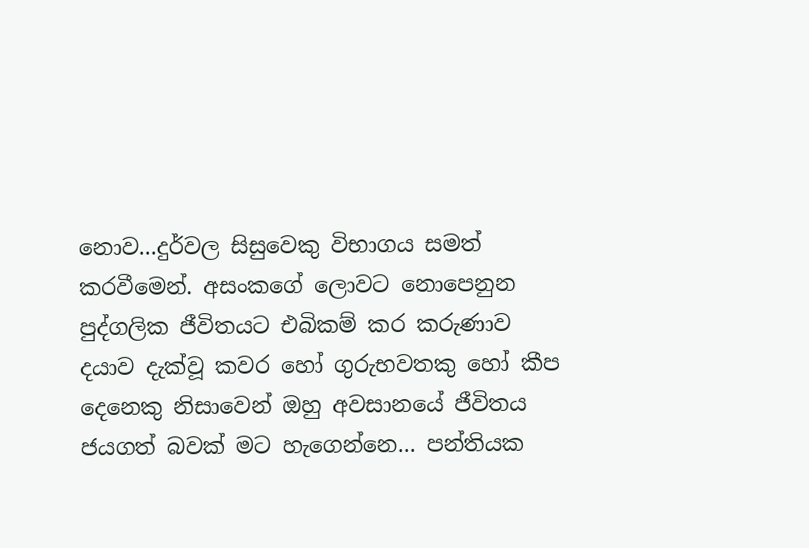නොව...දුර්වල සිසුවෙකු විභාගය සමත් කරවීමෙන්. අසංකගේ ලොවට නොපෙනුන පුද්ගලික ජීවිතයට එබිකම් කර කරුණාව දයාව දැක්වූ කවර හෝ ගුරුභවතකු හෝ කීප දෙනෙකු නිසාවෙන් ඔහු අවසානයේ ජීවිතය ජයගත් බවක් මට හැගෙන්නෙ... පන්තියක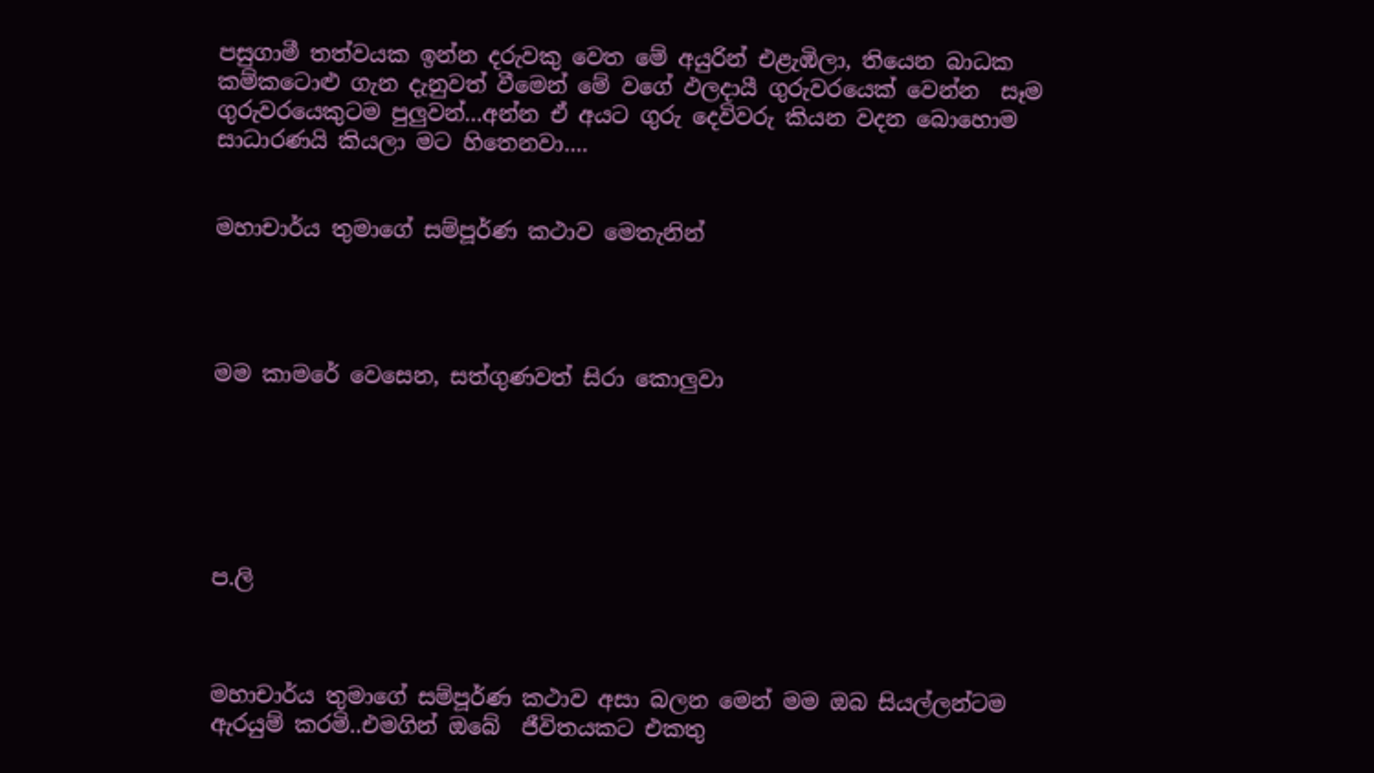පසුගාමී තත්වයක ඉන්න දරුවකු වෙත මේ අයුරින් එළැඹිලා, තියෙන බාධක කම්කටොළු ගැන දැනුවත් වීමෙන් මේ වගේ ඵලදායී ගුරුවරයෙක් වෙන්න  සෑම ගුරුවරයෙකුටම පුලුවන්...අන්න ඒ අයට ගුරු දෙවිවරු කියන වදන බොහොම සාධාරණයි කියලා මට හිතෙනවා....


මහාචාර්ය තුමාගේ සම්පූර්ණ කථාව මෙතැනින්




මම කාමරේ වෙසෙන, සත්ගුණවත් සිරා කොලුවා






ප.ලි



මහාචාර්ය තුමාගේ සම්පූර්ණ කථාව අසා බලන මෙන් මම ඔබ සියල්ලන්ටම ඇරයුම් කරමි..එමගින් ඔබේ  ජීවිතයකට එකතු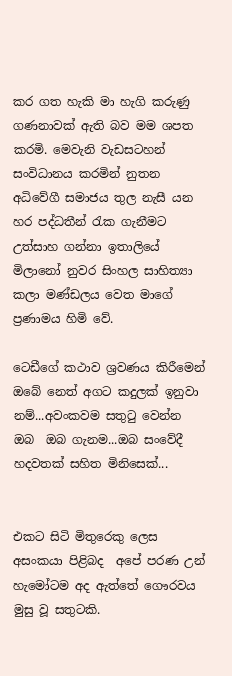කර ගත හැකි මා හැගි කරුණු ගණනාවක් ඇති බව මම ශපත කරමි. මෙවැනි වැඩසටහන් සංවිධානය කරමින් නුතන අධිවේගී සමාජය තුල නැසී යන හර පද්ධතීන් රැක ගැනීමට උත්සාහ ගන්නා ඉතාලියේ මිලානෝ නුවර සිංහල සාහිත්‍යා කලා මණ්ඩලය වෙත මාගේ ප්‍ර‍ණාමය හිමි වේ.

ටෙඩීගේ කථාව ශ්‍ර‍වණය කිරීමෙන් ඔබේ නෙත් අගට කදුලක් ඉනුවා නම්...අවංකවම සතුටු වෙන්න ඔබ  ඔබ ගැනම...ඔබ සංවේදී හදවතක් සහිත මිනිසෙක්...


එකට සිටි මිතුරෙකු ලෙස අසංකයා පිළිබද  අපේ පරණ උන් හැමෝටම අද ඇත්තේ ගෞරවය මුසු වූ සතුටකි.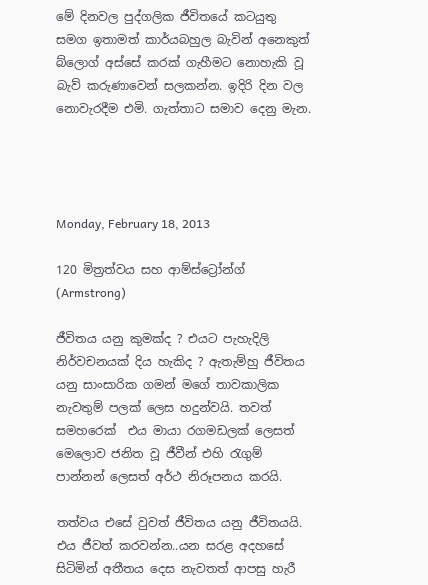මේ දිනවල පුද්ගලික ජීවිතයේ කටයුතු සමග ඉතාමත් කාර්යබහුල බැවින් අනෙකුත් බ්ලොග් අස්සේ කරක් ගැහීමට නොහැකි වූ බැව් කරුණාවෙන් සලකන්න. ඉදිරි දින වල නොවැරදීම එමි. ගැත්තාට සමාව දෙනු මැන.




Monday, February 18, 2013

120 මිත්‍ර‍ත්වය සහ ආම්ස්ට්‍රෝන්ග් (Armstrong)

ජීවිතය යනු කුමක්ද ? එයට පැහැදිලි නිර්වචනයක් දිය හැකිද ? ඇතැම්හු ජීවිතය යනු සාංසාරික ගමන් මගේ තාවකාලික නැවතුම් පලක් ලෙස හදුන්වයි. තවත් සමහරෙක්  එය මායා රගමඩලක් ලෙසත් මෙලොව ජනිත වූ ජීවීන් එහි රැගුම් පාන්නන් ලෙසත් අර්ථ නිරූපනය කරයි.

තත්වය එසේ වුවත් ජීවිතය යනු ජීවිතයයි. එය ජීවත් කරවන්න..යන සරළ අදහසේ සිටිමින් අතීතය දෙස නැවතත් ආපසු හැරී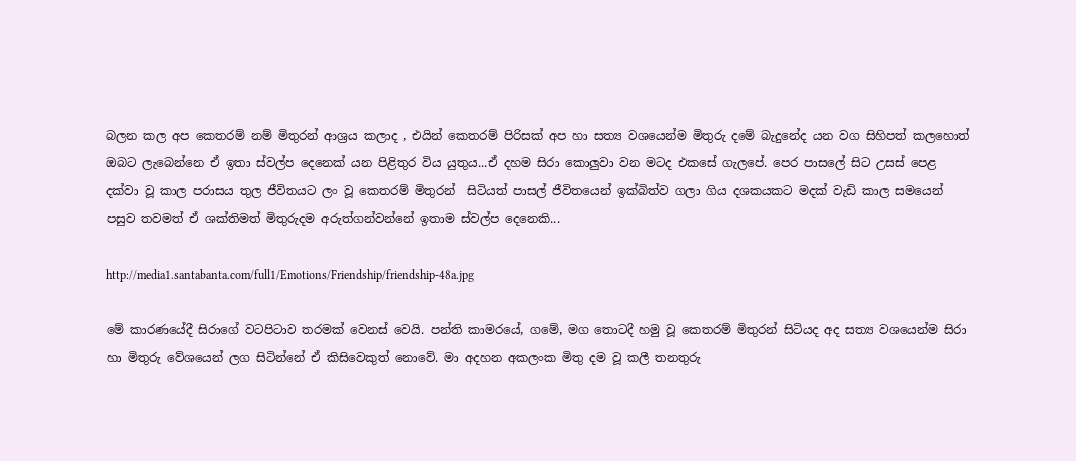බලන කල අප කෙතරම් නම් මිතුරන් ආශ්‍ර‍ය කලාද , එයින් කෙතරම් පිරිසක් අප හා සත්‍ය වශයෙන්ම මිතුරු දමේ බැදුනේද යන වග සිහිපත් කලහොත් ඔබට ලැබෙන්නෙ ඒ ඉතා ස්වල්ප දෙනෙක් යන පිළිතුර විය යුතුය...ඒ දහම සිරා කොලුවා වන මටද එකසේ ගැලපේ. පෙර පාසලේ සිට උසස් පෙළ දක්වා වූ කාල පරාසය තුල ජීවිතයට ලං වූ කෙතරම් මිතුරන්  සිටියත් පාසල් ජීවිතයෙන් ඉක්බිත්ව ගලා ගිය දශකයකට මදක් වැඩි කාල සමයෙන් පසුව තවමත් ඒ ශක්තිමත් මිතුරුදම අරුත්ගන්වන්නේ ඉතාම ස්වල්ප දෙනෙකි...

http://media1.santabanta.com/full1/Emotions/Friendship/friendship-48a.jpg

මේ කාරණයේදී සිරාගේ වටපිටාව තරමක් වෙනස් වෙයි. පන්ති කාමරයේ, ගමේ, මග තොටදී හමු වූ කෙතරම් මිතුරන් සිටියද අද සත්‍ය වශයෙන්ම සිරා හා මිතුරු වේශයෙන් ලග සිටින්නේ ඒ කිසිවෙකුත් නොවේ. මා අදහන අකලංක මිතු දම වූ කලී තනතුරු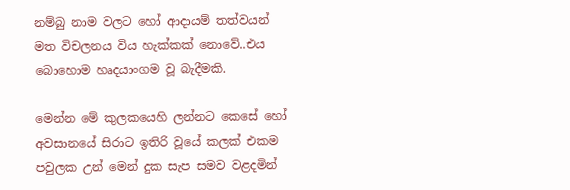නම්බු නාම වලට හෝ ආදායම් තත්වයන් මත විචලනය විය හැක්කක් නොවේ..එය බොහොම හෘදයාංගම වූ බැදීමකි.

මෙන්න මේ කුලකයෙහි ලන්නට කෙසේ හෝ අවසානයේ සිරාට ඉතිරි වූයේ කලක් එකම පවුලක උන් මෙන් දුක සැප සමව වළදමින්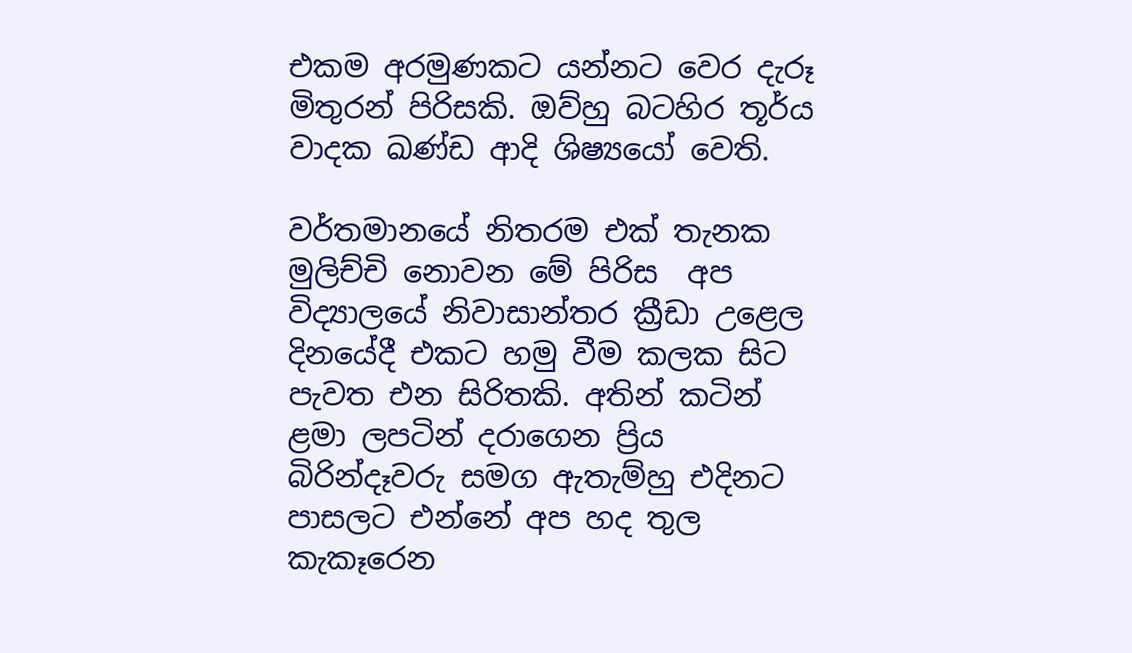එකම අරමුණකට යන්නට වෙර දැරූ මිතුරන් පිරිසකි. ඔව්හු බටහිර තූර්ය වාදක ඛණ්ඩ ආදි ශිෂ්‍යයෝ වෙති.

වර්තමානයේ නිතරම එක් තැනක මුලිච්චි නොවන මේ පිරිස  අප විද්‍යාලයේ නිවාසාන්තර ක්‍රීඩා උළෙල දිනයේදී එකට හමු වීම කලක සිට පැවත එන සිරිතකි. අතින් කටින් ළමා ලපටින් දරාගෙන ප්‍රිය බිරින්දෑවරු සමග ඇතැම්හු එදිනට පාසලට එන්නේ අප හද තුල කැකෑරෙන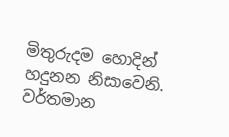මිතුරුදම හොදින් හදුනන නිසාවෙනි. වර්තමාන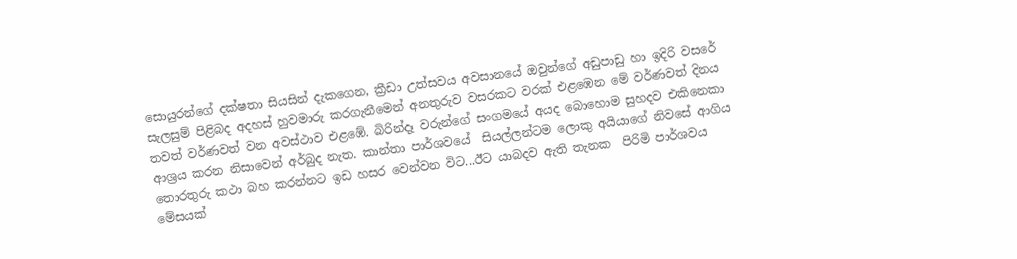සොයුරන්ගේ දක්ෂතා සියසින් දැකගෙන, ක්‍රීඩා උත්සවය අවසානයේ ඔවුන්ගේ අඩුපාඩු හා ඉදිරි වසරේ සැලසුම් පිළිබද අදහස් හුවමාරු කරගැනීමෙන් අනතුරුව වසරකට වරක් එළඹෙන මේ වර්ණවත් දිනය තවත් වර්ණවත් වන අවස්ථාව එළඹේ. බිරින්දෑ වරුන්ගේ සංගමයේ අයද බොහොම සුහදව එකිනෙකා ආශ්‍ර‍ය කරන නිසාවෙන් අර්බුද නැත. කාන්තා පාර්ශවයේ  සියල්ලන්ටම ලොකු අයියාගේ නිවසේ ආගිය තොරතුරු කථා බහ කරන්නට ඉඩ හසර වෙන්වන විට...ඊට යාබදව ඇති තැනක  පිරිමි පාර්ශවය මේසයක්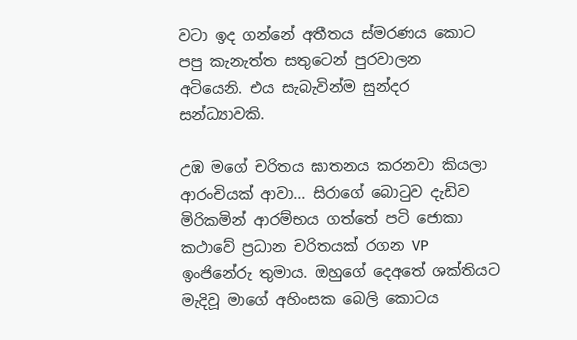වටා ඉද ගන්නේ අතීතය ස්මරණය කොට පපු කැනැත්ත සතුටෙන් පුරවාලන  අටියෙනි. එය සැබැවින්ම සුන්දර සන්ධ්‍යාවකි.

උඹ මගේ චරිතය ඝාතනය කරනවා කියලා ආරංචියක් ආවා... සිරාගේ බොටුව දැඩිව මිරිකමින් ආරම්භය ගත්තේ පටි ජොකා කථාවේ ප්‍ර‍ධාන චරිතයක් රගන VP ඉංජිනේරු තුමාය. ඔහුගේ දෙඅතේ ශක්තියට මැදිවූ මාගේ අහිංසක බෙලි කොටය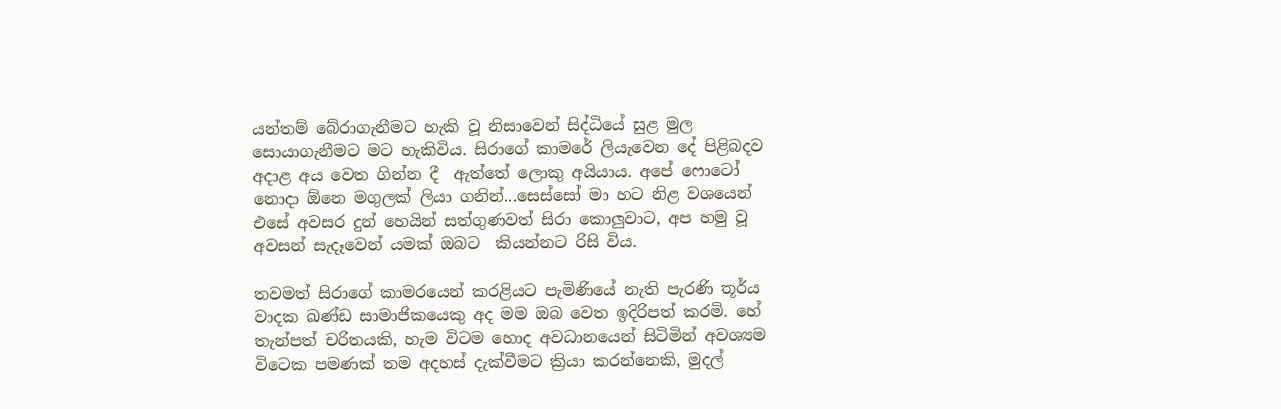යන්තම් බේරාගැනීමට හැකි වූ නිසාවෙන් සිද්ධියේ සුළ මුල සොයාගැනීමට මට හැකිවිය. සිරාගේ කාමරේ ලියැවෙන දේ පිළිබදව අදාළ අය වෙත ගින්න දී  ඇත්තේ ලොකු අයියාය. අපේ ෆොටෝ නොදා ඕනෙ මගුලක් ලියා ගනින්...සෙස්සෝ මා හට නිළ වශයෙන් එසේ අවසර දුන් හෙයින් සත්ගුණවත් සිරා කොලුවාට, අප හමු වූ අවසන් සැදෑවෙන් යමක් ඔබට  කියන්නට රිසි විය.

තවමත් සිරාගේ කාමරයෙන් කරළියට පැමිණියේ නැති පැරණි තූර්ය වාදක ඛණ්ඩ සාමාජිකයෙකු අද මම ඔබ වෙත ඉදිරිපත් කරමි. හේ තැන්පත් චරිතයකි, හැම විටම හොද අවධානයෙන් සිටිමින් අවශ්‍යම විටෙක පමණක් තම අදහස් දැක්වීමට ක්‍රියා කරන්නෙකි, මුදල්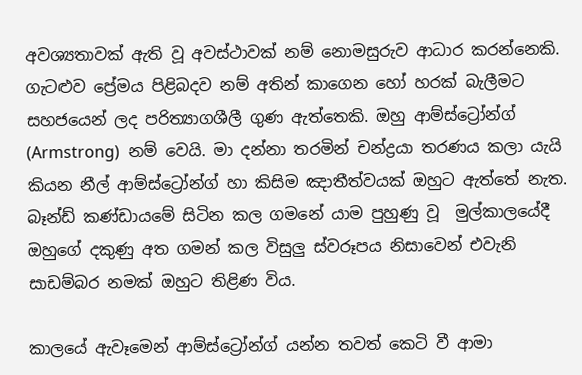අවශ්‍යතාවක් ඇති වූ අවස්ථාවක් නම් නොමසුරුව ආධාර කරන්නෙකි. ගැටළුව ප්‍රේමය පිළිබදව නම් අතින් කාගෙන හෝ හරක් බැලීමට සහජයෙන් ලද පරිත්‍යාගශීලී ගුණ ඇත්තෙකි. ඔහු ආම්ස්ට්‍රෝන්ග් (Armstrong)  නම් වෙයි. මා දන්නා තරමින් චන්ද්‍ර‍යා තරණය කලා යැයි කියන නීල් ආම්ස්ට්‍රෝන්ග් හා කිසිම ඤාතීත්වයක් ඔහුට ඇත්තේ නැත. බෑන්ඩ් කණ්ඩායමේ සිටින කල ගමනේ යාම පුහුණු වූ  මුල්කාලයේදී ඔහුගේ දකුණු අත ගමන් කල විසුලු ස්වරූපය නිසාවෙන් එවැනි සාඩම්බර නමක් ඔහුට තිළිණ විය.

කාලයේ ඇවෑමෙන් ආම්ස්ට්‍රෝන්ග් යන්න තවත් කෙටි වී ආමා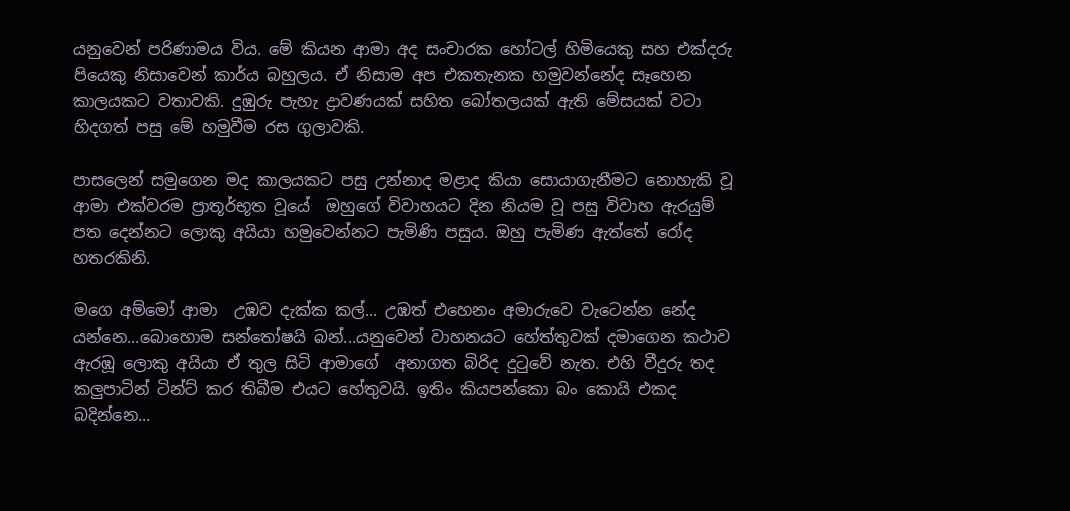යනුවෙන් පරිණාමය විය. මේ කියන ආමා අද සංචාරක හෝටල් හිමියෙකු සහ එක්දරු පියෙකු නිසාවෙන් කාර්ය බහුලය. ඒ නිසාම අප එකතැනක හමුවන්නේද සෑහෙන කාලයකට වතාවකි. දුඹුරු පැහැ ද්‍රාවණයක් සහිත බෝතලයක් ඇති මේසයක් වටා හිදගත් පසු මේ හමුවීම රස ගුලාවකි.

පාසලෙන් සමුගෙන මද කාලයකට පසු උන්නාද මළාද කියා සොයාගැනීමට නොහැකි වූ ආමා එක්වරම ප්‍රාතූර්භූත වූයේ  ඔහුගේ විවාහයට දින නියම වූ පසු විවාහ ඇරයුම් පත දෙන්නට ලොකු අයියා හමුවෙන්නට පැමිණි පසුය. ඔහු පැමිණ ඇත්තේ රෝද හතරකිනි.

මගෙ අම්මෝ ආමා  උඹව දැක්ක කල්... උඹත් එහෙනං අමාරුවෙ වැටෙන්න නේද යන්නෙ...බොහොම සන්තෝෂයි බන්...යනුවෙන් වාහනයට හේත්තුවක් දමාගෙන කථාව ඇරඹූ ලොකු අයියා ඒ තුල සිටි ආමාගේ  අනාගත බිරිද දුටුවේ නැත. එහි වීදුරු තද කලුපාටින් ටින්ට් කර තිබීම එයට හේතුවයි. ඉතිං කියපන්කො බං කොයි එකද බදින්නෙ...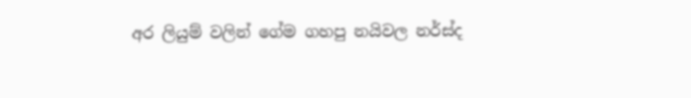අර ලියුම් වලින් ගේම ගහපු නයිවල නර්ස්ද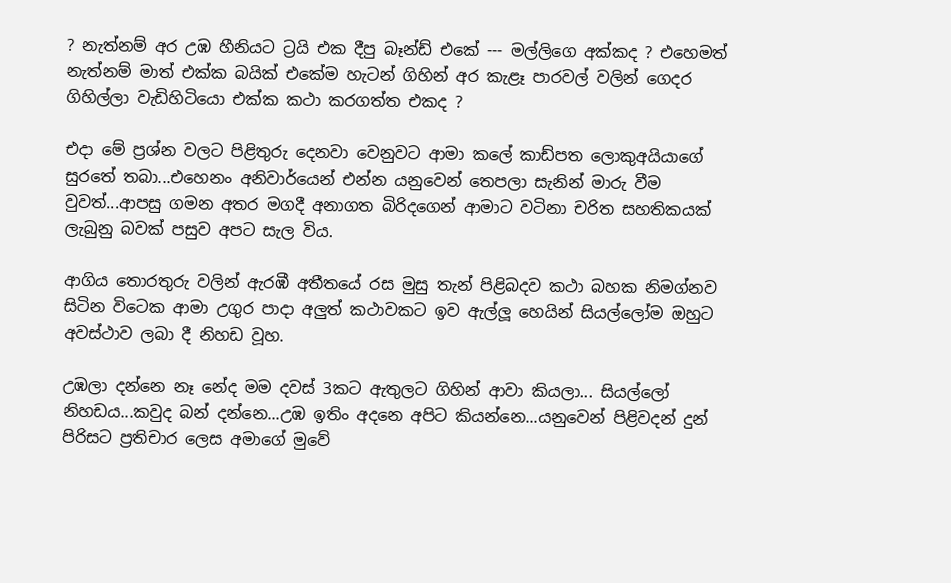? නැත්නම් අර උඹ හීනියට ට්‍ර‍යි එක දීපු බෑන්ඩ් එකේ --- මල්ලිගෙ අක්කද ? එහෙමත් නැත්නම් මාත් එක්ක බයික් එකේම හැටන් ගිහින් අර කැළෑ පාරවල් වලින් ගෙදර ගිහිල්ලා වැඩිහිටියො එක්ක කථා කරගත්ත එකද ?

එදා මේ ප්‍ර‍ශ්න වලට පිළිතුරු දෙනවා වෙනුවට ආමා කලේ කාඩ්පත ලොකුඅයියාගේ සුරතේ තබා...එහෙනං අනිවාර්යෙන් එන්න යනුවෙන් තෙපලා සැනින් මාරු වීම වුවත්...ආපසු ගමන අතර මගදී අනාගත බිරිදගෙන් ආමාට වටිනා චරිත සහතිකයක් ලැබුනු බවක් පසුව අපට සැල විය.

ආගිය තොරතුරු වලින් ඇරඹී අතීතයේ රස මුසු තැන් පිළිබදව කථා බහක නිමග්නව සිටින විටෙක ආමා උගුර පාදා අලුත් කථාවකට ඉව ඇල්ලූ හෙයින් සියල්ලෝම ඔහුට අවස්ථාව ලබා දී නිහඩ වූහ.

උඹලා දන්නෙ නෑ නේද මම දවස් 3කට ඇතුලට ගිහින් ආවා කියලා... සියල්ලෝ නිහඩය...කවුද බන් දන්නෙ...උඹ ඉතිං අදනෙ අපිට කියන්නෙ...යනුවෙන් පිළිවදන් දුන් පිරිසට ප්‍ර‍තිචාර ලෙස අමාගේ මුවේ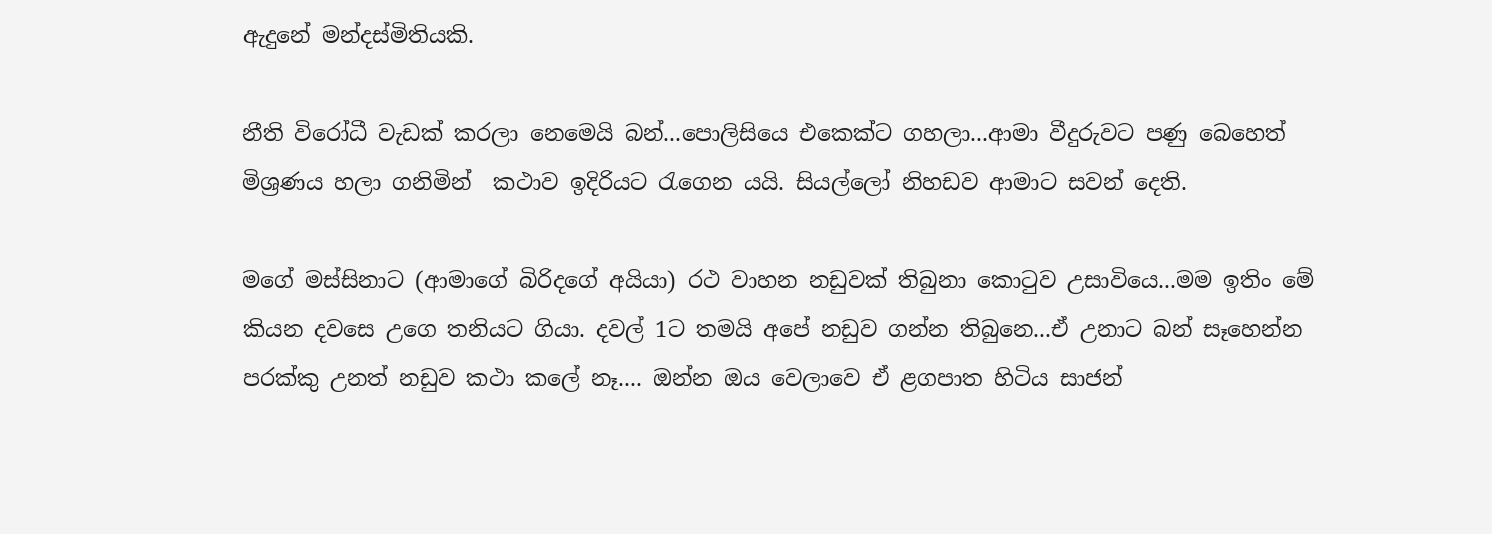ඇදුනේ මන්දස්මිතියකි.

නීති විරෝධී වැඩක් කරලා නෙමෙයි බන්...පොලිසියෙ එකෙක්ට ගහලා...ආමා වීදුරුවට පණු බෙහෙත්  මිශ්‍ර‍ණය හලා ගනිමින්  කථාව ඉදිරියට රැගෙන යයි. සියල්ලෝ නිහඩව ආමාට සවන් දෙති.

මගේ මස්සිනාට (ආමාගේ බිරිදගේ අයියා) රථ වාහන නඩුවක් තිබුනා කොටුව උසාවියෙ...මම ඉතිං මේ කියන දවසෙ උගෙ තනියට ගියා. දවල් 1ට තමයි අපේ නඩුව ගන්න තිබුනෙ...ඒ උනාට බන් සෑහෙන්න පරක්කු උනත් නඩුව කථා කලේ නෑ.... ඔන්න ඔය වෙලාවෙ ඒ ළගපාත හිටිය සාජන්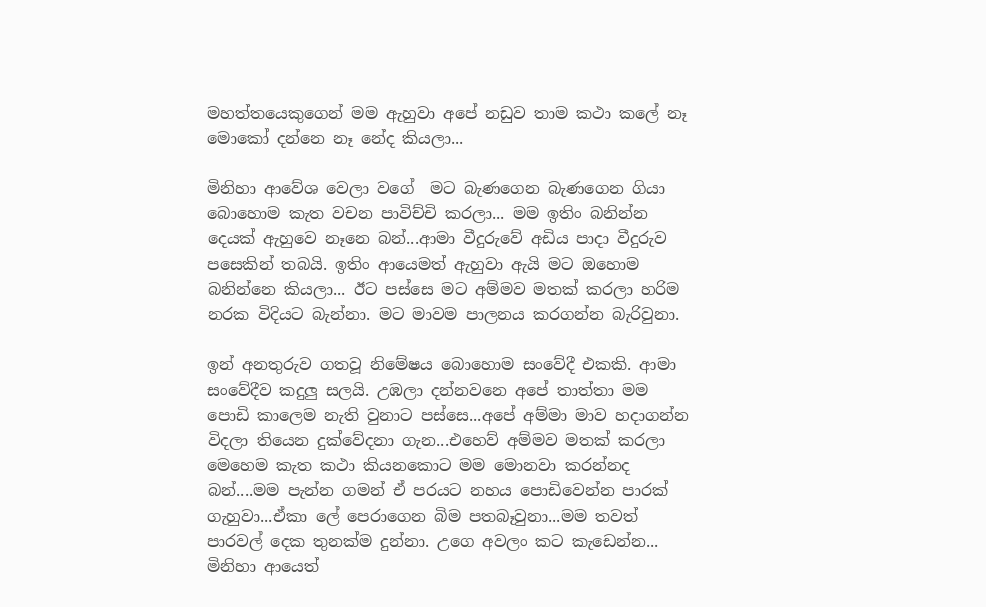මහත්තයෙකුගෙන් මම ඇහුවා අපේ නඩුව තාම කථා කලේ නෑ මොකෝ දන්නෙ නෑ නේද කියලා...

මිනිහා ආවේශ වෙලා වගේ  මට බැණගෙන බැණගෙන ගියා බොහොම කැත වචන පාවිච්චි කරලා... මම ඉතිං බනින්න දෙයක් ඇහුවෙ නෑනෙ බන්...ආමා වීදුරුවේ අඩිය පාදා වීදුරුව පසෙකින් තබයි. ඉතිං ආයෙමත් ඇහුවා ඇයි මට ඔහොම බනින්නෙ කියලා... ඊට පස්සෙ මට අම්මව මතක් කරලා හරිම නරක විදියට බැන්නා. මට මාවම පාලනය කරගන්න බැරිවුනා.

ඉන් අනතුරුව ගතවූ නිමේෂය බොහොම සංවේදී එකකි. ආමා සංවේදීව කදුලු සලයි. උඹලා දන්නවනෙ අපේ තාත්තා මම පොඩි කාලෙම නැති වුනාට පස්සෙ...අපේ අම්මා මාව හදාගන්න විදලා තියෙන දුක්වේදනා ගැන...එහෙව් අම්මව මතක් කරලා මෙහෙම කැත කථා කියනකොට මම මොනවා කරන්නද බන්....මම පැන්න ගමන් ඒ පරයට නහය පොඩිවෙන්න පාරක් ගැහුවා...ඒකා ලේ පෙරාගෙන බිම පතබෑවුනා...මම තවත් පාරවල් දෙක තුනක්ම දුන්නා. උගෙ අවලං කට කැඩෙන්න... මිනිහා ආයෙත්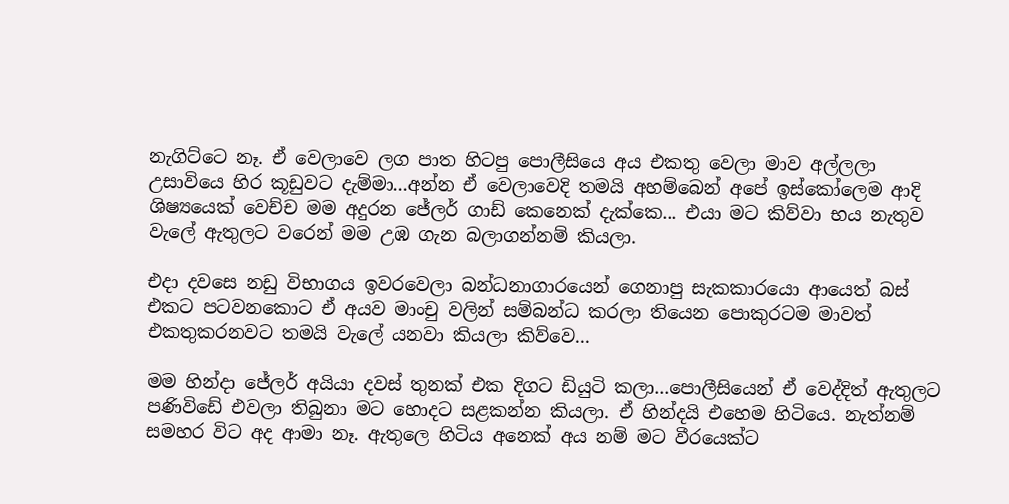නැගිට්ටෙ නෑ. ඒ වෙලාවෙ ලග පාත හිටපු පොලීසියෙ අය එකතු වෙලා මාව අල්ලලා උසාවියෙ හිර කූඩුවට දැම්මා...අන්න ඒ වෙලාවෙදි තමයි අහම්බෙන් අපේ ඉස්කෝලෙම ආදි ශිෂ්‍යයෙක් වෙච්ච මම අදුරන ජේලර් ගාඩ් කෙනෙක් දැක්කෙ... එයා මට කිව්වා භය නැතුව වැලේ ඇතුලට වරෙන් මම උඹ ගැන බලාගන්නම් කියලා.

එදා දවසෙ නඩු විභාගය ඉවරවෙලා බන්ධනාගාරයෙන් ගෙනාපු සැකකාරයො ආයෙත් බස් එකට පටවනකොට ඒ අයව මාංචු වලින් සම්බන්ධ කරලා තියෙන පොකුරටම මාවත් එකතුකරනවට තමයි වැලේ යනවා කියලා කිව්වෙ...

මම හින්දා ජේලර් අයියා දවස් තුනක් එක දිගට ඩියුටි කලා...පොලීසියෙන් ඒ වෙද්දිත් ඇතුලට පණිවිඩේ එවලා තිබුනා මට හොදට සළකන්න කියලා. ඒ හින්දයි එහෙම හිටියෙ. නැත්නම් සමහර විට අද ආමා නෑ. ඇතුලෙ හිටිය අනෙක් අය නම් මට වීරයෙක්ට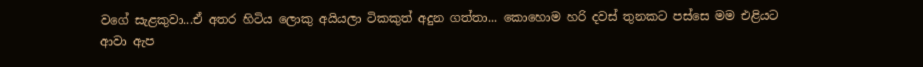වගේ සැළකුවා...ඒ අතර හිටිය ලොකු අයියලා ටිකකුත් අදුන ගත්තා... කොහොම හරි දවස් තුනකට පස්සෙ මම එළියට ආවා ඇප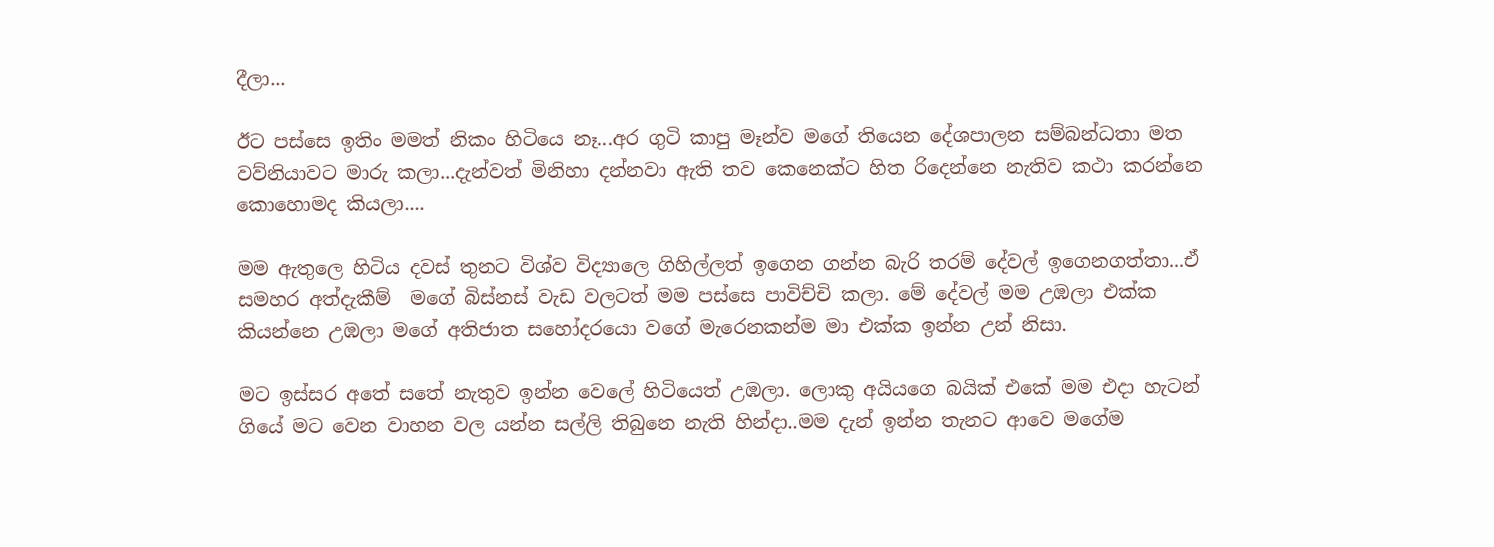දීලා...

ඊට පස්සෙ ඉතිං මමත් නිකං හිටියෙ නෑ...අර ගුටි කාපු මෑන්ව මගේ තියෙන දේශපාලන සම්බන්ධතා මත වව්නියාවට මාරු කලා...දැන්වත් මිනිහා දන්නවා ඇති තව කෙනෙක්ට හිත රිදෙන්නෙ නැතිව කථා කරන්නෙ කොහොමද කියලා....

මම ඇතුලෙ හිටිය දවස් තුනට විශ්ව විද්‍යාලෙ ගිහිල්ලත් ඉගෙන ගන්න බැරි තරම් දේවල් ඉගෙනගත්තා...ඒ සමහර අත්දැකීම්  මගේ බිස්නස් වැඩ වලටත් මම පස්සෙ පාවිච්චි කලා. මේ දේවල් මම උඹලා එක්ක කියන්නෙ උඹලා මගේ අතිජාත සහෝදරයො වගේ මැරෙනකන්ම මා එක්ක ඉන්න උන් නිසා.

මට ඉස්සර අතේ සතේ නැතුව ඉන්න වෙලේ හිටියෙත් උඹලා. ලොකු අයියගෙ බයික් එකේ මම එදා හැටන් ගියේ මට වෙන වාහන වල යන්න සල්ලි තිබුනෙ නැති හින්දා..මම දැන් ඉන්න තැනට ආවෙ මගේම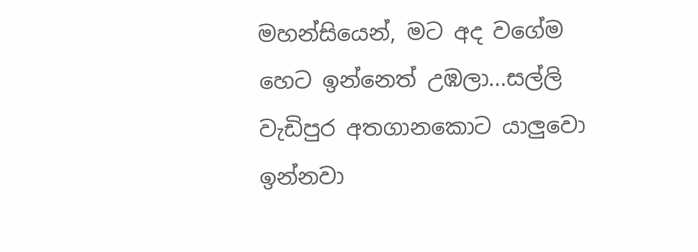මහන්සියෙන්, මට අද වගේම හෙට ඉන්නෙත් උඹලා...සල්ලි වැඩිපුර අතගානකොට යාලුවො ඉන්නවා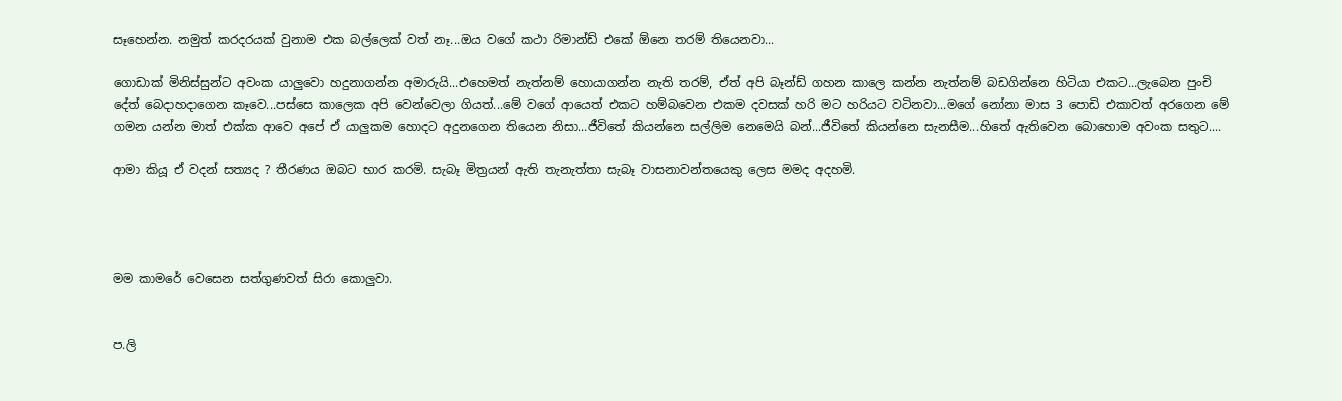සෑහෙන්න. නමුත් කරදරයක් වුනාම එක බල්ලෙක් වත් නෑ...ඔය වගේ කථා රිමාන්ඩ් එකේ ඕනෙ තරම් තියෙනවා...

ගොඩාක් මිනිස්සුන්ට අවංක යාලුවො හදුනාගන්න අමාරුයි...එහෙමත් නැත්නම් හොයාගන්න නැති තරම්, ඒත් අපි බෑන්ඩ් ගහන කාලෙ කන්න නැත්නම් බඩගින්නෙ හිටියා එකට...ලැබෙන පුංචි දේත් බෙදාහදාගෙන කෑවෙ...පස්සෙ කාලෙක අපි වෙන්වෙලා ගියත්...මේ වගේ ආයෙත් එකට හම්බවෙන එකම දවසක් හරි මට හරියට වටිනවා...මගේ නෝනා මාස 3 පොඩි එකාවත් අරගෙන මේ ගමන යන්න මාත් එක්ක ආවෙ අපේ ඒ යාලුකම හොදට අදුනගෙන තියෙන නිසා...ජීවිතේ කියන්නෙ සල්ලිම නෙමෙයි බන්...ජීවිතේ කියන්නෙ සැනසීම...හිතේ ඇතිවෙන බොහොම අවංක සතුට....

ආමා කියූ ඒ වදන් සත්‍යද ? තීරණය ඔබට භාර කරමි. සැබෑ මිත්‍ර‍යන් ඇති තැනැත්තා සැබෑ වාසනාවන්තයෙකු ලෙස මමද අදහමි.




මම කාමරේ වෙසෙන සත්ගුණවත් සිරා කොලුවා.


ප.ලි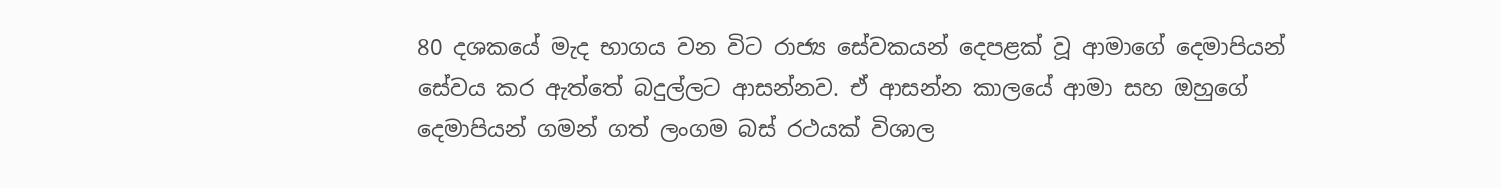80 දශකයේ මැද භාගය වන විට රාජ්‍ය සේවකයන් දෙපළක් වූ ආමාගේ දෙමාපියන් සේවය කර ඇත්තේ බදුල්ලට ආසන්නව. ඒ ආසන්න කාලයේ ආමා සහ ඔහුගේ දෙමාපියන් ගමන් ගත් ලංගම බස් රථයක් විශාල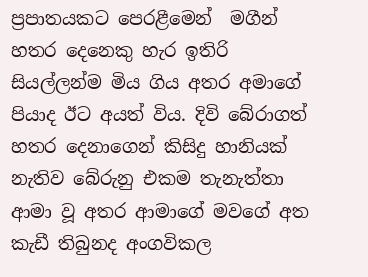ප්‍ර‍පාතයකට පෙරළීමෙන්  මගීන් හතර දෙනෙකු හැර ඉතිරි සියල්ලන්ම මිය ගිය අතර අමාගේ පියාද ඊට අයත් විය. දිවි බේරාගත් හතර දෙනාගෙන් කිසිදු හානියක් නැතිව බේරුනු එකම තැනැත්තා ආමා වූ අතර ආමාගේ මවගේ අත කැඩී තිබුනද අංගවිකල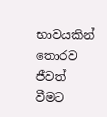භාවයකින් තොරව ජීවත් වීමට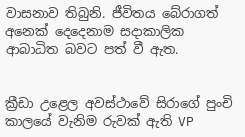වාසනාව තිබුනි. ජීවිතය බේරාගත් අනෙක් දෙදෙනාම සදාකාලික ආබාධිත බවට පත් වී ඇත.


ක්‍රීඩා උළෙල අවස්ථාවේ සිරාගේ පුංචි කාලයේ වැනිම රුවක් ඇති VP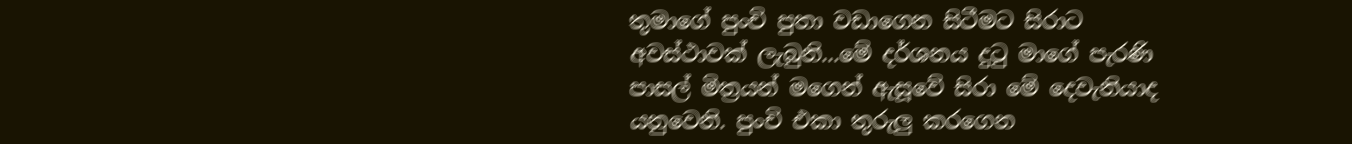තුමාගේ පුංචි පුතා වඩාගෙන සිටීමට සිරාට අවස්ථාවක් ලැබුනි...මේ දර්ශනය දුටු මාගේ පැරණි පාසල් මිත්‍ර‍යන් මගෙන් ඇසූවේ සිරා මේ දෙවැනියාද යනුවෙනි. පුංචි එකා තුරුලු කරගෙන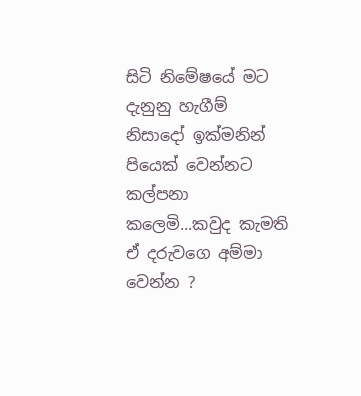සිටි නිමේෂයේ මට දැනුනු හැගීම් නිසාදෝ ඉක්මනින් පියෙක් වෙන්නට කල්පනා කලෙමි...කවුද කැමති ඒ දරුවගෙ අම්මා වෙන්න ?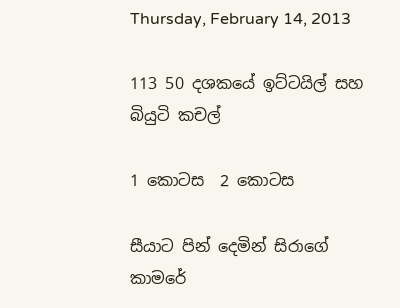Thursday, February 14, 2013

113 50 දශකයේ ඉට්ටයිල් සහ බියුටි කචල්

1 කොටස  2 කොටස

සීයාට පින් දෙමින් සිරාගේ කාමරේ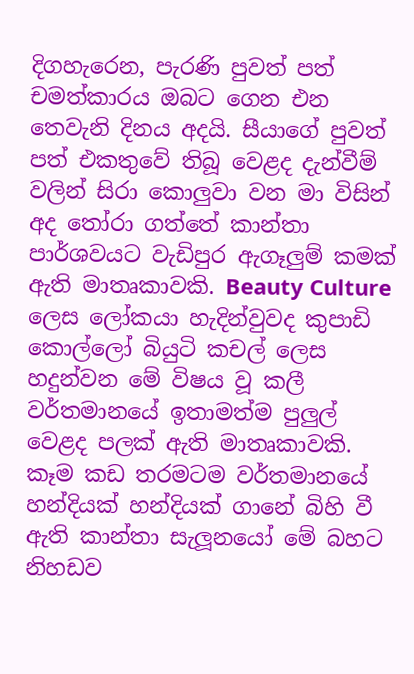දිගහැරෙන, පැරණි පුවත් පත් චමත්කාරය ඔබට ගෙන එන තෙවැනි දිනය අදයි. සීයාගේ පුවත් පත් එකතුවේ තිබූ වෙළද දැන්වීම් වලින් සිරා කොලුවා වන මා විසින් අද තෝරා ගත්තේ කාන්තා පාර්ශවයට වැඩිපුර ඇගෑලුම් කමක් ඇති මාතෘකාවකි. Beauty Culture ලෙස ලෝකයා හැදින්වුවද කුපාඩි කොල්ලෝ බියුටි කචල් ලෙස හදුන්වන මේ විෂය වූ කලී වර්තමානයේ ඉතාමත්ම පුලුල් වෙළද පලක් ඇති මාතෘකාවකි. කෑම කඩ තරමටම වර්තමානයේ හන්දියක් හන්දියක් ගානේ බිහි වී ඇති කාන්තා සැලූනයෝ මේ බහට නිහඩව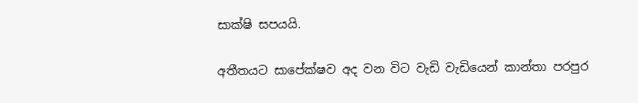සාක්ෂි සපයයි.

අතීතයට සාපේක්ෂව අද වන විට වැඩි වැඩියෙන් කාන්තා පරපුර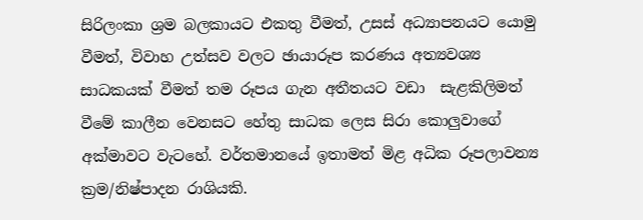සිරිලංකා ශ්‍ර‍ම බලකායට එකතු වීමත්, උසස් අධ්‍යාපනයට යොමු වීමත්, විවාහ උත්සව වලට ඡායාරූප කරණය අත්‍යවශ්‍ය සාධකයක් වීමත් තම රූපය ගැන අතීතයට වඩා  සැළකිලිමත් වීමේ කාලීන වෙනසට හේතු සාධක ලෙස සිරා කොලුවාගේ අක්මාවට වැටහේ. වර්තමානයේ ඉතාමත් මිළ අධික රූපලාවන්‍ය ක්‍ර‍ම/නිෂ්පාදන රාශියකි.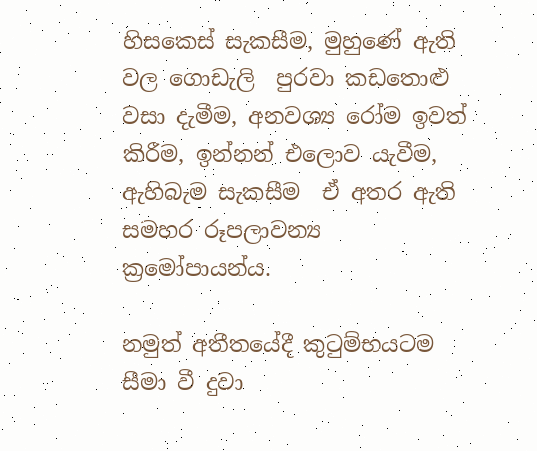හිසකෙස් සැකසීම, මුහුණේ ඇති වල ගොඩැලි  පුරවා කඩතොළු වසා දැමීම, අනවශ්‍ය රෝම ඉවත් කිරීම, ඉන්නන් එලොව යැවීම, ඇහිබැම සැකසීම  ඒ අතර ඇති සමහර රූපලාවන්‍ය ක්‍ර‍මෝපායන්ය.

නමුත් අතීතයේදී කුටුම්භයටම සීමා වී දුවා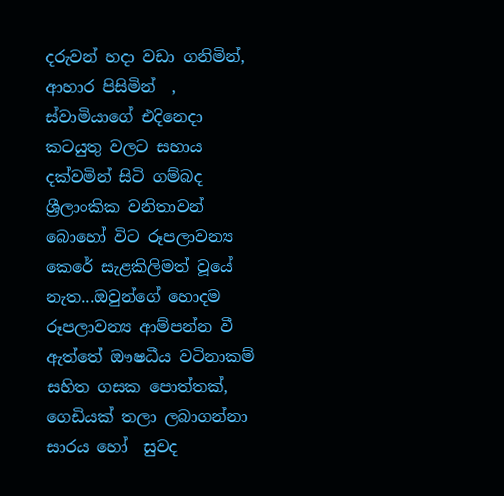දරුවන් හදා වඩා ගනිමින්, ආහාර පිසිමින්  , ස්වාමියාගේ එදිනෙදා කටයුතු වලට සහාය දක්වමින් සිටි ගම්බද ශ්‍රීලාංකික වනිතාවන් බොහෝ විට රූපලාවන්‍ය කෙරේ සැළකිලිමත් වූයේ නැත...ඔවුන්ගේ හොදම රූපලාවන්‍ය ආම්පන්න වී ඇත්තේ ඖෂධීය වටිනාකම් සහිත ගසක පොත්තක්, ගෙඩියක් තලා ලබාගන්නා සාරය හෝ  සුවද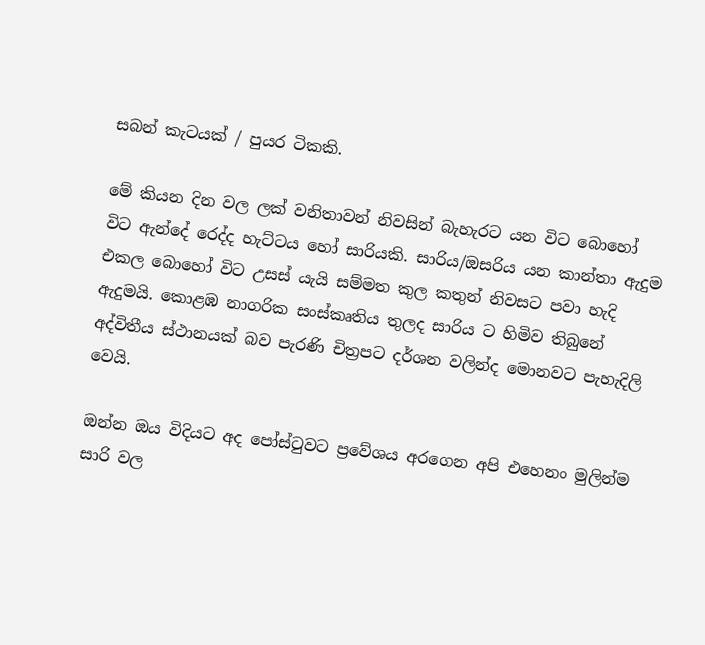සබන් කැටයක් / පුයර ටිකකි.

මේ කියන දින වල ලක් වනිතාවන් නිවසින් බැහැරට යන විට බොහෝ විට ඇන්දේ රෙද්ද හැට්ටය හෝ සාරියකි. සාරිය/ඔසරිය යන කාන්තා ඇදුම එකල බොහෝ විට උසස් යැයි සම්මත කුල කතුන් නිවසට පවා හැදි ඇදුමයි. කොළඹ නාගරික සංස්කෘතිය තුලද සාරිය ට හිමිව තිබුනේ අද්විතීය ස්ථානයක් බව පැරණි චිත්‍ර‍පට දර්ශන වලින්ද මොනවට පැහැදිලි වෙයි.

ඔන්න ඔය විදියට අද පෝස්ටුවට ප්‍රවේශය අරගෙන අපි එහෙනං මුලින්ම  සාරි වල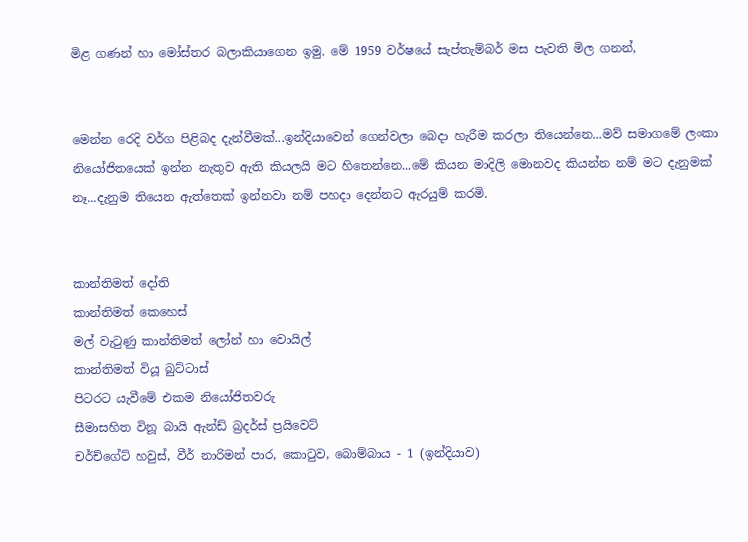මිළ ගණන් හා මෝස්තර බලාකියාගෙන ඉමු. මේ 1959 වර්ෂයේ සැප්තැම්බර් මස පැවති මිල ගනන්,


මෙන්න රෙදි වර්ග පිළිබද දැන්වීමක්...ඉන්දියාවෙන් ගෙන්වලා බෙදා හැරීම කරලා තියෙන්නෙ...මව් සමාගමේ ලංකා නියෝජිතයෙක් ඉන්න නැතුව ඇති කියලයි මට හිතෙන්නෙ...මේ කියන මාදිලි මොනවද කියන්න නම් මට දැනුමක් නෑ...දැනුම තියෙන ඇත්තෙක් ඉන්නවා නම් පහදා දෙන්නට ඇරයුම් කරමි.


කාන්තිමත් දෝති
කාන්තිමත් කෙහෙස්
මල් වැටුණු කාන්තිමත් ලෝන් හා වොයිල්
කාන්තිමත් වියූ බුට්ටාස්
පිටරට යැවීමේ එකම නියෝජිතවරු
සීමාසහිත විනූ බායි ඇන්ඩ් බ්‍ර‍දර්ස් ප්‍ර‍යිවෙට්
චර්ච්ගේට් හවුස්, වීර් නාරිමන් පාර, කොටුව, බොම්බාය - 1 (ඉන්දියාව)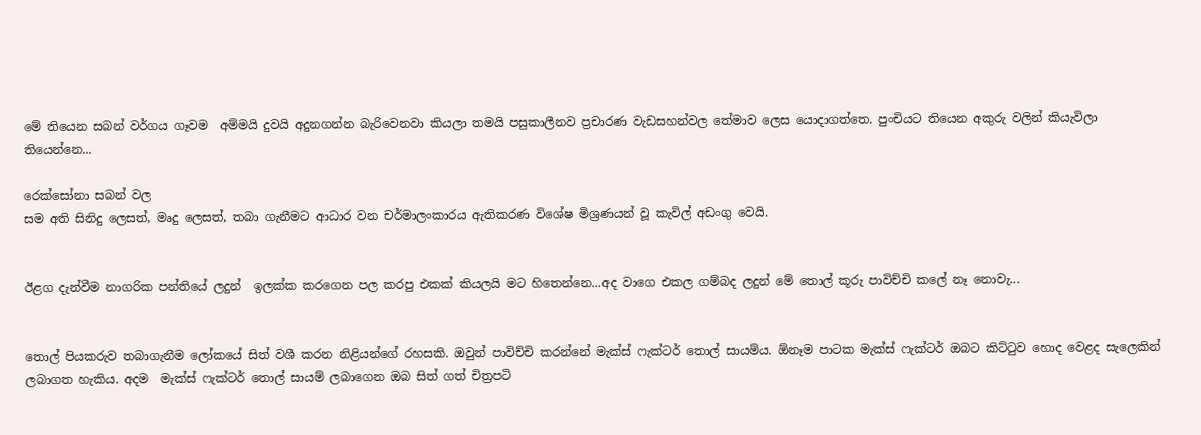මේ තියෙන සබන් වර්ගය ගෑවම  අම්මයි දුවයි අදුනගන්න බැරිවෙනවා කියලා තමයි පසුකාලීනව ප්‍ර‍චාරණ වැඩසහන්වල තේමාව ලෙස යොදාගත්තෙ. පුංචියට තියෙන අකුරු වලින් කියැවිලා තියෙන්නෙ...

රෙක්සෝනා සබන් වල
සම අති සිනිදු ලෙසත්, මෘදු ලෙසත්, තබා ගැනීමට ආධාර වන චර්මාලංකාරය ඇතිකරණ විශේෂ මිශ්‍ර‍ණයන් වූ කැවිල් අඩංගු වෙයි.


ඊළග දැන්වීම නාගරික පන්තියේ ලදුන්  ඉලක්ක කරගෙන පල කරපු එකක් කියලයි මට හිතෙන්නෙ...අද වාගෙ එකල ගම්බද ලදුන් මේ තොල් කූරු පාවිච්චි කලේ නෑ නොවැ...


තොල් පියකරුව තබාගැනීම ලෝකයේ සිත් වශී කරන නිළියන්ගේ රහසකි. ඔවුන් පාවිච්චි කරන්නේ මැක්ස් ෆැක්ටර් තොල් සායම්ය. ඕනෑම පාටක මැක්ස් ෆැක්ටර් ඔබට කිට්ටුව හොද වෙළද සැලෙකින් ලබාගත හැකිය. අදම  මැක්ස් ෆැක්ටර් තොල් සායම් ලබාගෙන ඔබ සිත් ගත් චිත්‍ර‍පටි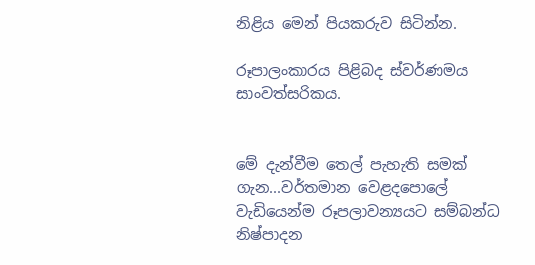නිළිය මෙන් පියකරුව සිටින්න.

රූපාලංකාරය පිළිබද ස්වර්ණමය සාංවත්සරිකය.


මේ දැන්වීම තෙල් පැහැති සමක් ගැන...වර්තමාන වෙළදපොලේ වැඩියෙන්ම රූපලාවන්‍යයට සම්බන්ධ නිෂ්පාදන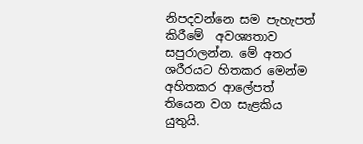නිපදවන්නෙ සම පැහැපත් කිරීමේ  අවශ්‍යතාව සපුරාලන්න. මේ අතර ශරීරයට හිතකර මෙන්ම අහිතකර ආලේපත් තියෙන වග සැළකිය යුතුයි.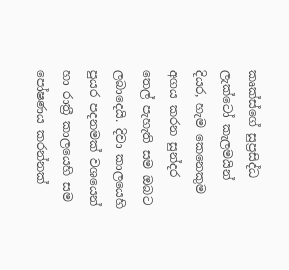කෘක්ස්ගේ සුප්‍රසිද්ධ ලැක්ටෝ කැලමයින් දියර, හැම කෙනෙකුම අගය කරන සුන්දර තෙල් පැහැති සම ඔබට ලබාදෙයි. දිවා කාලයෙහි පුයර පදනමක් වශයෙන් හා රාත්‍රී කාලයෙහි සම පෝෂණය කරන්නක්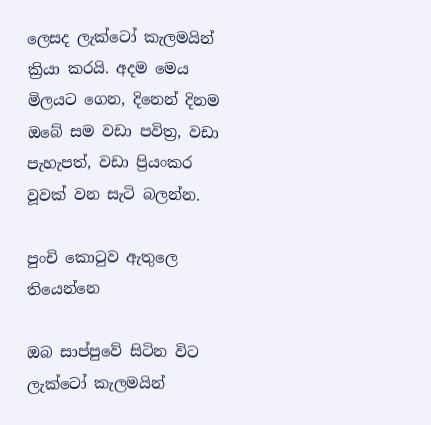ලෙසද ලැක්ටෝ කැලමයින් ක්‍රියා කරයි. අදම මෙය මිලයට ගෙන, දිනෙන් දිනම ඔබේ සම වඩා පවිත්‍ර‍, වඩා පැහැපත්, වඩා ප්‍රියංකර වූවක් වන සැටි බලන්න.

පුංචි කොටුව ඇතුලෙ තියෙන්නෙ

ඔබ සාප්පුවේ සිටින විට ලැක්ටෝ කැලමයින්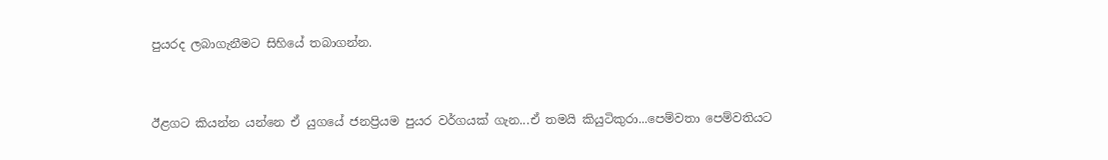පුයරද ලබාගැනීමට සිහියේ තබාගන්න.


ඊළගට කියන්න යන්නෙ ඒ යුගයේ ජනප්‍රියම පුයර වර්ගයක් ගැන...ඒ තමයි කියුටිකුරා...පෙම්වතා පෙම්වතියට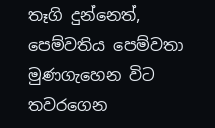තෑගි දුන්නෙත්, පෙම්වතිය පෙම්වතා මුණගැහෙන විට තවරගෙන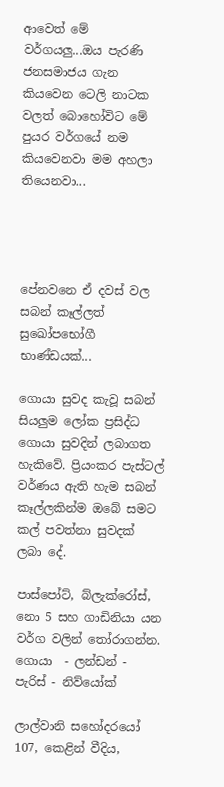ආවෙත් මේ වර්ගයලු...ඔය පැරණි ජනසමාජය ගැන කියවෙන ටෙලි නාටක වලත් බොහෝවිට මේ පුයර වර්ගයේ නම කියවෙනවා මම අහලා තියෙනවා...




පේනවනෙ ඒ දවස් වල සබන් කෑල්ලත් සුඛෝපභෝගී භාණ්ඩයක්...

ගොයා සුවද කැවූ සබන් සියලුම ලෝක ප්‍ර‍සිද්ධ ගොයා සුවදින් ලබාගත හැකිවේ. ප්‍රියංකර පැස්ටල් වර්ණය ඇති හැම සබන් කෑල්ලකින්ම ඔබේ සමට කල් පවත්නා සුවදක් ලබා දේ.

පාස්පෝට්, බ්ලැක්රෝස්, නො 5 සහ ගාඩිනියා යන වර්ග වලින් තෝරාගන්න.
ගොයා  - ලන්ඩන් - පැරිස් - නිව්යෝක්

ලාල්වානි සහෝදරයෝ
107, කෙළින් වීදිය,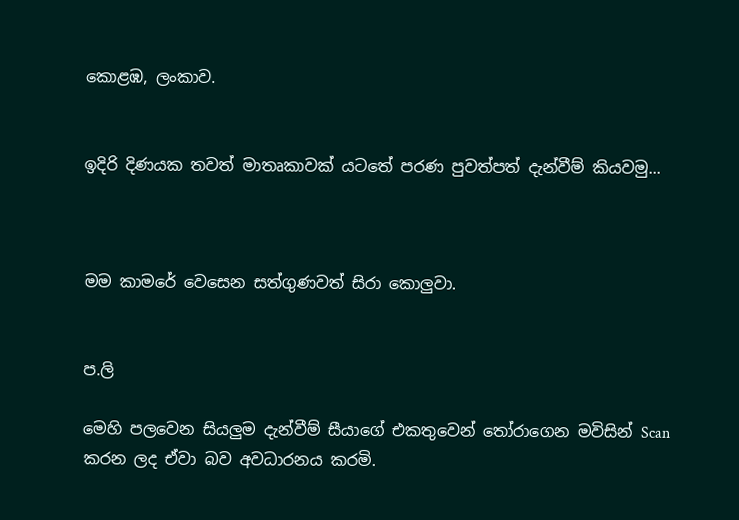කොළඹ, ලංකාව.


ඉදිරි දිණයක තවත් මාතෘකාවක් යටතේ පරණ පුවත්පත් දැන්වීම් කියවමු...



මම කාමරේ වෙසෙන සත්ගුණවත් සිරා කොලුවා.


ප.ලි

මෙහි පලවෙන සියලුම දැන්වීම් සීයාගේ එකතුවෙන් තෝරාගෙන මවිසින් Scan කරන ලද ඒවා බව අවධාරනය කරමි.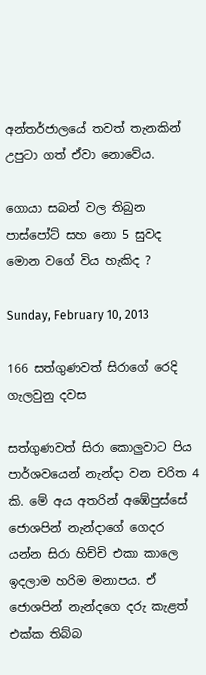අන්තර්ජාලයේ තවත් තැනකින් උපුටා ගත් ඒවා නොවේය.

ගොයා සබන් වල තිබුන පාස්පෝට් සහ නො 5 සුවද මොන වගේ විය හැකිද ?

Sunday, February 10, 2013

166 සත්ගුණවත් සිරාගේ රෙදි ගැලවුනු දවස

සත්ගුණවත් සිරා කොලුවාට පිය පාර්ශවයෙන් නැන්දා වන චරිත 4 කි. මේ අය අතරින් අඹේපුස්සේ ජොශපින් නැන්දාගේ ගෙදර යන්න සිරා හිච්චි එකා කාලෙ ඉදලාම හරිම මනාපය. ඒ ජොශපින් නැන්දගෙ දරු කැළත් එක්ක තිබ්බ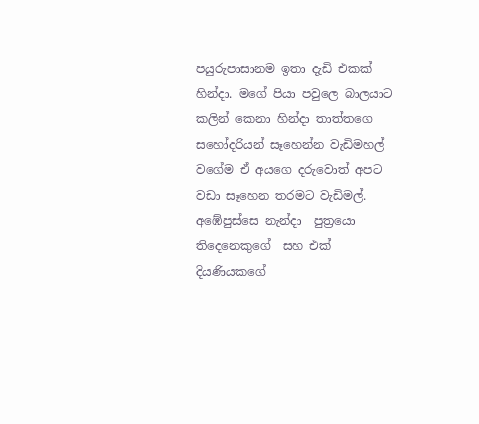පයුරුපාසානම ඉතා දැඩි එකක් හින්දා. මගේ පියා පවුලෙ බාලයාට කලින් කෙනා හින්දා තාත්තගෙ සහෝදරියන් සෑහෙන්න වැඩිමහල්  වගේම ඒ අයගෙ දරුවොත් අපට වඩා සෑහෙන තරමට වැඩිමල්. අඹේපුස්සෙ නැන්දා  පුත්‍රයො තිදෙනෙකුගේ  සහ එක් දියණියකගේ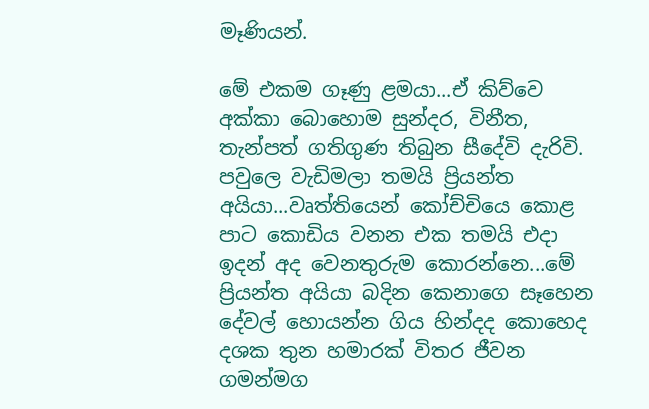මෑණියන්.

මේ එකම ගෑණු ළමයා...ඒ කිව්වෙ අක්කා බොහොම සුන්දර, විනීත, තැන්පත් ගතිගුණ තිබුන සීදේවි දැරිවි. පවුලෙ වැඩිමලා තමයි ප්‍රියන්ත අයියා...වෘත්තියෙන් කෝච්චියෙ කොළ පාට කොඩිය වනන එක තමයි එදා ඉදන් අද වෙනතුරුම කොරන්නෙ...මේ ප්‍රියන්ත අයියා බදින කෙනාගෙ සෑහෙන දේවල් හොයන්න ගිය හින්දද කොහෙද දශක තුන හමාරක් විතර ජීවන ගමන්මග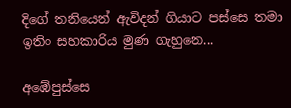දිගේ තනියෙන් ඇවිදන් ගියාට පස්සෙ තමා ඉතිං සහකාරිය මුණ ගැහුනෙ...

අඹේපුස්සෙ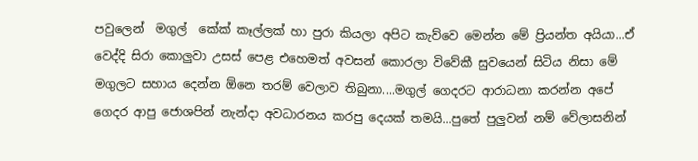පවුලෙන්  මගුල්  කේක් කෑල්ලක් හා පුරා කියලා අපිට කැව්වෙ මෙන්න මේ ප්‍රියන්ත අයියා...ඒ වෙද්දි සිරා කොලුවා උසස් පෙළ එහෙමත් අවසන් කොරලා විවේකී සුවයෙන් සිටිය නිසා මේ මගුලට සහාය දෙන්න ඕනෙ තරම් වෙලාව තිබුනා....මගුල් ගෙදරට ආරාධනා කරන්න අපේ ගෙදර ආපු ජොශපින් නැන්දා අවධාරනය කරපු දෙයක් තමයි...පුතේ පුලුවන් නම් වේලාසනින්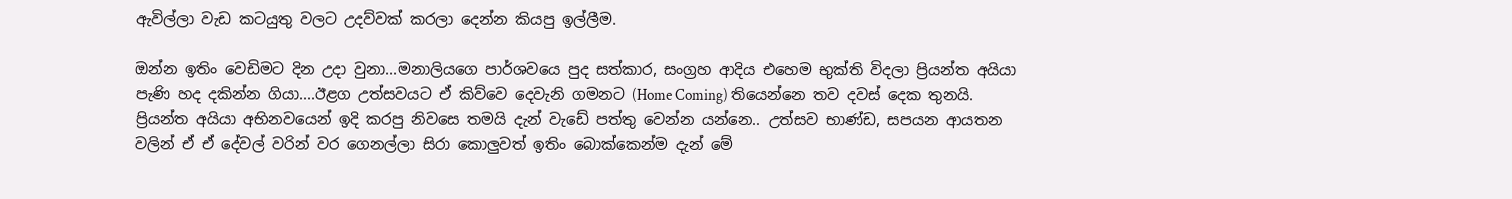ඇවිල්ලා වැඩ කටයුතු වලට උදව්වක් කරලා දෙන්න කියපු ඉල්ලීම.

ඔන්න ඉතිං වෙඩිමට දින උදා වුනා...මනාලියගෙ පාර්ශවයෙ පුද සත්කාර, සංග්‍ර‍හ ආදිය එහෙම භුක්ති විදලා ප්‍රියන්ත අයියා පැණි හද දකින්න ගියා....ඊළග උත්සවයට ඒ කිව්වෙ දෙවැනි ගමනට (Home Coming) තියෙන්නෙ තව දවස් දෙක තුනයි. ප්‍රියන්ත අයියා අභිනවයෙන් ඉදි කරපු නිවසෙ තමයි දැන් වැඩේ පත්තු වෙන්න යන්නෙ.. උත්සව භාණ්ඩ, සපයන ආයතන වලින් ඒ ඒ දේවල් වරින් වර ගෙනල්ලා සිරා කොලුවත් ඉතිං බොක්කෙන්ම දැන් මේ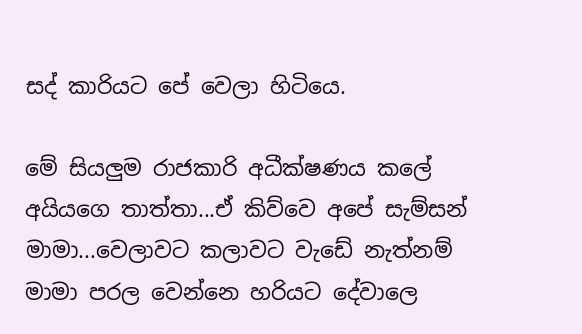සද් කාරියට පේ වෙලා හිටියෙ.

මේ සියලුම රාජකාරි අධීක්ෂණය කලේ අයියගෙ තාත්තා...ඒ කිව්වෙ අපේ සැම්සන් මාමා...වෙලාවට කලාවට වැඩේ නැත්නම් මාමා පරල වෙන්නෙ හරියට දේවාලෙ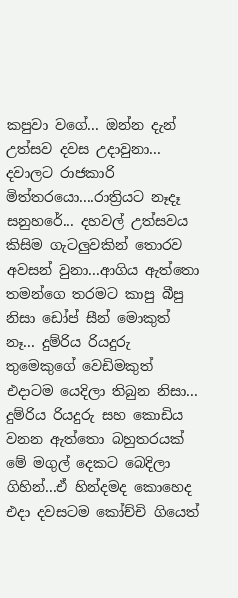කපුවා වගේ... ඔන්න දැන් උත්සව දවස උදාවුනා... දවාලට රාජකාරි මිත්තරයො....රාත්‍රියට නෑදෑ සනුහරේ... දහවල් උත්සවය කිසිම ගැටලුවකින් තොරව අවසන් වුනා...ආගිය ඇත්තො තමන්ගෙ තරමට කාපු බීපු නිසා ඩෝප් සීන් මොකුත් නෑ... දුම්රිය රියදුරු තුමෙකුගේ වෙඩිමකුත් එදාටම යෙදිලා තිබුන නිසා... දුම්රිය රියදුරු සහ කොඩිය වනන ඇත්තො බහුතරයක් මේ මගුල් දෙකට බෙදිලා ගිහින්...ඒ හින්දමද කොහෙද එදා දවසටම කෝච්චි ගියෙත්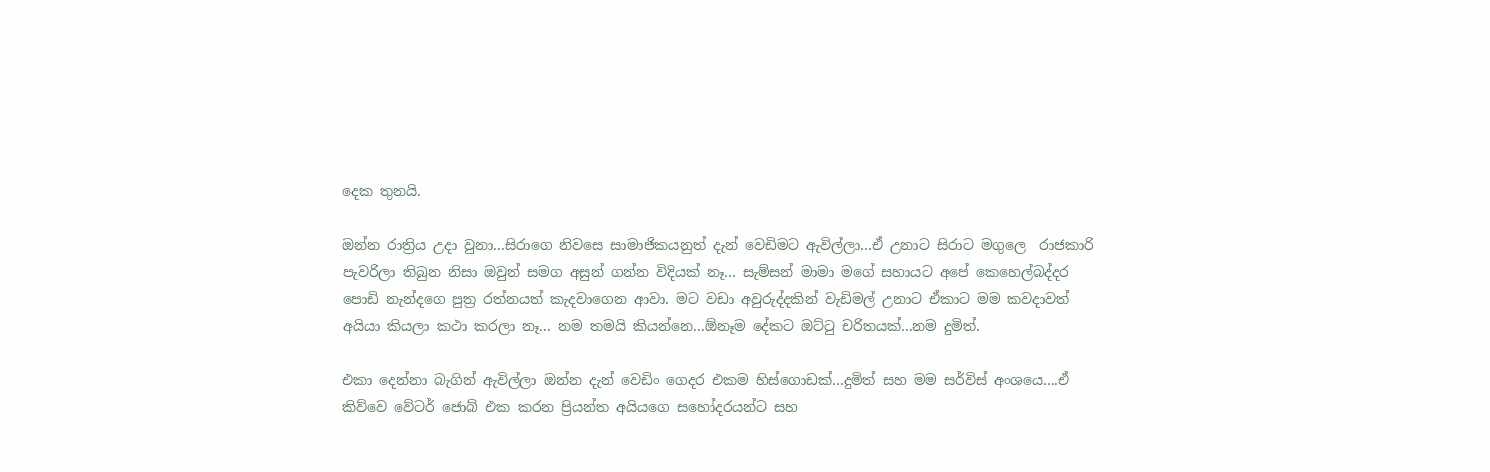දෙක තුනයි.

ඔන්න රාත්‍රිය උදා වුනා...සිරාගෙ නිවසෙ සාමාජිකයනුත් දැන් වෙඩිමට ඇවිල්ලා...ඒ උනාට සිරාට මගුලෙ  රාජකාරි පැවරිලා තිබුන නිසා ඔවුන් සමග අසුන් ගන්න විදියක් නෑ... සැම්සන් මාමා මගේ සහායට අපේ කෙහෙල්බද්දර පොඩි නැන්දගෙ පුත්‍ර‍ රත්නයත් කැදවාගෙන ආවා. මට වඩා අවුරුද්දකින් වැඩිමල් උනාට ඒකාට මම කවදාවත් අයියා කියලා කථා කරලා නෑ... නම තමයි කියන්නෙ...ඕනෑම දේකට ඔට්ටු චරිතයක්...නම දුමිත්.

එකා දෙන්නා බැගින් ඇවිල්ලා ඔන්න දැන් වෙඩිං ගෙදර එකම හිස්ගොඩක්...දුමිත් සහ මම සර්විස් අංශයෙ....ඒ කිව්වෙ වේටර් ජොබ් එක කරන ප්‍රියන්ත අයියගෙ සහෝදරයන්ට සහ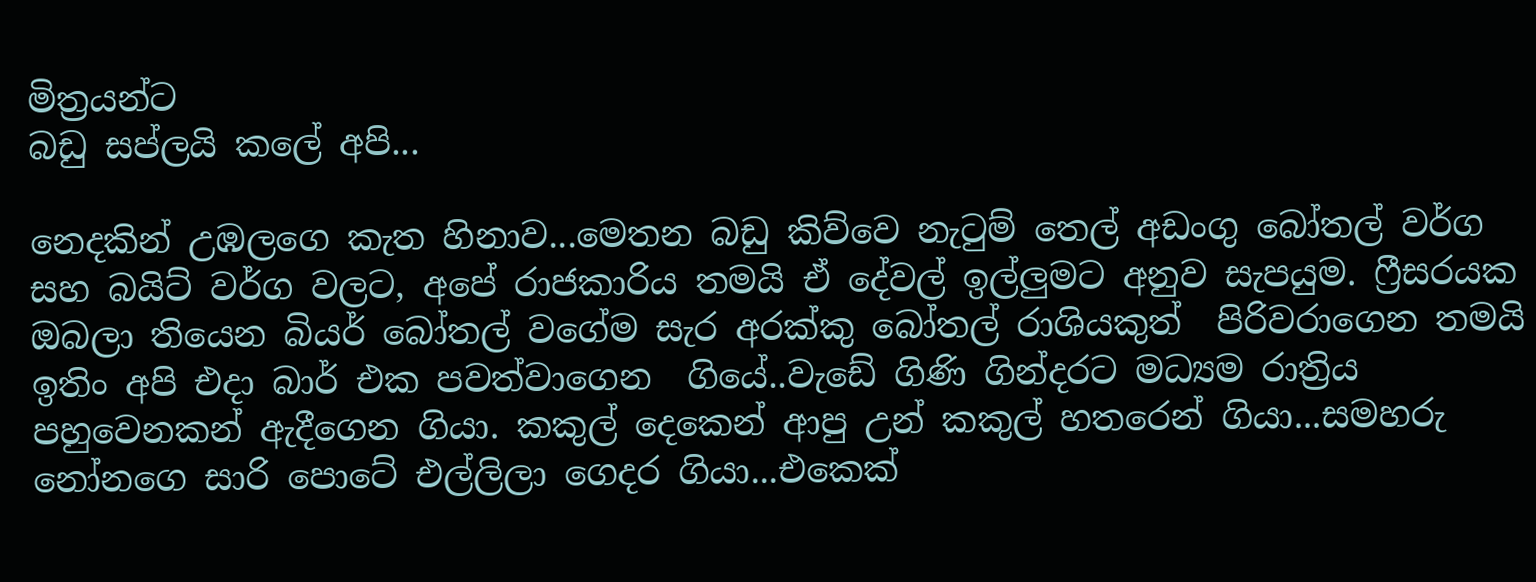මිත්‍ර‍යන්ට
බඩු සප්ලයි කලේ අපි...

නෙදකින් උඹලගෙ කැත හිනාව...මෙතන බඩු කිව්වෙ නැටුම් තෙල් අඩංගු බෝතල් වර්ග සහ බයිට් වර්ග වලට, අපේ රාජකාරිය තමයි ඒ දේවල් ඉල්ලුමට අනුව සැපයුම. ෆ්‍රීසරයක ඔබලා තියෙන බියර් බෝතල් වගේම සැර අරක්කු බෝතල් රාශියකුත්  පිරිවරාගෙන තමයි ඉතිං අපි එදා බාර් එක පවත්වාගෙන  ගියේ..වැඩේ ගිණි ගින්දරට මධ්‍යම රාත්‍රිය පහුවෙනකන් ඇදීගෙන ගියා. කකුල් දෙකෙන් ආපු උන් කකුල් හතරෙන් ගියා...සමහරු නෝනගෙ සාරි පොටේ එල්ලිලා ගෙදර ගියා...එකෙක්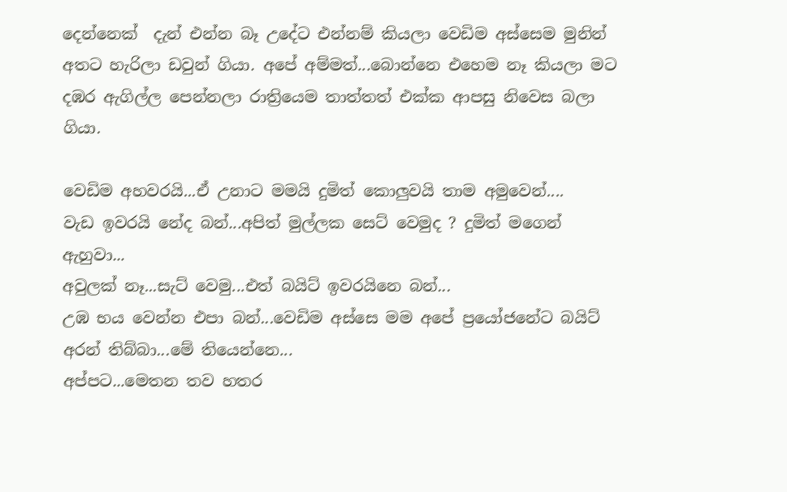දෙන්නෙක්  දැන් එන්න බෑ උදේට එන්නම් කියලා වෙඩිම අස්සෙම මුනින් අතට හැරිලා ඩවුන් ගියා. අපේ අම්මත්...බොන්නෙ එහෙම නෑ කියලා මට දඹර ඇගිල්ල පෙන්නලා රාත්‍රියෙම තාත්තත් එක්ක ආපසු නිවෙස බලා ගියා.

වෙඩිම අහවරයි...ඒ උනාට මමයි දුමිත් කොලුවයි තාම අමුවෙන්....
වැඩ ඉවරයි නේද බන්...අපිත් මුල්ලක සෙට් වෙමුද ? දුමිත් මගෙන් ඇහුවා...
අවුලක් නෑ...සැට් වෙමු...එත් බයිට් ඉවරයිනෙ බන්...
උඹ භය වෙන්න එපා බන්...වෙඩිම අස්සෙ මම අපේ ප්‍රයෝජනේට බයිට් අරන් තිබ්බා...මේ තියෙන්නෙ...
අප්පට...මෙතන තව හතර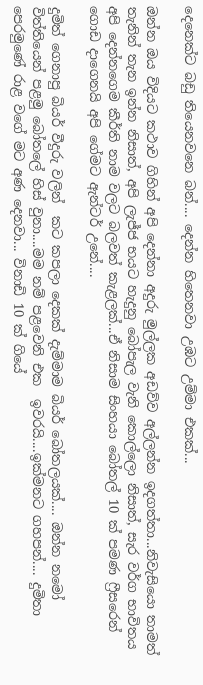දෙනෙක්ට බඩු තියෙනවනෙ බන්.... දෙන්න හිතෙනවා උඹට උම්මා එකක්...

ඔන්න ඔය විදියට කථාව ගිහින් අපි දෙන්නා අදුරු මුල්ලක අඩව්ව අල්ලන්න ඉදගත්තා...නිවැසියො තාමත්  තැනින් තැන ඉන්න නිසාත්, අපි ලැජ්ජ භයට හැදුනු බෝපැල වැනි කොල්ලො නිසාත්, සැර වර්ග භාවිතය අපි දෙන්නගෙම කීර්ති නාම වලට බලවත් කැළලක්...ඒ නිසාම සිංහයා බෝතල් 10 ක් පමණ ෆ්‍රීසරෙන් ගොඩ දාගෙනයි අපි ගේමට ඇන්ටර් උනේ....

දුමිත් ගෙනාපු බියර් වීදුරු වලින්  කට කපලා දෙකක් දැම්මාම බියර් බෝතලයක්.... ඔන්න නමෝ විත්තියෙන් පළමු බෝතලේ හිස් වුනා....මම නම් පළවෙනි එක  ඉවරයි....ඉක්මනට ගහපන්.... දුමිතා පෙරමුණේ රාළ වගේ මට අණ දෙනවා... විනාඩි 10 ක් ගියේ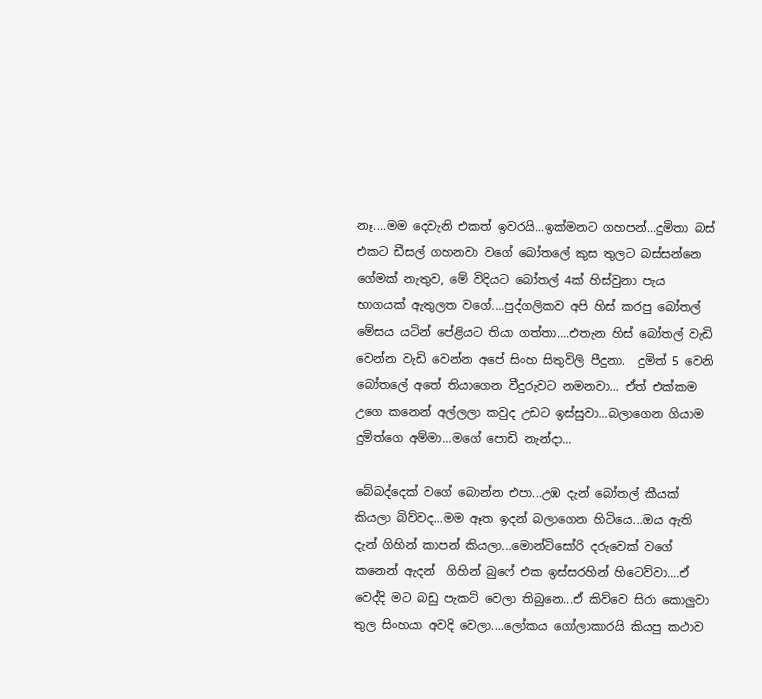නෑ....මම දෙවැනි එකත් ඉවරයි...ඉක්මනට ගහපන්...දුමිතා බස් එකට ඩීසල් ගහනවා වගේ බෝතලේ කුස තුලට බස්සන්නෙ ගේමක් නැතුව, මේ විදියට බෝතල් 4ක් හිස්වුනා පැය භාගයක් ඇතුලත වගේ....පුද්ගලිකව අපි හිස් කරපු බෝතල් මේසය යටින් පේළියට තියා ගත්තා....එතැන හිස් බෝතල් වැඩි වෙන්න වැඩි වෙන්න අපේ සිංහ සිතුවිලි පීදුනා.  දුමිත් 5 වෙනි බෝතලේ අතේ තියාගෙන වීදුරුවට නමනවා... ඒත් එක්කම උගෙ කනෙන් අල්ලලා කවුද උඩට ඉස්සුවා...බලාගෙන ගියාම දුමිත්ගෙ අම්මා...මගේ පොඩි නැන්දා...

බේබද්දෙක් වගේ බොන්න එපා...උඹ දැන් බෝතල් කීයක් කියලා බිව්වද...මම ඈත ඉදන් බලාගෙන හිටියෙ...ඔය ඇති දැන් ගිහින් කාපන් කියලා...මොන්ටිසෝරි දරුවෙක් වගේ කනෙන් ඇදන්  ගිහින් බුෆේ එක ඉස්සරහින් හිටෙව්වා....ඒ වෙද්දි මට බඩු පැකට් වෙලා තිබුනෙ...ඒ කිව්වෙ සිරා කොලුවා තුල සිංහයා අවදි වෙලා....ලෝකය ගෝලාකාරයි කියපු කථාව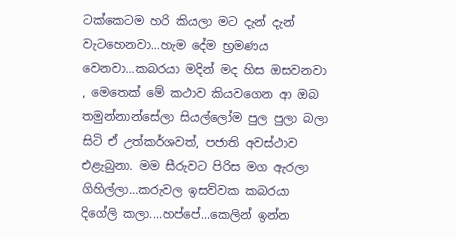ටක්කෙටම හරි කියලා මට දැන් දැන් වැටහෙනවා...හැම දේම භ්‍ර‍මණය වෙනවා...කබරයා මදින් මද හිස ඔසවනවා , මෙතෙක් මේ කථාව කියවගෙන ආ ඔබ තමුන්නාන්සේලා සියල්ලෝම පුල පුලා බලා සිටි ඒ උත්කර්ශවත්, පජාති අවස්ථාව එළැබුනා. මම සීරුවට පිරිස මග ඇරලා ගිහිල්ලා...කරුවල ඉසව්වක කබරයා දිගේලි කලා....හප්පේ...කෙලින් ඉන්න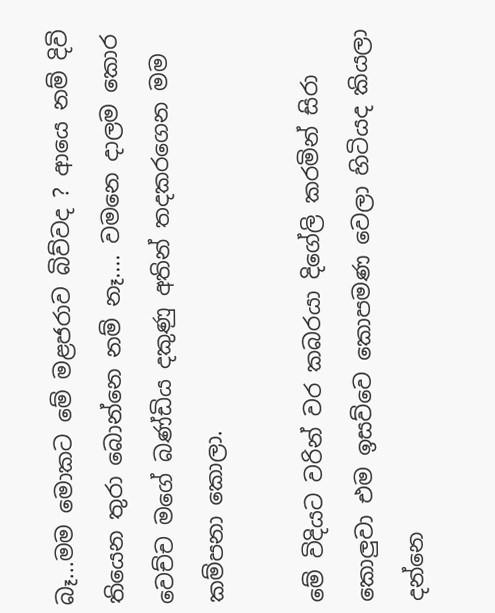බෑ...මම මොකට මේ මළජරාව බිව්වද ? ආයෙ නම් දිවි තියෙන තුරා බොන්නෙ නම් නෑ.... වමනෙ දාලම කොර වෙච්ච මගේ බණ්ඩිය දකුණු අතින් තදකරගෙන මම කම්පනා කොලා.

මේ විදියට වරින් වර කබරයා දිගේලි කරමින් සිරා කොලුවා එම ඉසව්වෙ කොපමණ වෙලා හිටියද කියලා දන්නෙ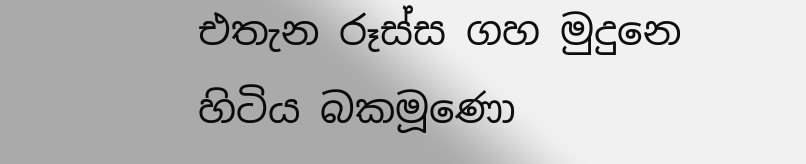එතැන රූස්ස ගහ මුදුනෙ හිටිය බකමූණො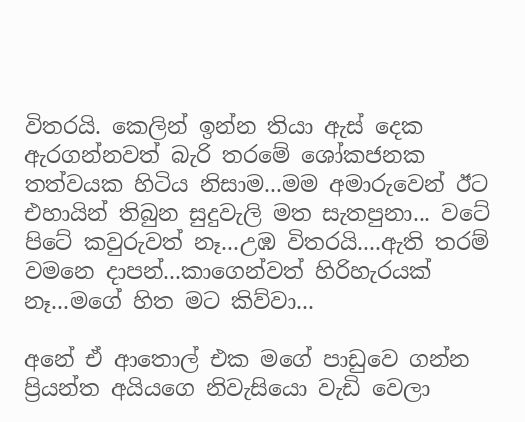විතරයි. කෙලින් ඉන්න තියා ඇස් දෙක ඇරගන්නවත් බැරි තරමේ ශෝකජනක තත්වයක හිටිය නිසාම...මම අමාරුවෙන් ඊට එහායින් තිබුන සුදුවැලි මත සැතපුනා... වටේ පිටේ කවුරුවත් නෑ...උඹ විතරයි....ඇති තරම් වමනෙ දාපන්...කාගෙන්වත් හිරිහැරයක් නෑ...මගේ හිත මට කිව්වා...

අනේ ඒ ආතොල් එක මගේ පාඩුවෙ ගන්න ප්‍රියන්ත අයියගෙ නිවැසියො වැඩි වෙලා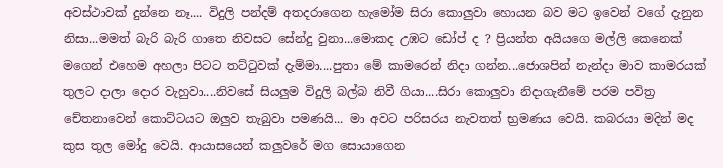අවස්ථාවක් දුන්නෙ නෑ.... විදුලි පන්දම් අතදරාගෙන හැමෝම සිරා කොලුවා හොයන බව මට ඉවෙන් වගේ දැනුන නිසා...මමත් බැරි බැරි ගාතෙ නිවසට සේන්දු වුනා...මොකද උඹට ඩෝප් ද ? ප්‍රියන්ත අයියගෙ මල්ලි කෙනෙක් මගෙන් එහෙම අහලා පිටට තට්ටුවක් දැම්මා....පුතා මේ කාමරෙන් නිදා ගන්න...ජොශපින් නැන්දා මාව කාමරයක් තුලට දාලා දොර වැහුවා....නිවසේ සියලුම විදුලි බල්බ නිවී ගියා....සිරා කොලුවා නිදාගැනීමේ පරම පවිත්‍ර‍ චේතනාවෙන් කොට්ටයට ඔලුව තැබුවා පමණයි... මා අවට පරිසරය නැවතත් භ්‍ර‍මණය වෙයි. කබරයා මදින් මද  කුස තුල මෝදු වෙයි. ආයාසයෙන් කලුවරේ මග සොයාගෙන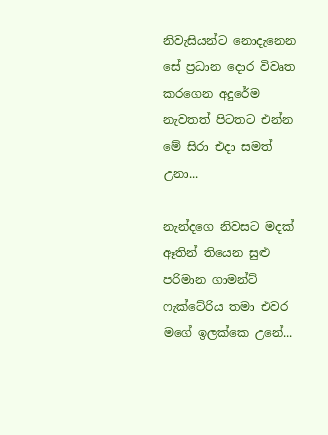නිවැසියන්ට නොදැනෙන සේ ප්‍ර‍ධාන දොර විවෘත කරගෙන අදුරේම නැවතත් පිටතට එන්න මේ සිරා එදා සමත් උනා...

නැන්දගෙ නිවසට මදක් ඈතින් තියෙන සුළු පරිමාන ගාමන්ට් ෆැක්ටේරිය තමා එවර මගේ ඉලක්කෙ උනේ...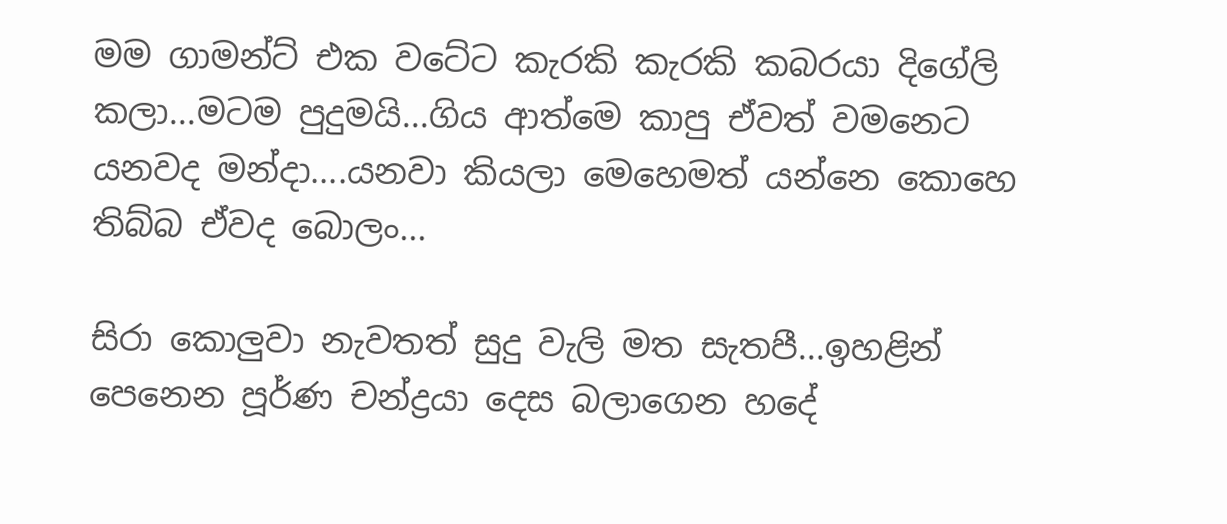මම ගාමන්ට් එක වටේට කැරකි කැරකි කබරයා දිගේලි කලා...මටම පුදුමයි...ගිය ආත්මෙ කාපු ඒවත් වමනෙට යනවද මන්දා....යනවා කියලා මෙහෙමත් යන්නෙ කොහෙ තිබ්බ ඒවද බොලං...

සිරා කොලුවා නැවතත් සුදු වැලි මත සැතපී...ඉහළින් පෙනෙන පූර්ණ චන්ද්‍ර‍යා දෙස බලාගෙන හදේ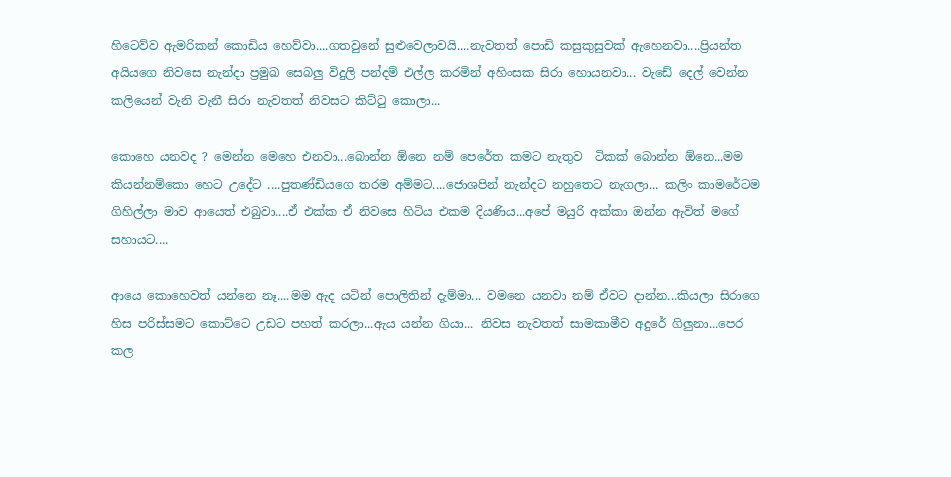හිටෙව්ව ඇමරිකන් කොඩිය හෙව්වා....ගතවුනේ සුළුවෙලාවයි....නැවතත් පොඩි කසුකුසුවක් ඇහෙනවා....ප්‍රියන්ත අයියගෙ නිවසෙ නැන්දා ප්‍ර‍මුඛ සෙබලු විදුලි පන්දම් එල්ල කරමින් අහිංසක සිරා හොයනවා... වැඩේ දෙල් වෙන්න කලියෙන් වැනි වැනී සිරා නැවතත් නිවසට කිට්ටු කොලා...

කොහෙ යනවද ? මෙන්න මෙහෙ එනවා...බොන්න ඕනෙ නම් පෙරේත කමට නැතුව  ටිකක් බොන්න ඕනෙ...මම කියන්නම්කො හෙට උදේට ....පුතණ්ඩියගෙ තරම අම්මට....ජොශපින් නැන්දට නහුතෙට නැගලා... කලිං කාමරේටම ගිහිල්ලා මාව ආයෙත් එබුවා....ඒ එක්ක ඒ නිවසෙ හිටිය එකම දියණිය...අපේ මයුරි අක්කා ඔන්න ඇවිත් මගේ සහායට....

ආයෙ කොහෙවත් යන්නෙ නෑ....මම ඇද යටින් පොලිතින් දැම්මා... වමනෙ යනවා නම් ඒවට දාන්න...කියලා සිරාගෙ හිස පරිස්සමට කොට්ටෙ උඩට පහත් කරලා...ඇය යන්න ගියා... නිවස නැවතත් සාමකාමීව අදුරේ ගිලුනා...පෙර කල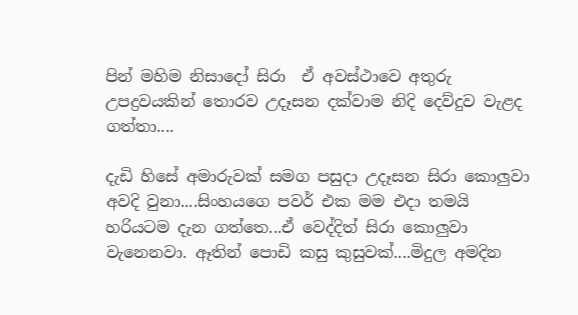පින් මහිම නිසාදෝ සිරා  ඒ අවස්ථාවෙ අතුරු උපද්‍ර‍වයකින් තොරව උදෑසන දක්වාම නිදි දෙව්දුව වැළද ගත්තා....

දැඩි හිසේ අමාරුවක් සමග පසුදා උදෑසන සිරා කොලුවා අවදි වුනා....සිංහයගෙ පවර් එක මම එදා තමයි හරියටම දැන ගත්තෙ...ඒ වෙද්දිත් සිරා කොලුවා වැනෙනවා. ඈතින් පොඩි කසු කුසුවක්....මිදුල අමදින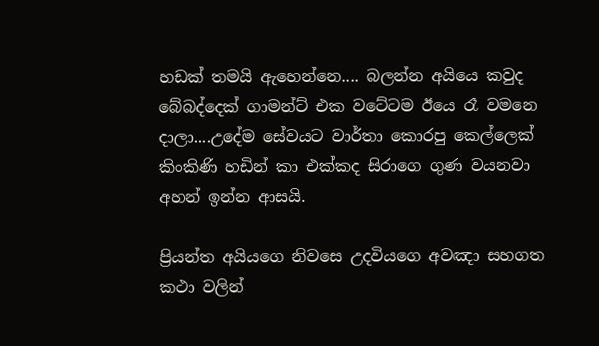හඩක් තමයි ඇහෙන්නෙ.... බලන්න අයියෙ කවුද බේබද්දෙක් ගාමන්ට් එක වටේටම ඊයෙ රෑ වමනෙ දාලා....උදේම සේවයට වාර්තා කොරපු කෙල්ලෙක් කිංකිණි හඩින් කා එක්කද සිරාගෙ ගුණ වයනවා අහන් ඉන්න ආසයි.

ප්‍රියන්ත අයියගෙ නිවසෙ උදවියගෙ අවඤා සහගත කථා වලින්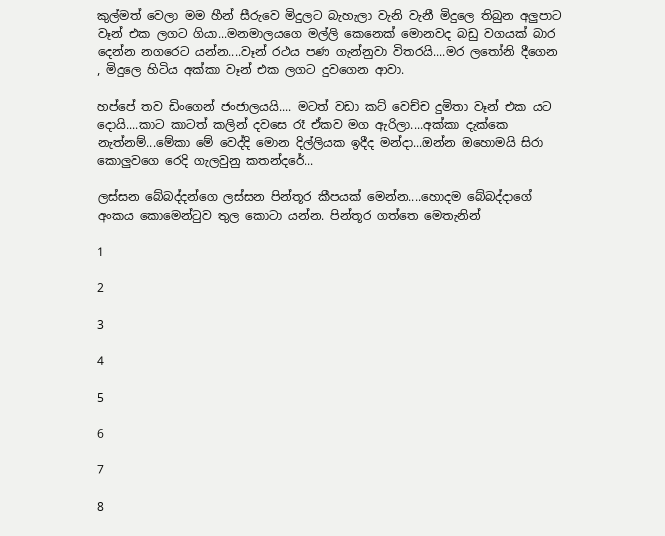කුල්මත් වෙලා මම හීන් සීරුවෙ මිදුලට බැහැලා වැනි වැනී මිදුලෙ තිබුන අලුපාට වෑන් එක ලගට ගියා...මනමාලයගෙ මල්ලි කෙනෙක් මොනවද බඩු වගයක් බාර දෙන්න නගරෙට යන්න....වෑන් රථය පණ ගැන්නුවා විතරයි....මර ලතෝනි දීගෙන , මිදුලෙ හිටිය අක්කා වෑන් එක ලගට දුවගෙන ආවා.

හප්පේ තව ඩිංගෙන් ජංජාලයයි.... මටත් වඩා කට් වෙච්ච දුමිතා වෑන් එක යට දොයි....කාට කාටත් කලින් දවසෙ රෑ ඒකව මග ඇරිලා....අක්කා දැක්කෙ නැත්නම්...මේකා මේ වෙද්දි මොන දිල්ලියක ඉදීද මන්දා...ඔන්න ඔහොමයි සිරා කොලුවගෙ රෙදි ගැලවුනු කතන්දරේ...

ලස්සන බේබද්දන්ගෙ ලස්සන පින්තූර කීපයක් මෙන්න....හොදම බේබද්දාගේ අංකය කොමෙන්ටුව තුල කොටා යන්න. පින්තූර ගත්තෙ මෙතැනින්

1

2

3

4

5

6

7

8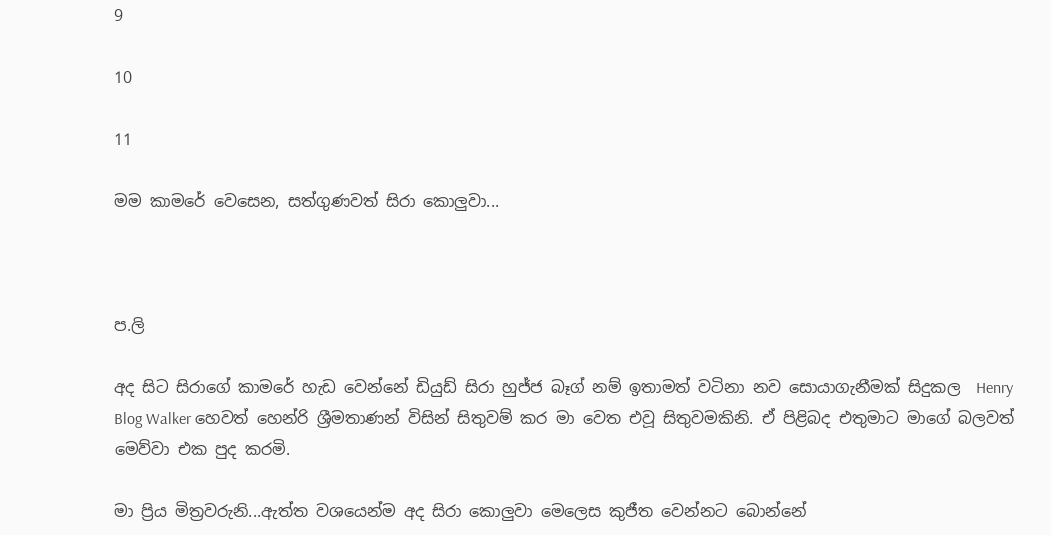9

10

11

මම කාමරේ වෙසෙන, සත්ගුණවත් සිරා කොලුවා...



ප.ලි

අද සිට සිරාගේ කාමරේ හැඩ වෙන්නේ ඩියුඩ් සිරා හුජ්ජ බෑග් නම් ඉතාමත් වටිනා නව සොයාගැනීමක් සිදුකල  Henry Blog Walker හෙවත් හෙන්රි ශ්‍රීමතාණන් විසින් සිතුවම් කර මා වෙත එවූ සිතුවමකිනි. ඒ පිළිබද එතුමාට මාගේ බලවත් මෙව්වා එක පුද කරමි.

මා ප්‍රිය මිත්‍ර‍වරුනි...ඇත්ත වශයෙන්ම අද සිරා කොලුවා මෙලෙස කුජීත වෙන්නට බොන්නේ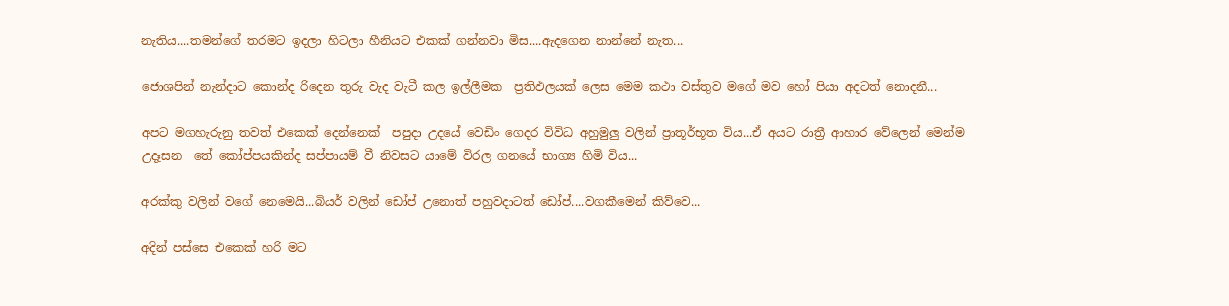නැතිය....තමන්ගේ තරමට ඉදලා හිටලා හීනියට එකක් ගන්නවා මිස....ඇදගෙන නාන්නේ නැත...

ජොශපින් නැන්දාට කොන්ද රිදෙන තුරු වැද වැටී කල ඉල්ලීමක  ප්‍ර‍තිඵලයක් ලෙස මෙම කථා වස්තුව මගේ මව හෝ පියා අදටත් නොදනී...

අපට මගහැරුනු තවත් එකෙක් දෙන්නෙක්  පපුදා උදයේ වෙඩිං ගෙදර විවිධ අහුමුලු වලින් ප්‍රාතූර්භූත විය...ඒ අයට රාත්‍රී ආහාර වේලෙන් මෙන්ම  උදෑසන  තේ කෝප්පයකින්ද සප්පායම් වී නිවසට යාමේ විරල ගනයේ භාග්‍ය හිමි විය...

අරක්කු වලින් වගේ නෙමෙයි...බියර් වලින් ඩෝප් උනොත් පහුවදාටත් ඩෝප්....වගකීමෙන් කිව්වෙ...

අදින් පස්සෙ එකෙක් හරි මට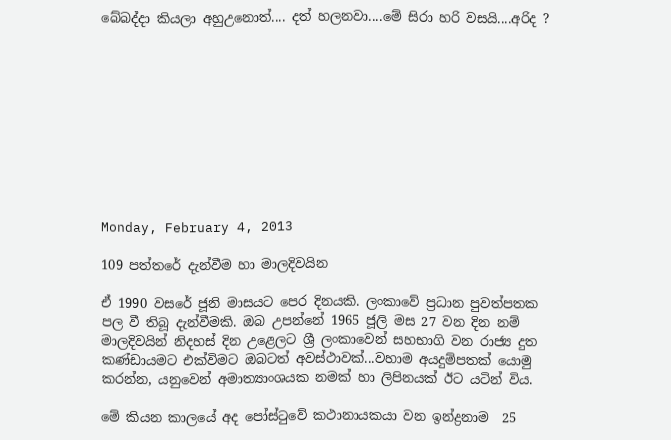බේබද්දා කියලා අහුඋනොත්.... දත් හලනවා....මේ සිරා හරි වසයි....අරිද ?










Monday, February 4, 2013

109 පත්තරේ දැන්වීම හා මාලදිවයින

ඒ 1990 වසරේ ජූනි මාසයට පෙර දිනයකි. ලංකාවේ ප්‍ර‍ධාන පුවත්පතක පල වී තිබූ දැන්වීමකි. ඔබ උපන්නේ 1965 ජූලි මස 27 වන දින නම් මාලදිවයින් නිදහස් දින උළෙලට ශ්‍රී ලංකාවෙන් සහභාගි වන රාජ්‍ය දුත කණ්ඩායමට එක්විමට ඔබටත් අවස්ථාවක්...වහාම අයදුම්පතක් යොමු කරන්න, යනුවෙන් අමාත්‍යාංශයක නමක් හා ලිපිනයක් ඊට යටින් විය.

මේ කියන කාලයේ අද පෝස්ටුවේ කථානායකයා වන ඉන්ද්‍ර‍නාම  25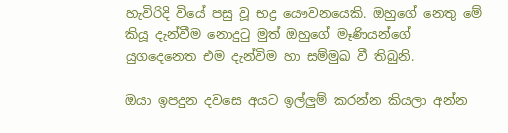හැවිරිදි වියේ පසු වූ භද්‍ර‍ යෞවනයෙකි. ඔහුගේ නෙතු මේ කියූ දැන්වීම නොදුටු මුත් ඔහුගේ මෑණියන්ගේ යුගදෙනෙත එම දැන්විම හා සම්මුඛ වී තිබුනි.

ඔයා ඉපදුන දවසෙ අයට ඉල්ලුම් කරන්න කියලා අන්න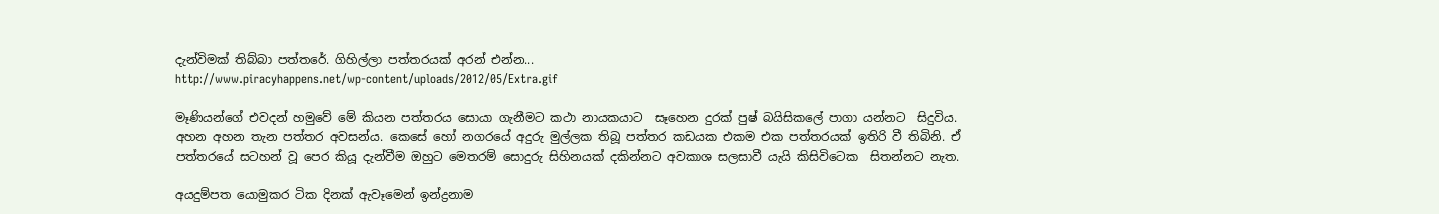දැන්විමක් තිබ්බා පත්තරේ. ගිහිල්ලා පත්තරයක් අරන් එන්න...
http://www.piracyhappens.net/wp-content/uploads/2012/05/Extra.gif

මෑණියන්ගේ එවදන් හමුවේ මේ කියන පත්තරය සොයා ගැනීමට කථා නායකයාට  සෑහෙන දුරක් පුෂ් බයිසිකලේ පාගා යන්නට  සිදුවිය. අහන අහන තැන පත්තර අවසන්ය. කෙසේ හෝ නගරයේ අදුරු මුල්ලක තිබූ පත්තර කඩයක එකම එක පත්තරයක් ඉතිරි වී තිබිනි. ඒ පත්තරයේ සටහන් වූ පෙර කියූ දැන්වීම ඔහුට මෙතරම් සොදුරු සිහිනයක් දකින්නට අවකාශ සලසාවී යැයි කිසිවිටෙක  සිතන්නට නැත.

අයදුම්පත යොමුකර ටික දිනක් ඇවෑමෙන් ඉන්ද්‍ර‍නාම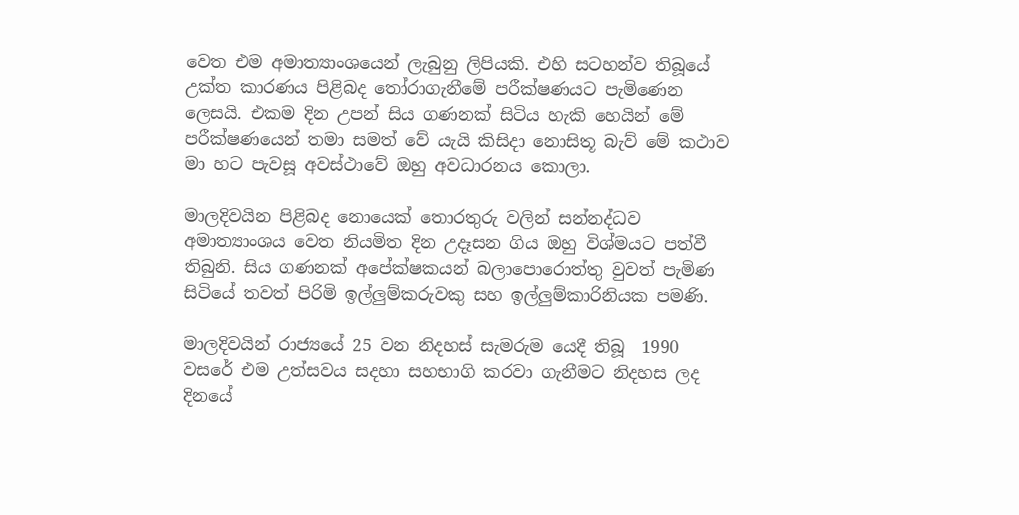වෙත එම අමාත්‍යාංශයෙන් ලැබුනු ලිපියකි. එහි සටහන්ව තිබූයේ උක්ත කාරණය පිළිබද තෝරාගැනීමේ පරීක්ෂණයට පැමිණෙන ලෙසයි. එකම දින උපන් සිය ගණනක් සිටිය හැකි හෙයින් මේ පරීක්ෂණයෙන් තමා සමත් වේ යැයි කිසිදා නොසිතූ බැව් මේ කථාව මා හට පැවසූ අවස්ථාවේ ඔහු අවධාරනය කොලා.

මාලදිවයින පිළිබද නොයෙක් තොරතුරු වලින් සන්නද්ධව අමාත්‍යාංශය වෙත නියමිත දින උදෑසන ගිය ඔහු විශ්මයට පත්වී තිබුනි. සිය ගණනක් අපේක්ෂකයන් බලාපොරොත්තු වුවත් පැමිණ සිටියේ තවත් පිරිමි ඉල්ලුම්කරුවකු සහ ඉල්ලුම්කාරිනියක පමණි.

මාලදිවයින් රාජ්‍යයේ 25 වන නිදහස් සැමරුම යෙදී තිබූ  1990 වසරේ එම උත්සවය සදහා සහභාගි කරවා ගැනීමට නිදහස ලද දිනයේ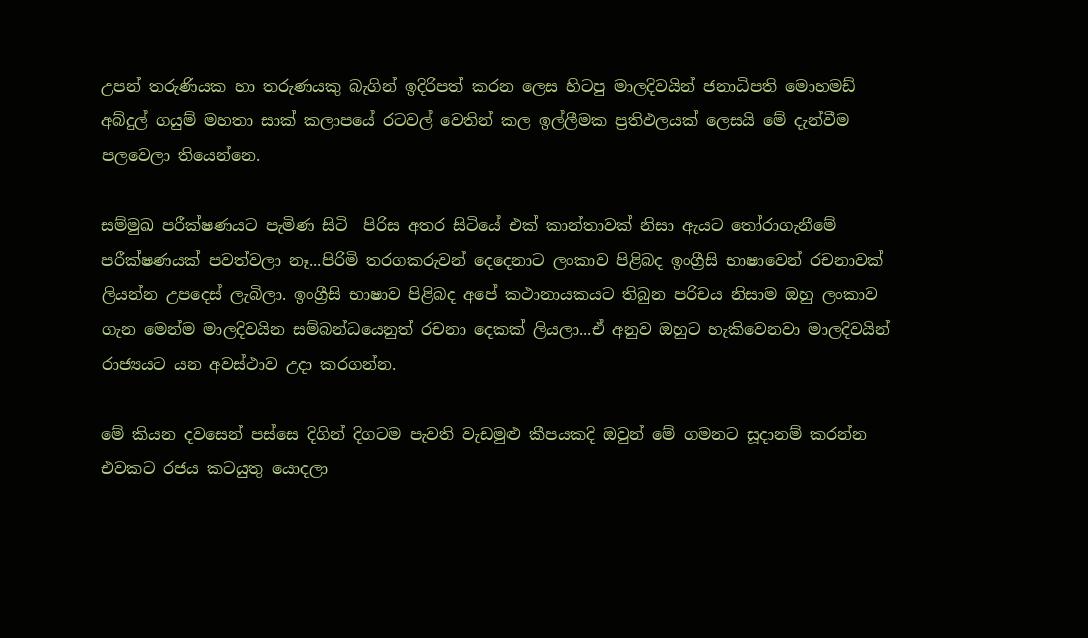උපන් තරුණියක හා තරුණයකු බැගින් ඉදිරිපත් කරන ලෙස හිටපු මාලදිවයින් ජනාධිපති මොහමඩ් අබ්දුල් ගයුම් මහතා සාක් කලාපයේ රටවල් වෙතින් කල ඉල්ලීමක ප්‍ර‍තිඵලයක් ලෙසයි මේ දැන්වීම පලවෙලා තියෙන්නෙ.

සම්මුඛ පරීක්ෂණයට පැමිණ සිටි  පිරිස අතර සිටියේ එක් කාන්තාවක් නිසා ඇයට තෝරාගැනීමේ පරීක්ෂණයක් පවත්වලා නෑ...පිරිමි තරගකරුවන් දෙදෙනාට ලංකාව පිළිබද ඉංග්‍රීසි භාෂාවෙන් රචනාවක් ලියන්න උපදෙස් ලැබිලා. ඉංග්‍රීසි භාෂාව පිළිබද අපේ කථානායකයට තිබුන පරිචය නිසාම ඔහු ලංකාව ගැන මෙන්ම මාලදිවයින සම්බන්ධයෙනුත් රචනා දෙකක් ලියලා...ඒ අනුව ඔහුට හැකිවෙනවා මාලදිවයින් රාජ්‍යයට යන අවස්ථාව උදා කරගන්න.

මේ කියන දවසෙන් පස්සෙ දිගින් දිගටම පැවති වැඩමුළු කීපයකදි ඔවුන් මේ ගමනට සූදානම් කරන්න එවකට රජය කටයුතු යොදලා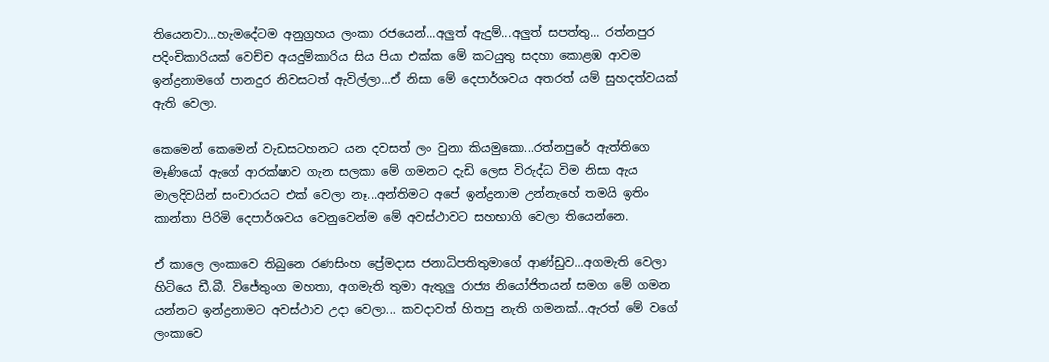තියෙනවා...හැමදේටම අනුග්‍ර‍හය ලංකා රජයෙන්...අලුත් ඇදුම්...අලුත් සපත්තු... රත්නපුර පදිංචිකාරියක් වෙච්ච අයදුම්කාරිය සිය පියා එක්ක මේ කටයුතු සදහා කොළඹ ආවම ඉන්ද්‍ර‍නාමගේ පානදුර නිවසටත් ඇවිල්ලා...ඒ නිසා මේ දෙපාර්ශවය අතරත් යම් සුහදත්වයක් ඇති වෙලා.

කෙමෙන් කෙමෙන් වැඩසටහනට යන දවසත් ලං වුනා කියමුකො...රත්නපුරේ ඇත්තිගෙ මෑණියෝ ඇගේ ආරක්ෂාව ගැන සලකා මේ ගමනට දැඩි ලෙස විරුද්ධ විම නිසා ඇය මාලදිවයින් සංචාරයට එක් වෙලා නෑ...අන්තිමට අපේ ඉන්ද්‍ර‍නාම උන්නැහේ තමයි ඉතිං කාන්තා පිරිමි දෙපාර්ශවය වෙනුවෙන්ම මේ අවස්ථාවට සහභාගි වෙලා තියෙන්නෙ.

ඒ කාලෙ ලංකාවෙ තිබුනෙ රණසිංහ ප්‍රේමදාස ජනාධිපතිතුමාගේ ආණ්ඩුව...අගමැති වෙලා හිටියෙ ඩී.බී. විජේතුංග මහතා, අගමැති තුමා ඇතුලු රාජ්‍ය නියෝජිතයන් සමග මේ ගමන යන්නට ඉන්ද්‍ර‍නාමට අවස්ථාව උදා වෙලා... කවදාවත් හිතපු නැති ගමනක්...ඇරත් මේ වගේ ලංකාවෙ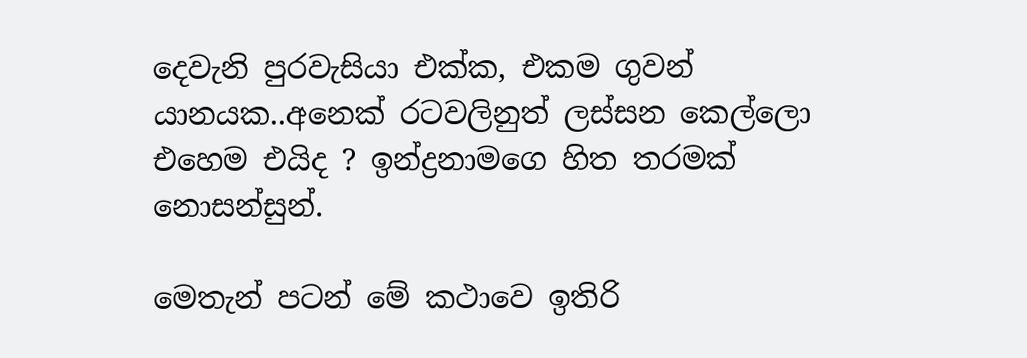දෙවැනි පුරවැසියා එක්ක, එකම ගුවන් යානයක..අනෙක් රටවලිනුත් ලස්සන කෙල්ලො එහෙම එයිද ? ඉන්ද්‍ර‍නාමගෙ හිත තරමක් නොසන්සුන්.

මෙතැන් පටන් මේ කථාවෙ ඉතිරි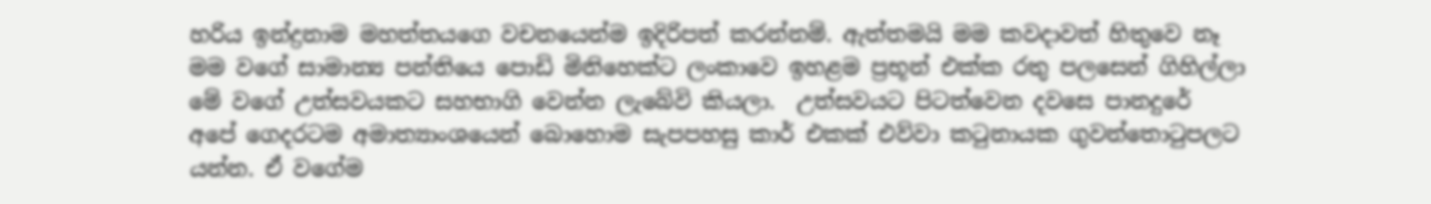හරිය ඉන්ද්‍ර‍නාම මහත්තයගෙ වචනයෙන්ම ඉදිරිපත් කරන්නම්. ඇත්තමයි මම කවදාවත් හිතුවෙ නෑ මම වගේ සාමාන්‍ය පන්තියෙ පොඩි මිනිහෙක්ට ලංකාවෙ ඉහළම ප්‍ර‍භූන් එක්ක රතු පලසෙන් ගිහිල්ලා මේ වගේ උත්සවයකට සහභාගි වෙන්න ලැබේවි කියලා.  උත්සවයට පිටත්වෙන දවසෙ පානදුරේ අපේ ගෙදරටම අමාත්‍යාංශයෙන් බොහොම සැපපහසු කාර් එකක් එව්වා කටුනායක ගුවන්තොටුපලට යන්න. ඒ වගේම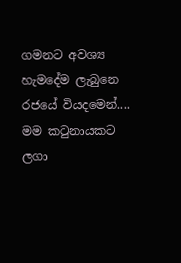ගමනට අවශ්‍ය හැමදේම ලැබුනෙ රජයේ වියදමෙන්.... මම කටුනායකට ලගා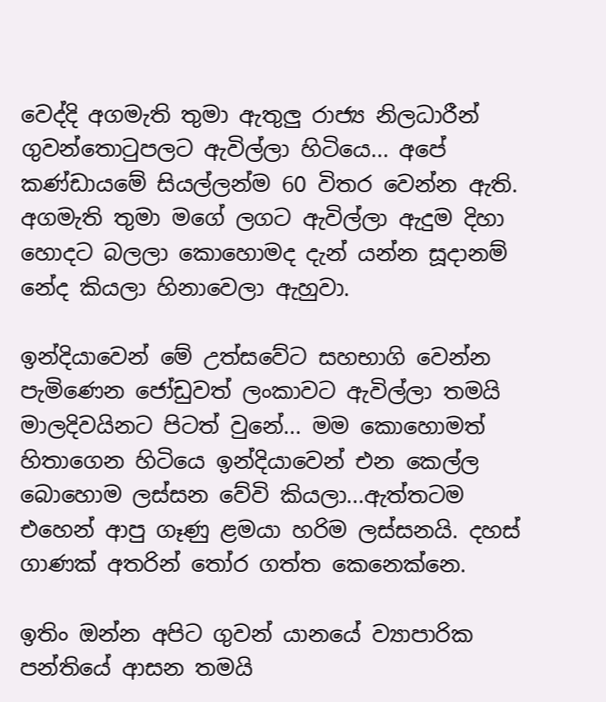වෙද්දි අගමැති තුමා ඇතුලු රාජ්‍ය නිලධාරීන් ගුවන්තොටුපලට ඇවිල්ලා හිටියෙ... අපේ කණ්ඩායමේ සියල්ලන්ම 60 විතර වෙන්න ඇති. අගමැති තුමා මගේ ලගට ඇවිල්ලා ඇදුම දිහා හොදට බලලා කොහොමද දැන් යන්න සූදානම් නේද කියලා හිනාවෙලා ඇහුවා.

ඉන්දියාවෙන් මේ උත්සවේට සහභාගි වෙන්න පැමිණෙන ජෝඩුවත් ලංකාවට ඇවිල්ලා තමයි මාලදිවයිනට පිටත් වුනේ... මම කොහොමත් හිතාගෙන හිටියෙ ඉන්දියාවෙන් එන කෙල්ල බොහොම ලස්සන වේවි කියලා...ඇත්තටම එහෙන් ආපු ගෑණු ළමයා හරිම ලස්සනයි. දහස් ගාණක් අතරින් තෝර ගත්ත කෙනෙක්නෙ.

ඉතිං ඔන්න අපිට ගුවන් යානයේ ව්‍යාපාරික පන්තියේ ආසන තමයි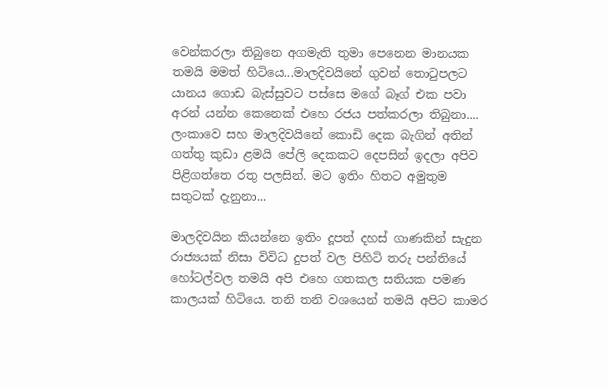වෙන්කරලා තිබුනෙ අගමැති තුමා පෙනෙන මානයක තමයි මමත් හිටියෙ...මාලදිවයිනේ ගුවන් තොටුපලට යානය ගොඩ බැස්සුවට පස්සෙ මගේ බෑග් එක පවා අරන් යන්න කෙනෙක් එහෙ රජය පත්කරලා තිබුනා.... ලංකාවෙ සහ මාලදිවයිනේ කොඩි දෙක බැගින් අතින් ගත්තු කුඩා ළමයි පේලි දෙකකට දෙපසින් ඉදලා අපිව පිළිගත්තෙ රතු පලසින්. මට ඉතිං හිතට අමුතුම සතුටක් දැනුනා...

මාලදිවයින කියන්නෙ ඉතිං දූපත් දහස් ගාණකින් සැදුන රාජ්‍යයක් නිසා විවිධ දුපත් වල පිහිටි තරු පන්තියේ හෝටල්වල තමයි අපි එහෙ ගතකල සතියක පමණ කාලයක් හිටියෙ. තනි තනි වශයෙන් තමයි අපිට කාමර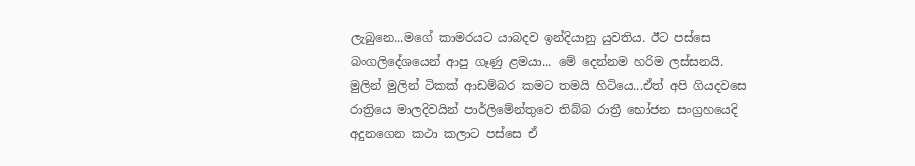ලැබුනෙ...මගේ කාමරයට යාබදව ඉන්දියානු යුවතිය. ඊට පස්සෙ බංගලිදේශයෙන් ආපු ගෑණු ළමයා... මේ දෙන්නම හරිම ලස්සනයි. මුලින් මුලින් ටිකක් ආඩම්බර කමට තමයි හිටියෙ...ඒත් අපි ගියදවසෙ රාත්‍රියෙ මාලදිවයින් පාර්ලිමේන්තුවෙ තිබ්බ රාත්‍රී භෝජන සංග්‍ර‍හයෙදි අදුනගෙන කථා කලාට පස්සෙ ඒ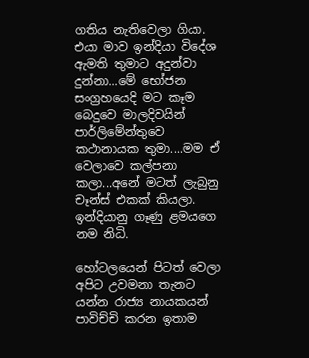ගතිය නැතිවෙලා ගියා. එයා මාව ඉන්දියා විදේශ ඇමති තුමාට අදුන්වා දුන්නා...මේ භෝජන සංග්‍ර‍හයෙදි මට කෑම බෙදුවෙ මාලදිවයින් පාර්ලිමේන්තුවෙ කථානායක තුමා....මම ඒ වෙලාවෙ කල්පනා කලා...අනේ මටත් ලැබුනු චෑන්ස් එකක් කියලා. ඉන්දියානු ගෑණු ළමයගෙ නම නිධි.

හෝටලයෙන් පිටත් වෙලා අපිට උවමනා තැනට යන්න රාජ්‍ය නායකයන් පාවිච්චි කරන ඉතාම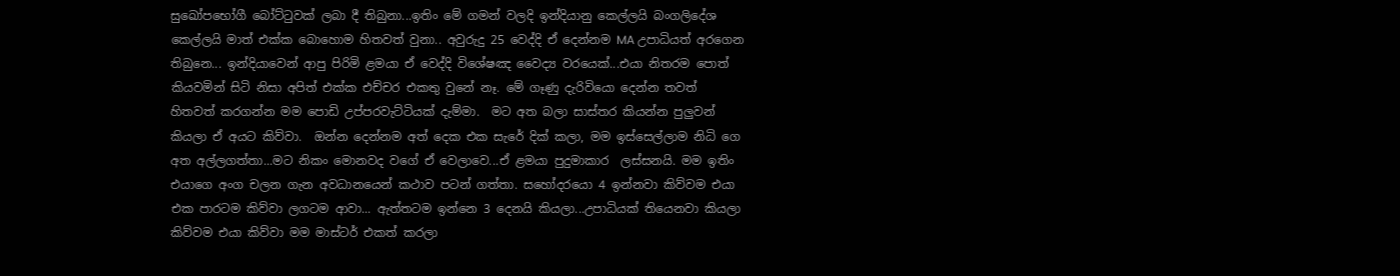සුඛෝපභෝගී බෝට්ටුවක් ලබා දී තිබුනා...ඉතිං මේ ගමන් වලදි ඉන්දියානු කෙල්ලයි බංගලිදේශ කෙල්ලයි මාත් එක්ක බොහොම හිතවත් වුනා.. අවුරුදු 25 වෙද්දි ඒ දෙන්නම MA උපාධියත් අරගෙන තිබුනෙ... ඉන්දියාවෙන් ආපු පිරිමි ළමයා ඒ වෙද්දි විශේෂඤ වෛද්‍ය වරයෙක්...එයා නිතරම පොත් කියවමින් සිටි නිසා අපිත් එක්ක එච්චර එකතු වුනේ නෑ. මේ ගෑණු දැරිවියො දෙන්න තවත් හිතවත් කරගන්න මම පොඩි උප්පරවැට්ටියක් දැම්මා.  මට අත බලා සාස්තර කියන්න පුලුවන් කියලා ඒ අයට කිව්වා.  ඔන්න දෙන්නම අත් දෙක එක සැරේ දික් කලා, මම ඉස්සෙල්ලාම නිධි ගෙ  අත අල්ලගත්තා...මට නිකං මොනවද වගේ ඒ වෙලාවෙ...ඒ ළමයා පුදුමාකාර  ලස්සනයි. මම ඉතිං  එයාගෙ අංග චලන ගැන අවධානයෙන් කථාව පටන් ගත්තා. සහෝදරයො 4 ඉන්නවා කිව්වම එයා එක පාරටම කිව්වා ලගටම ආවා... ඇත්තටම ඉන්නෙ 3 දෙනයි කියලා...උපාධියක් තියෙනවා කියලා කිව්වම එයා කිව්වා මම මාස්ටර් එකත් කරලා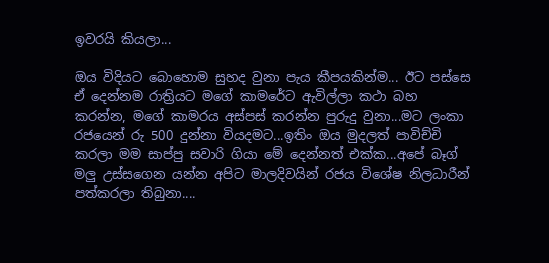ඉවරයි කියලා...

ඔය විදියට බොහොම සුහද වුනා පැය කීපයකින්ම... ඊට පස්සෙ ඒ දෙන්නම රාත්‍රියට මගේ කාමරේට ඇවිල්ලා කථා බහ කරන්න, මගේ කාමරය අස්පස් කරන්න පුරුදු වුනා...මට ලංකා රජයෙන් රු 500 දුන්නා වියදමට...ඉතිං ඔය මුදලත් පාවිච්චි කරලා මම සාප්පු සවාරි ගියා මේ දෙන්නත් එක්ක...අපේ බෑග් මලු උස්සගෙන යන්න අපිට මාලදිවයින් රජය විශේෂ නිලධාරීන් පත්කරලා තිබුනා....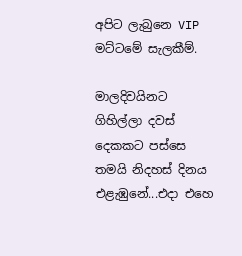අපිට ලැබුනෙ VIP මට්ටමේ සැලකීම්.

මාලදිවයිනට ගිහිල්ලා දවස් දෙකකට පස්සෙ තමයි නිදහස් දිනය එළැඹුනේ...එදා එහෙ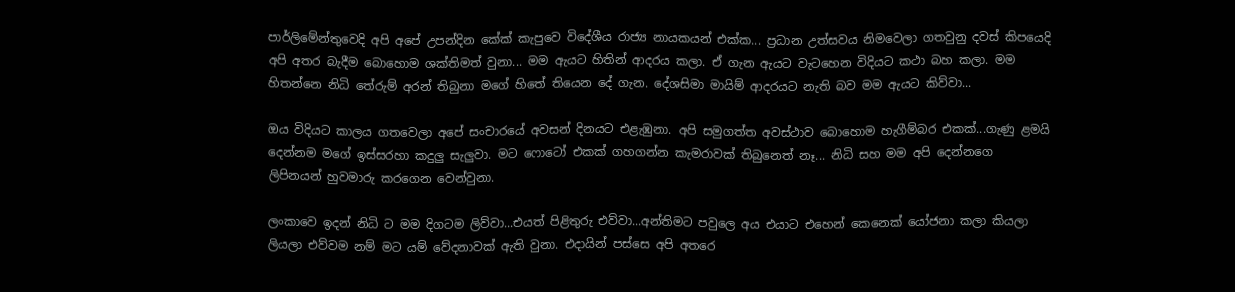පාර්ලිමේන්තුවෙදි අපි අපේ උපන්දින කේක් කැපුවෙ විදේශීය රාජ්‍ය නායකයන් එක්ක... ප්‍ර‍ධාන උත්සවය නිමවෙලා ගතවුනු දවස් කිපයෙදි අපි අතර බැදීම බොහොම ශක්තිමත් වුනා... මම ඇයට හිතින් ආදරය කලා. ඒ ගැන ඇයට වැටහෙන විදියට කථා බහ කලා. මම හිතන්නෙ නිධි තේරුම් අරන් තිබුනා මගේ හිතේ තියෙන දේ ගැන. දේශසිමා මායිම් ආදරයට නැති බව මම ඇයට කිව්වා...

ඔය විදියට කාලය ගතවෙලා අපේ සංචාරයේ අවසන් දිනයට එළැඹුනා. අපි සමුගත්ත අවස්ථාව බොහොම හැගීම්බර එකක්...ගැණු ළමයි දෙන්නම මගේ ඉස්සරහා කදුලු සැලුවා. මට ෆොටෝ එකක් ගහගන්න කැමරාවක් තිබුනෙත් නෑ... නිධි සහ මම අපි දෙන්නගෙ  ලිපිනයන් හුවමාරු කරගෙන වෙන්වුනා.

ලංකාවෙ ඉදන් නිධි ට මම දිගටම ලිව්වා...එයත් පිළිතුරු එව්වා...අන්තිමට පවුලෙ අය එයාට එහෙන් කෙනෙක් යෝජනා කලා කියලා ලියලා එව්වම නම් මට යම් වේදනාවක් ඇති වුනා. එදායින් පස්සෙ අපි අතරෙ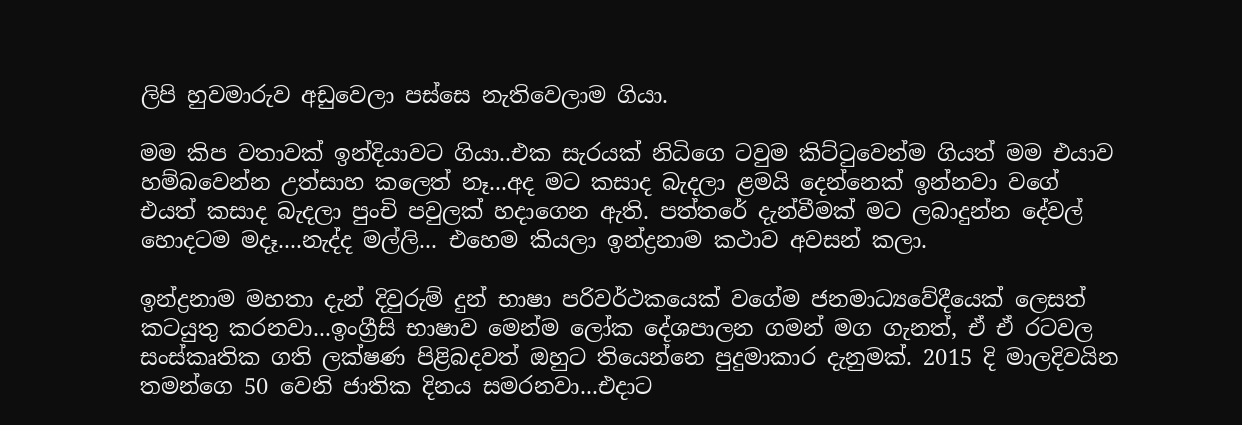ලිපි හුවමාරුව අඩුවෙලා පස්සෙ නැතිවෙලාම ගියා.

මම කිප වතාවක් ඉන්දියාවට ගියා..එක සැරයක් නිධිගෙ ටවුම කිට්ටුවෙන්ම ගියත් මම එයාව හම්බවෙන්න උත්සාහ කලෙත් නෑ...අද මට කසාද බැදලා ළමයි දෙන්නෙක් ඉන්නවා වගේ එයත් කසාද බැදලා පුංචි පවුලක් හදාගෙන ඇති. පත්තරේ දැන්වීමක් මට ලබාදුන්න දේවල් හොදටම මදෑ....නැද්ද මල්ලි... එහෙම කියලා ඉන්ද්‍ර‍නාම කථාව අවසන් කලා.

ඉන්ද්‍ර‍නාම මහතා දැන් දිවුරුම් දුන් භාෂා පරිවර්ථකයෙක් වගේම ජනමාධ්‍යවේදීයෙක් ලෙසත් කටයුතු කරනවා...ඉංග්‍රීසි භාෂාව මෙන්ම ලෝක දේශපාලන ගමන් මග ගැනත්, ඒ ඒ රටවල සංස්කෘතික ගති ලක්ෂණ පිළිබදවත් ඔහුට තියෙන්නෙ පුදුමාකාර දැනුමක්. 2015 දි මාලදිවයින තමන්ගෙ 50 වෙනි ජාතික දිනය සමරනවා...එදාට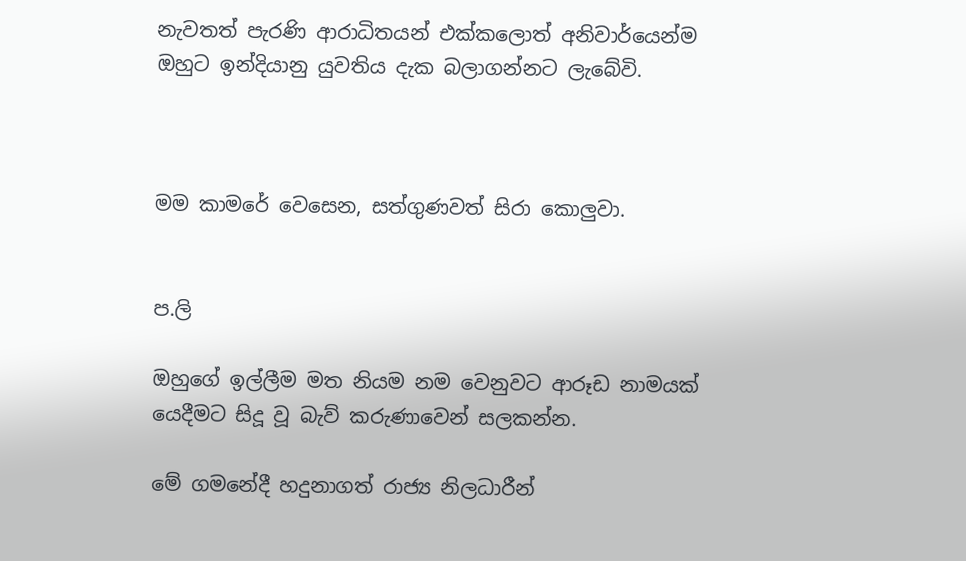නැවතත් පැරණි ආරාධිතයන් එක්කලොත් අනිවාර්යෙන්ම ඔහුට ඉන්දියානු යුවතිය දැක බලාගන්නට ලැබේවි.



මම කාමරේ වෙසෙන, සත්ගුණවත් සිරා කොලුවා.


ප.ලි

ඔහුගේ ඉල්ලීම මත නියම නම වෙනුවට ආරූඩ නාමයක් යෙදීමට සිදූ වූ බැව් කරුණාවෙන් සලකන්න.

මේ ගමනේදී හදුනාගත් රාජ්‍ය නිලධාරීන්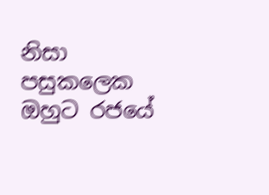නිසා පසුකලෙක ඔහුට රජයේ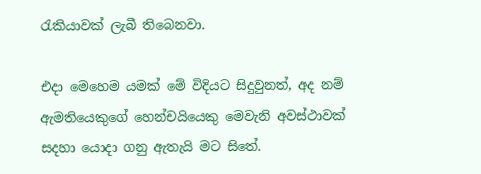රැකියාවක් ලැබී තිබෙනවා.

එදා මෙහෙම යමක් මේ විදියට සිදුවුනත්, අද නම් ඇමතියෙකුගේ හෙන්චයියෙකු මෙවැනි අවස්ථාවක් සදහා යොදා ගනු ඇතැයි මට සිතේ.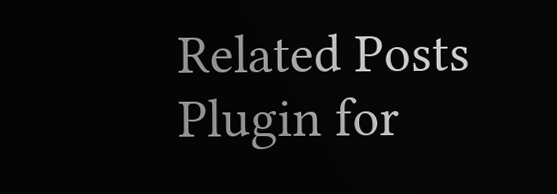Related Posts Plugin for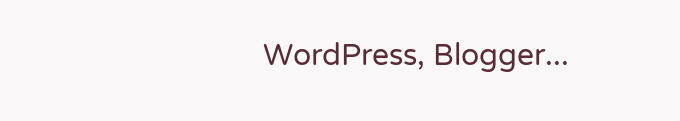WordPress, Blogger...